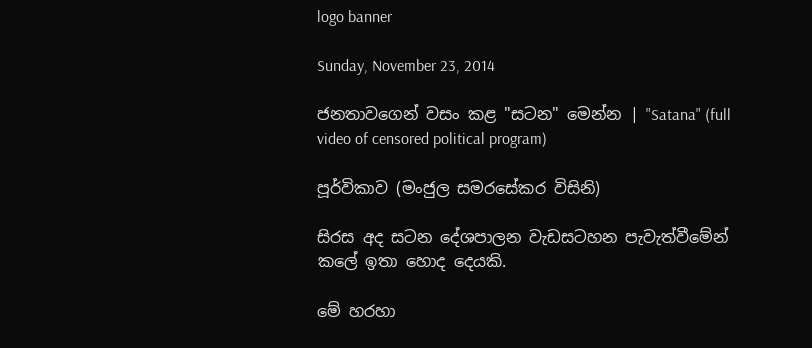logo banner

Sunday, November 23, 2014

ජනතාවගෙන් වසං කළ "සටන" මෙන්න | "Satana" (full video of censored political program)

පූර්විකාව (මංජුල සමරසේකර විසිනි)

සිරස අද සටන දේශපාලන වැඩසටහන පැවැත්වීමේන් කලේ ඉතා හොද දෙයකි.

මේ හරහා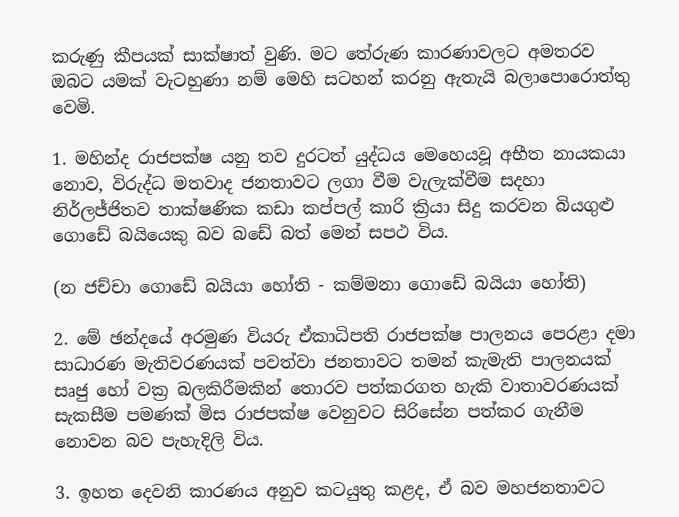කරුණු කීපයක් සාක්ෂාත් වුණි. මට තේරුණ කාරණාවලට අමතරව ඔබට යමක් වැටහුණා නම් මෙහි සටහන් කරනු ඇතැයි බලාපොරොත්තු වෙමි.

1. මහින්ද රාජපක්ෂ යනු තව දුරටත් යුද්ධය මෙහෙයවූ අභීත නායකයා නොව, විරුද්ධ මතවාද ජනතාවට ලගා වීම වැලැක්වීම සදහා නිර්ලජ්ජිතව තාක්ෂණික කඩා කප්පල් කාරි ක්‍රියා සිදු කරවන බියගුළු ගොඩේ බයියෙකු බව බඩේ බත් මෙන් සපථ විය.

(න ජච්චා ගොඩේ බයියා හෝති - කම්මනා ගොඩේ බයියා හෝති)

2. මේ ඡන්දයේ අරමුණ වියරු ඒකාධිපති රාජපක්ෂ පාලනය පෙරළා දමා සාධාරණ මැතිවරණයක් පවත්වා ජනතාවට තමන් කැමැති පාලනයක් සෘජු හෝ වක්‍ර බලකිරීමකින් තොරව පත්කරගත හැකි වාතාවරණයක් සැකසීම පමණක් මිස රාජපක්ෂ වෙනුවට සිරිසේන පත්කර ගැනීම නොවන බව පැහැදිලි විය.

3. ඉහත දෙවනි කාරණය අනුව කටයුතු කළද, ඒ බව මහජනතාවට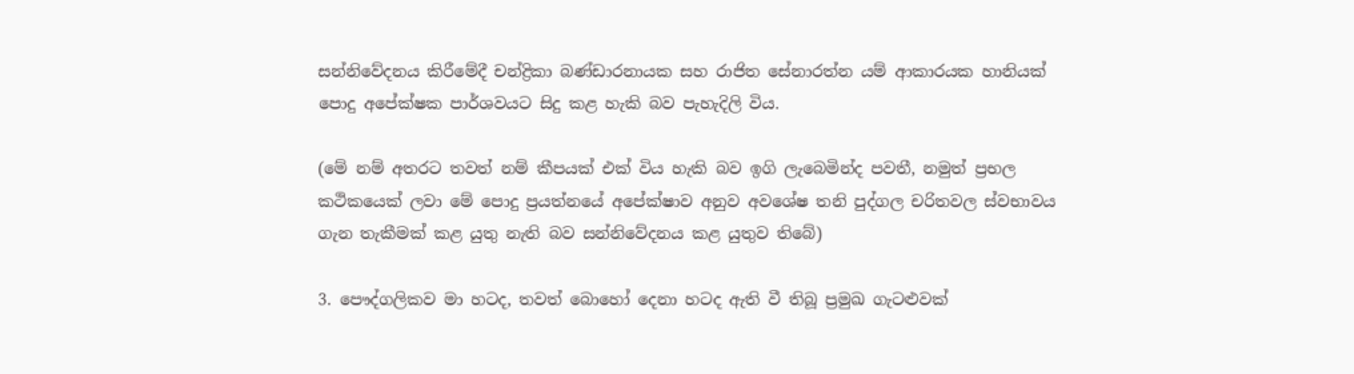සන්නිවේදනය කිරීමේදී චන්ද්‍රිකා බණ්ඩාරනායක සහ රාජිත සේනාරත්න යම් ආකාරයක හානියක් පොදු අපේක්ෂක පාර්ශවයට සිදු කළ හැකි බව පැහැදිලි විය.

(මේ නම් අතරට තවත් නම් කීපයක් එක් විය හැකි බව ඉගි ලැබෙමින්ද පවතී, නමුත් ප්‍රභල කථිකයෙක් ලවා මේ පොදු ප්‍රයත්නයේ අපේක්ෂාව අනුව අවශේෂ තනි පුද්ගල චරිතවල ස්වභාවය ගැන තැකීමක් කළ යුතු නැති බව සන්නිවේදනය කළ යුතුව තිබේ)

3. පෞද්ගලිකව මා හටද, තවත් බොහෝ දෙනා හටද ඇති වී තිබූ ප්‍රමුඛ ගැටළුවක්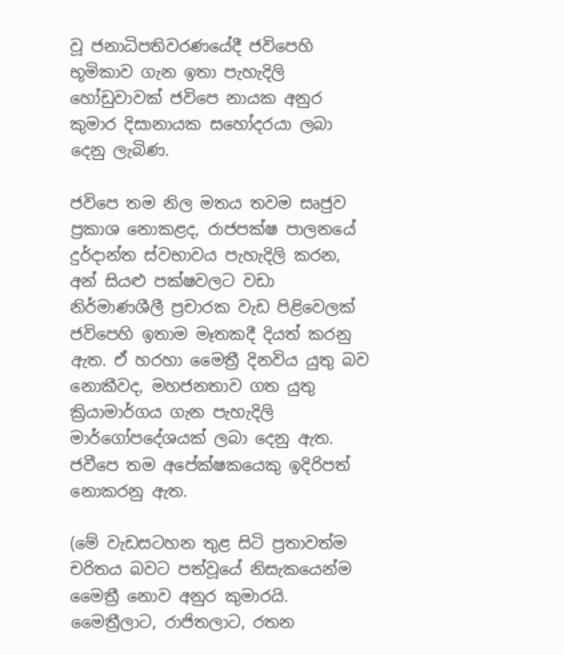වූ ජනාධිපතිවරණයේදී ජවිපෙහි භූමිකාව ගැන ඉතා පැහැදිලි හෝඩුවාවක් ජවිපෙ නායක අනුර කුමාර දිසානායක සහෝදරයා ලබා දෙනු ලැබිණ.

ජවිපෙ තම නිල මතය තවම සෘජුව ප්‍රකාශ නොකළද, රාජපක්ෂ පාලනයේ දුර්දාන්ත ස්වභාවය පැහැදිලි කරන, අන් සියළු පක්ෂවලට වඩා නිර්මාණශීලී ප්‍රචාරක වැඩ පිළිවෙලක් ජවිපෙහි ඉතාම මෑතකදී දියත් කරනු ඇත. ඒ හරහා මෛත්‍රී දිනවිය යුතු බව නොකීවද, මහජනතාව ගත යුතු ක්‍රියාමාර්ගය ගැන පැහැදිලි මාර්ගෝපදේශයක් ලබා දෙනු ඇත. ජවීපෙ තම අපේක්ෂකයෙකු ඉදිරිපත් නොකරනු ඇත.

(මේ වැඩසටහන තුළ සිටි ප්‍රතාවත්ම චරිතය බවට පත්වූයේ නිසැකයෙන්ම මෛත්‍රී නොව අනුර කුමාරයි. මෛත්‍රීලාට, රාජිතලාට, රතන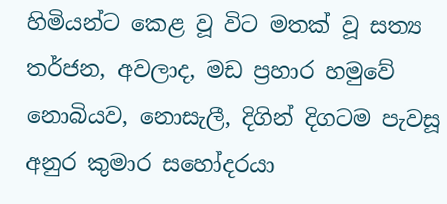හිමියන්ට කෙළ වූ විට මතක් වූ සත්‍ය තර්ජන, අවලාද, මඩ ප්‍රහාර හමුවේ නොබියව, නොසැලී, දිගින් දිගටම පැවසූ අනුර කුමාර සහෝදරයා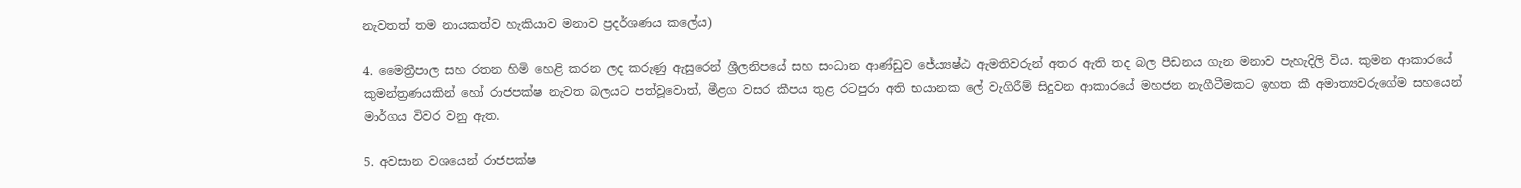නැවතත් තම නායකත්ව හැකියාව මනාව ප්‍රදර්ශණය කලේය)

4. මෛත්‍රීපාල සහ රතන හිමි හෙළි කරන ලද කරුණු ඇසුරෙන් ශ්‍රීලනිපයේ සහ සංධාන ආණ්ඩුව ජේ‍ය්‍යෂ්ඨ ඇමතිවරුන් අතර ඇති තද බල පීඩනය ගැන මනාව පැහැදිලි විය. කුමන ආකාරයේ කුමන්ත්‍රණයකින් හෝ රාජපක්ෂ නැවත බලයට පත්වූවොත්, මීළග වසර කීපය තුළ රටපුරා අති භයානක ලේ වැගිරීම් සිදුවන ආකාරයේ මහජන නැගීටීමකට ඉහත කී අමාත්‍යවරුගේම සහයෙන් මාර්ගය විවර වනු ඇත.

5. අවසාන වශයෙන් රාජපක්ෂ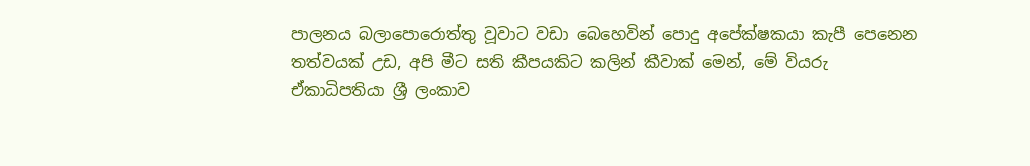පාලනය බලාපොරොත්තු වූවාට වඩා බෙහෙවින් පොදු අපේක්ෂකයා කැපී පෙනෙන තත්වයක් උඩ, අපි මීට සති කීපයකිට කලින් කීවාක් මෙන්, මේ වියරු ඒකාධිපතියා ශ්‍රී ලංකාව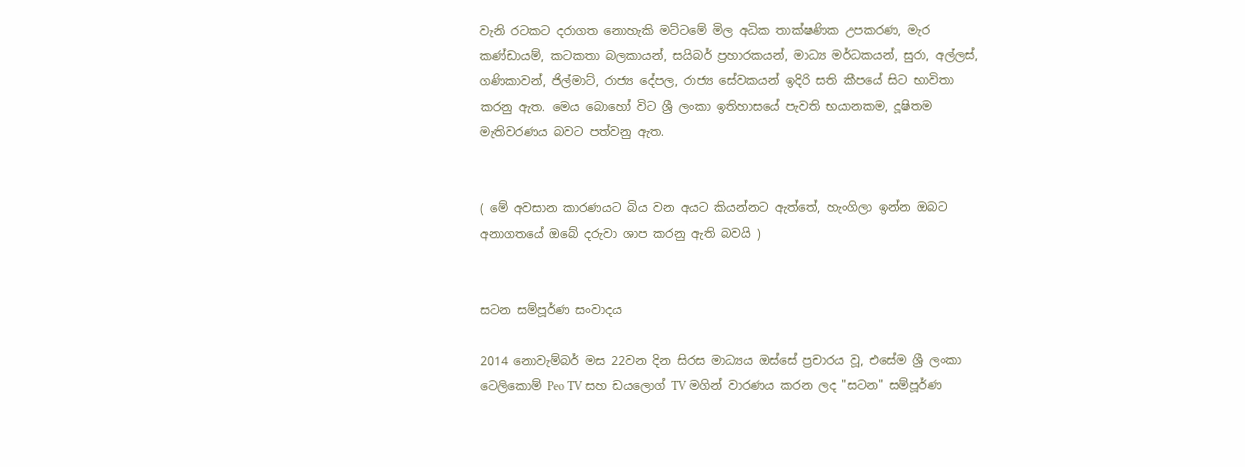වැනි රටකට දරාගත නොහැකි මට්ටමේ මිල අධික තාක්ෂණික උපකරණ, මැර කණ්ඩායම්, කටකතා බලකායන්, සයිබර් ප්‍රහාරකයන්, මාධ්‍ය මර්ධකයන්, සුරා, අල්ලස්, ගණිකාවන්, ජිල්මාට්, රාජ්‍ය දේපල, රාජ්‍ය සේවකයන් ඉදිරි සති කීපයේ සිට භාවිතා කරනු ඇත. මෙය බොහෝ විට ශ්‍රී ලංකා ඉතිහාසයේ පැවති භයානකම, දූෂිතම මැතිවරණය බවට පත්වනු ඇත.


( මේ අවසාන කාරණයට බිය වන අයට කියන්නට ඇත්තේ, හැංගිලා ඉන්න ඔබට අනාගතයේ ඔබේ දරුවා ශාප කරනු ඇති බවයි )


සටන සම්පූර්ණ සංවාදය

2014 නොවැම්බර් මස 22වන දින සිරස මාධ්‍යය ඔස්සේ ප්‍රචාරය වූ, එසේම ශ්‍රී ලංකා ටෙලිකොම් Peo TV සහ ඩයලොග් TV මගින් වාරණය කරන ලද "සටන" සම්පූර්ණ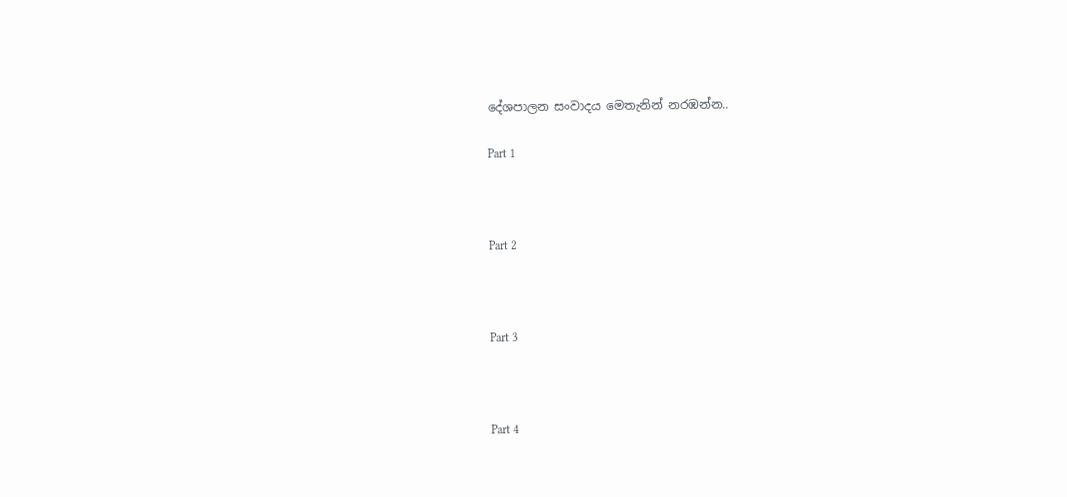දේශපාලන සංවාදය මෙතැනින් නරඹන්න..

Part 1



Part 2



Part 3



Part 4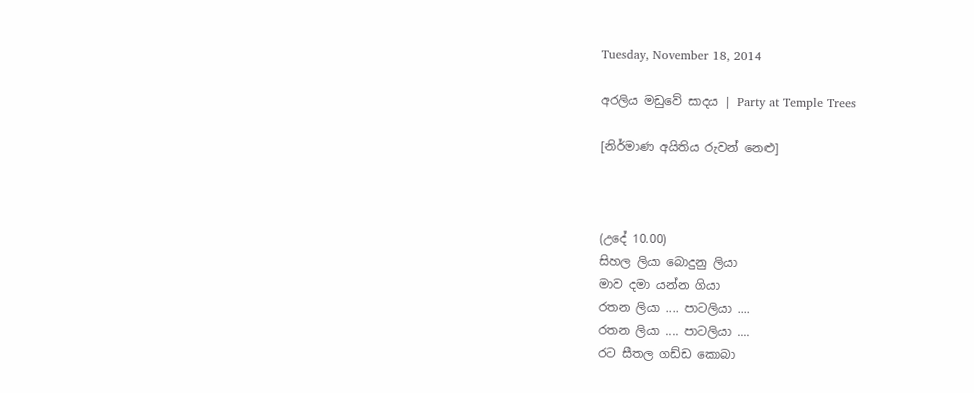Tuesday, November 18, 2014

අරලිය මඩුවේ සාදය | Party at Temple Trees

[නිර්මාණ අයිතිය රුවන් නෙළු]



(උදේ 10.00)
සිහල ලියා බොදුනු ලියා
මාව දමා යන්න ගියා
රතන ලියා .... පාටලියා ....
රතන ලියා .... පාටලියා ....
රට සීතල ගඩ්ඩ කොබා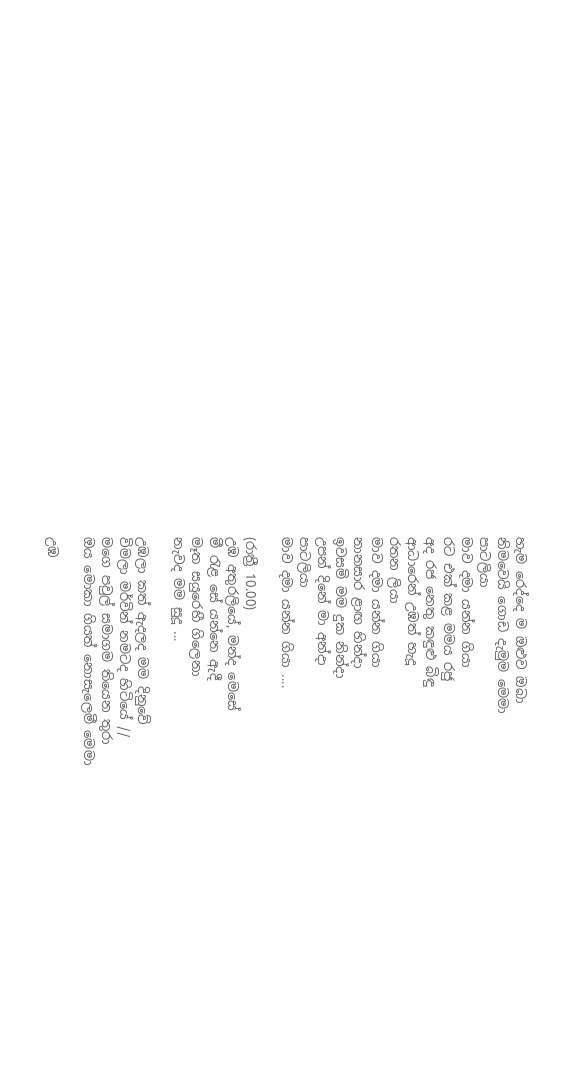හැම රෙද්දෙ ම ඔළුව ඔබා
නිමවෙයි ගොඩ දැමුම මෙමා
පාටලියා
මාව දමා යන්න ගියා
රට එක් කළ මමය රජු
අද රජ නෙතු කඳුළු බිඳු
ආධාරෙන් උඹත් හැදූ
රතන ලියා
මාව දමා යන්න ගියා
නානසාර ළාඟ හින්දා
ඉවසමි මම දුක නින්දා
උපන් දිනේ මා අන්දා
පාටලියා
මාව දමා යන්න ගියා ....

(රාත්‍රී 10.00)
උඹ අතුරලියේ, මන්ද මෙසේ
මී රැළ සේ යන්නෙ ඇදී
මෑත සයුරෙහී ගිලෙනා
නැවද මම සුදූ ...

උඹලා කත් ඇදලද මම දිනුවේ
විමලා මර්වින් නමටද හිටියේ //
මගෙ පවුල් සමාගම තියෙන තුරා
ඔය මොකා ගියත් නොසැලෙමී මෙමා

උඹ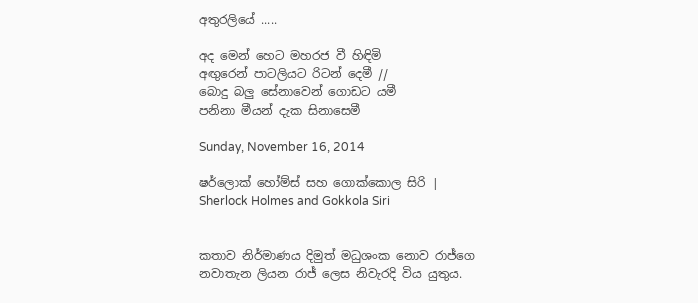අතුරලියේ .....

අද මෙන් හෙට මහරජ වී හිඳිමි
අඟුරෙන් පාටලියට රිටන් දෙමී //
බොදු බලු සේනාවෙන් ගොඩට යමී
පනිනා මීයන් දැක සිනාසෙමී

Sunday, November 16, 2014

ෂර්ලොක් හෝම්ස් සහ ගොක්කොල සිරි | Sherlock Holmes and Gokkola Siri


කතාව නිර්මාණය දිමුත් මධුශංක නොව රාජ්ගෙ නවාතැන ලියන රාජ් ලෙස නිවැරදි විය යුතුය.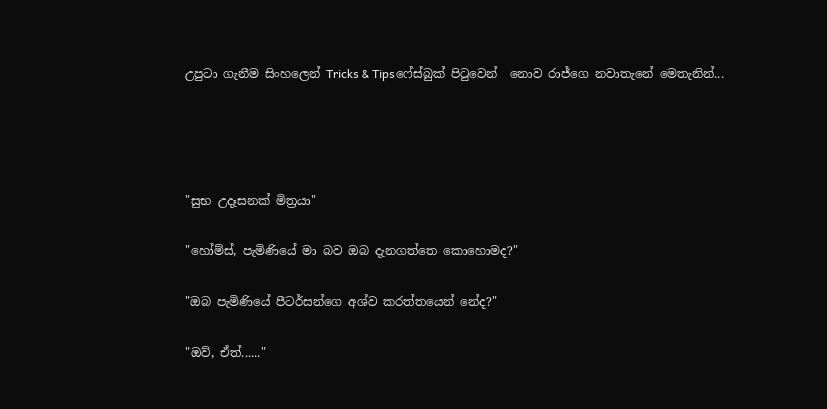උපුටා ගැනීම සිංහලෙන් Tricks & Tipsෆේස්බුක් පිටුවෙන්  නොව රාජ්ගෙ නවාතැනේ මෙතැනින්...




"සුභ උදෑසනක් මිත්‍රයා"

"හෝම්ස්, පැමිණියේ මා බව ඔබ දැනගත්තෙ කොහොමද?"

"ඔබ පැමිණියේ පීටර්සන්ගෙ අශ්ව කරත්තයෙන් නේද?"

"ඔව්, ඒත්......"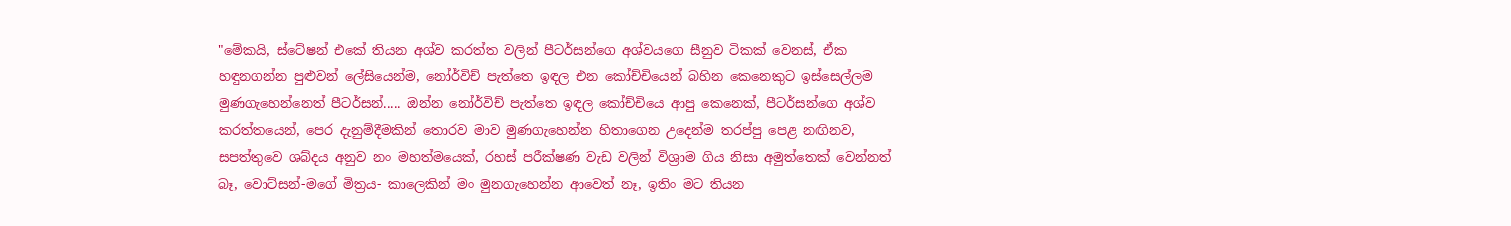"මේකයි, ස්ටේෂන් එකේ තියන අශ්ව කරත්ත වලින් පීටර්සන්ගෙ අශ්වයගෙ සීනුව ටිකක් වෙනස්, ඒක හඳුනගන්න පුළුවන් ලේසියෙන්ම, නෝර්විච් පැත්තෙ ඉඳල එන කෝච්චියෙන් බහින කෙනෙකුට ඉස්සෙල්ලම මුණගැහෙන්නෙත් පීටර්සන්..... ඔන්න නෝර්විච් පැත්තෙ ඉඳල කෝච්චියෙ ආපු කෙනෙක්, පීටර්සන්ගෙ අශ්ව කරත්තයෙන්, පෙර දැනුම්දීමකින් තොරව මාව මුණගැහෙන්න හිතාගෙන උදෙන්ම තරප්පු පෙළ නඟිනව, සපත්තුවෙ ශබ්දය අනුව නං මහත්මයෙක්, රහස් පරීක්ෂණ වැඩ වලින් විශ්‍රාම ගිය නිසා අමුත්තෙක් වෙන්නත් බෑ, වොට්සන්-මගේ මිත්‍රය- කාලෙකින් මං මුනගැහෙන්න ආවෙත් නෑ, ඉතිං මට තියන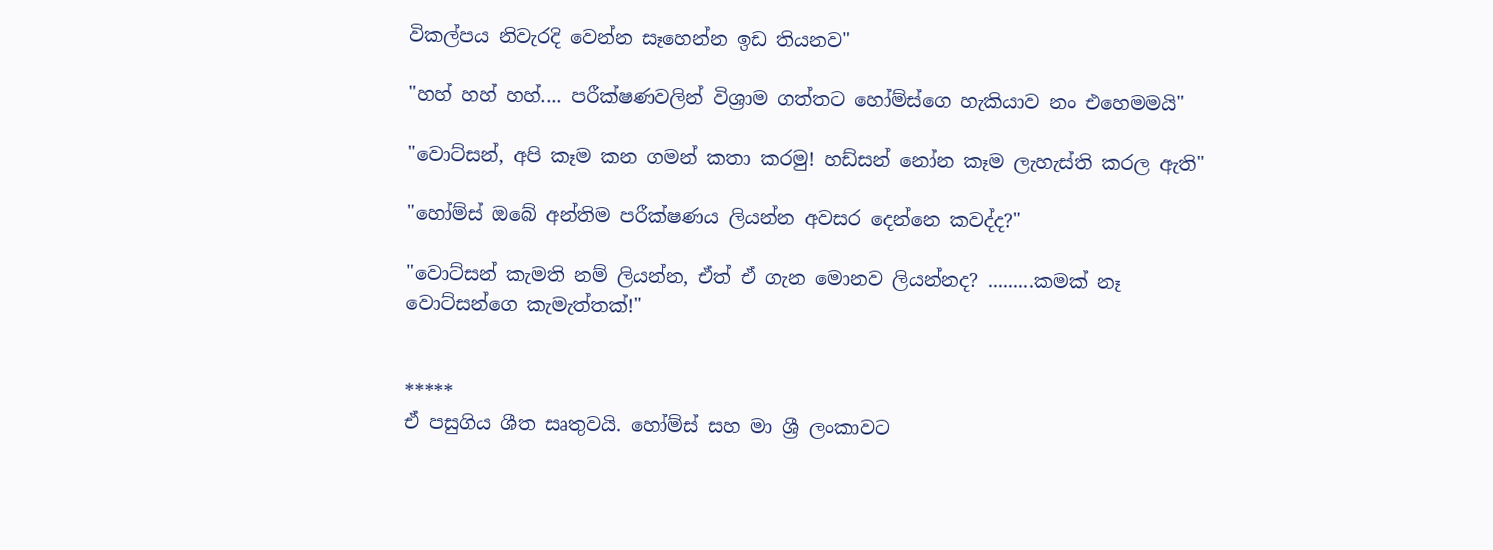විකල්පය නිවැරදි වෙන්න සෑහෙන්න ඉඩ තියනව"

"හහ් හහ් හහ්.... පරීක්ෂණවලින් විශ්‍රාම ගත්තට හෝම්ස්ගෙ හැකියාව නං එහෙමමයි"

"වොට්සන්, අපි කෑම කන ගමන් කතා කරමු! හඩ්සන් නෝන කෑම ලැහැස්ති කරල ඇති"

"හෝම්ස් ඔබේ අන්තිම පරීක්ෂණය ලියන්න අවසර දෙන්නෙ කවද්ද?"

"වොට්සන් කැමති නම් ලියන්න, ඒත් ඒ ගැන මොනව ලියන්නද? .........කමක් නෑ වොට්සන්ගෙ කැමැත්තක්!"


*****
ඒ පසුගිය ශීත සෘතුවයි. හෝම්ස් සහ මා ශ්‍රී ලංකාවට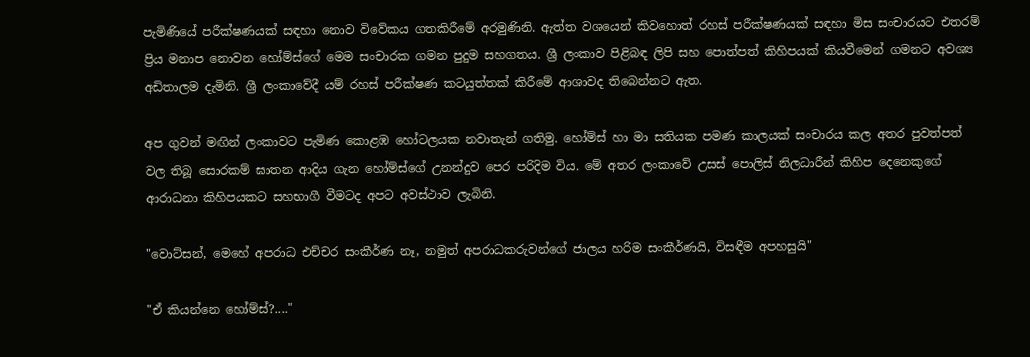පැමිණියේ පරීක්ෂණයක් සඳහා නොව විවේකය ගතකිරීමේ අරමුණිනි. ඇත්ත වශයෙන් කිවහොත් රහස් පරීක්ෂණයක් සඳහා මිස සංචාරයට එතරම් ප්‍රිය මනාප නොවන හෝම්ස්ගේ මෙම සංචාරක ගමන පුදුම සහගතය. ශ්‍රී ලංකාව පිළිබඳ ලිපි සහ පොත්පත් කිහිපයක් කියවීමෙන් ගමනට අවශ්‍ය අඩිතාලම දැමිනි. ශ්‍රී ලංකාවේදී යම් රහස් පරීක්ෂණ කටයුත්තක් කිරීමේ ආශාවද තිබෙන්නට ඇත.

අප ගුවන් මඟින් ලංකාවට පැමිණ කොළඹ හෝටලයක නවාතැන් ගතිමු. හෝම්ස් හා මා සතියක පමණ කාලයක් සංචාරය කල අතර පුවත්පත් වල තිබූ සොරකම් ඝාතන ආදිය ගැන හෝම්ස්ගේ උනන්දුව පෙර පරිදිම විය. මේ අතර ලංකාවේ උසස් පොලිස් නිලධාරීන් කිහිප දෙනෙකුගේ ආරාධනා කිහිපයකට සහභාගී වීමටද අපට අවස්ථාව ලැබිනි.

"වොට්සන්, මෙහේ අපරාධ එච්චර සංකීර්ණ නෑ, නමුත් අපරාධකරුවන්ගේ ජාලය හරිම සංකීර්ණයි, විසඳීම අපහසුයි"

"ඒ කියන්නෙ හෝම්ස්?...."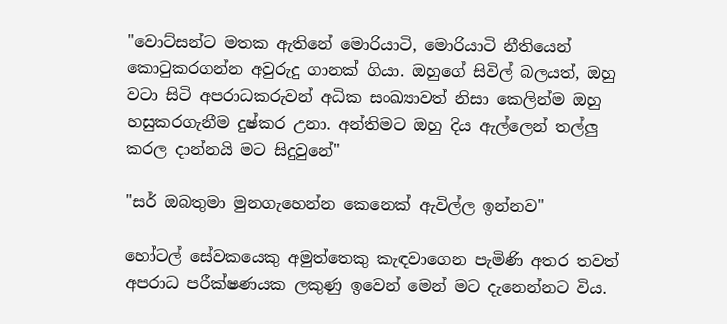"වොට්සන්ට මතක ඇතිනේ මොරියාටි, මොරියාටි නීතියෙන් කොටුකරගන්න අවුරුදු ගානක් ගියා. ඔහුගේ සිවිල් බලයත්, ඔහු වටා සිටි අපරාධකරුවන් අධික සංඛ්‍යාවත් නිසා කෙලින්ම ඔහු හසුකරගැනීම දුෂ්කර උනා. අන්තිමට ඔහු දිය ඇල්ලෙන් තල්ලු කරල දාන්නයි මට සිදුවුනේ"

"සර් ඔබතුමා මුනගැහෙන්න කෙනෙක් ඇවිල්ල ඉන්නව"

හෝටල් සේවකයෙකු අමුත්තෙකු කැඳවාගෙන පැමිණි අතර තවත් අපරාධ පරීක්ෂණයක ලකුණු ඉවෙන් මෙන් මට දැනෙන්නට විය.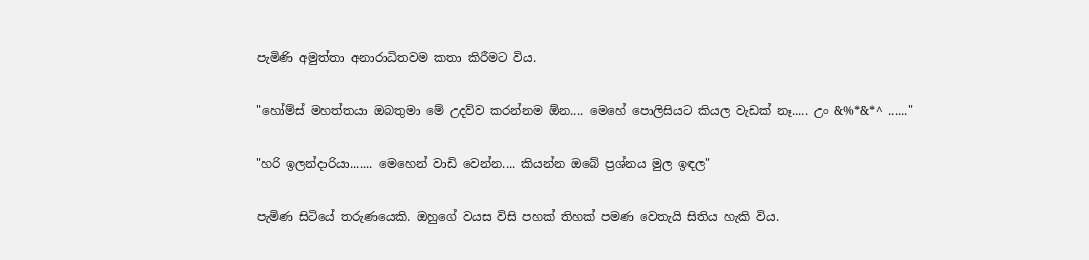පැමිණි අමුත්තා අනාරාධිතවම කතා කිරීමට විය.

"හෝම්ස් මහත්තයා ඔබතුමා මේ උදව්ව කරන්නම ඕන.... මෙහේ පොලිසියට කියල වැඩක් නෑ..... උං &%*&*^ ......"

"හරි ඉලන්දාරියා....... මෙහෙන් වාඩි වෙන්න.... කියන්න ඔබේ ප්‍රශ්නය මුල ඉඳල"

පැමිණ සිටියේ තරුණයෙකි. ඔහුගේ වයස විසි පහක් තිහක් පමණ වෙතැයි සිතිය හැකි විය.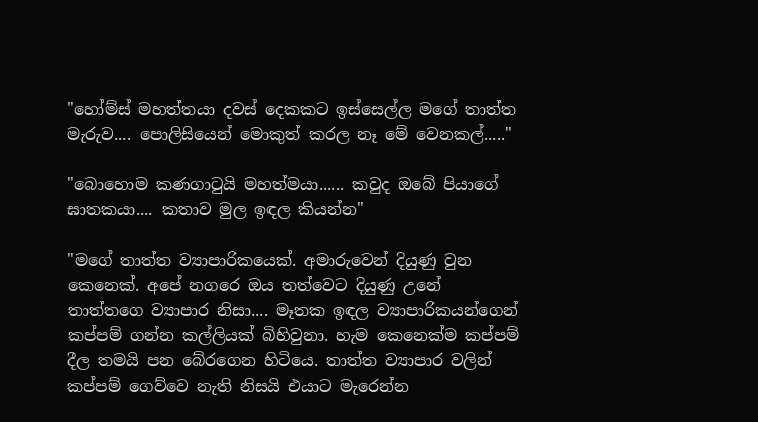"හෝම්ස් මහත්තයා දවස් දෙකකට ඉස්සෙල්ල මගේ තාත්ත මැරුව.... පොලිසියෙන් මොකුත් කරල නෑ මේ වෙනකල්....."

"බොහොම කණගාටුයි මහත්මයා...... කවුද ඔබේ පියාගේ ඝාතකයා.... කතාව මුල ඉඳල කියන්න"

"මගේ තාත්ත ව්‍යාපාරිකයෙක්. අමාරුවෙන් දියුණු වුන කෙනෙක්. අපේ නගරෙ ඔය තත්වෙට දියුණු උනේ තාත්තගෙ ව්‍යාපාර නිසා.... මෑතක ඉඳල ව්‍යාපාරිකයන්ගෙන් කප්පම් ගන්න කල්ලියක් බිහිවුනා. හැම කෙනෙක්ම කප්පම් දීල තමයි පන බේරගෙන හිටියෙ. තාත්ත ව්‍යාපාර වලින් කප්පම් ගෙව්වෙ නැති නිසයි එයාට මැරෙන්න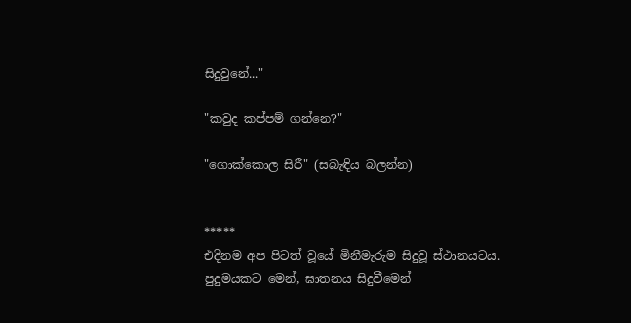සිදුවුනේ..."

"කවුද කප්පම් ගන්නෙ?"

"ගොක්කොල සිරී" (සබැඳිය බලන්න)


*****
එදිනම අප පිටත් වූයේ මිනීමැරුම සිදුවූ ස්ථානයටය. පුදුමයකට මෙන්, ඝාතනය සිදුවීමෙන්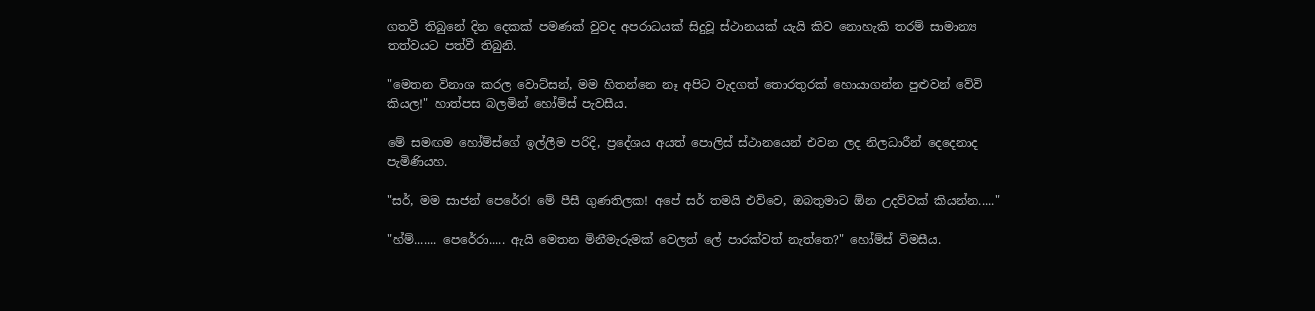ගතවී තිබුනේ දින දෙකක් පමණක් වුවද අපරාධයක් සිදුවූ ස්ථානයක් යැයි කිව නොහැකි තරම් සාමාන්‍ය තත්වයට පත්වී තිබුනි.

"මෙතන විනාශ කරල වොට්සන්, මම හිතන්නෙ නෑ අපිට වැදගත් තොරතුරක් හොයාගන්න පුළුවන් වේවි කියල!" හාත්පස බලමින් හෝම්ස් පැවසීය.

මේ සමඟම හෝම්ස්ගේ ඉල්ලීම පරිදි, ප්‍රදේශය අයත් පොලිස් ස්ථානයෙන් එවන ලද නිලධාරීන් දෙදෙනාද පැමිණියහ.

"සර්, මම සාජන් පෙරේර! මේ පීසී ගුණතිලක! අපේ සර් තමයි එව්වෙ, ඔබතුමාට ඕන උදව්වක් කියන්න....."

"හ්ම්....... පෙරේරා..... ඇයි මෙතන මිනීමැරුමක් වෙලත් ලේ පාරක්වත් නැත්තෙ?" හෝම්ස් විමසීය.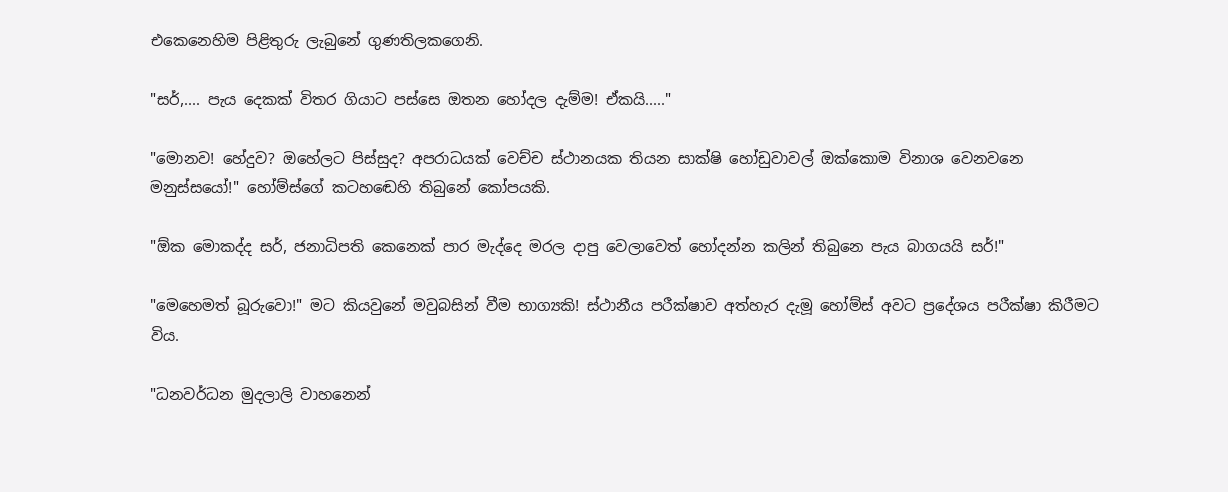එකෙනෙහිම පිළිතුරු ලැබුනේ ගුණතිලකගෙනි.

"සර්,.... පැය දෙකක් විතර ගියාට පස්සෙ ඔතන හෝදල දැම්ම! ඒකයි....."

"මොනව! හේදුව? ඔහේලට පිස්සුද? අපරාධයක් වෙච්ච ස්ථානයක තියන සාක්ෂි හෝඩුවාවල් ඔක්කොම විනාශ වෙනවනෙ මනුස්සයෝ!" හෝම්ස්ගේ කටහ‍ඬෙහි තිබුනේ කෝපයකි.

"ඕක මොකද්ද සර්, ජනාධිපති කෙනෙක් පාර මැද්දෙ මරල දාපු වෙලාවෙත් හෝදන්න කලින් තිබුනෙ පැය බාගයයි සර්!"

"මෙහෙමත් බූරුවො!" මට කියවුනේ මවුබසින් වීම භාග්‍යකි! ස්ථානීය පරීක්ෂාව අත්හැර දැමූ හෝම්ස් අවට ප්‍රදේශය පරීක්ෂා කිරීමට විය.

"ධනවර්ධන මුදලාලි වාහනෙන්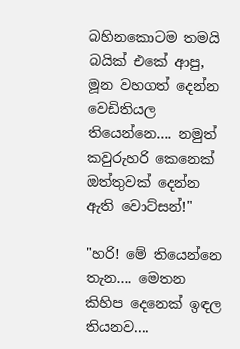බහිනකොටම තමයි බයික් එකේ ආපු, මූන වහගත් දෙන්න වෙඩිතියල තියෙන්නෙ.... නමුත් කවුරුහරි කෙනෙක් ඔත්තුවක් දෙන්න ඇති වොට්සන්!"

"හරි! මේ තියෙන්නෙ තැන.... මෙතන කිහිප දෙනෙක් ඉඳල තියනව....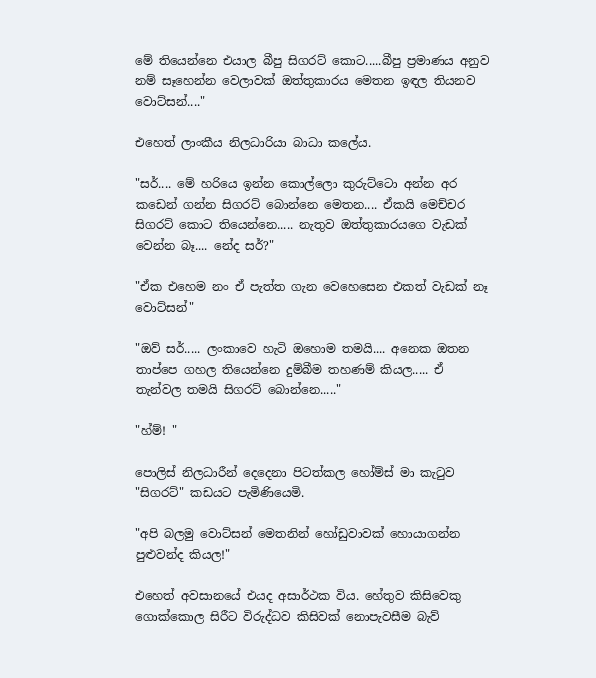මේ තියෙන්නෙ එයාල බීපු සිගරට් කොට.....බීපු ප්‍රමාණය අනුව නම් සෑහෙන්න වෙලාවක් ඔත්තුකාරය මෙතන ඉඳල තියනව වොට්සන්...."

එහෙත් ලාංකීය නිලධාරියා බාධා කලේය.

"සර්.... මේ හරියෙ ඉන්න කොල්ලො කුරුට්ටො අන්න අර කඩෙන් ගන්න සිගරට් බොන්නෙ මෙතන.... ඒකයි මෙච්චර සිගරට් කොට තියෙන්නෙ..... නැතුව ඔත්තුකාරයගෙ වැඩක් වෙන්න බෑ.... නේද සර්?"

"ඒක එහෙම නං ඒ පැත්ත ගැන වෙහෙසෙන එකත් වැඩක් නෑ වොට්සන්"

"ඔව් සර්..... ලංකාවෙ හැටි ඔහොම තමයි.... අනෙක ඔතන තාප්පෙ ගහල තියෙන්නෙ දුම්බීම තහණම් කියල..... ඒ තැන්වල තමයි සිගරට් බොන්නෙ....."

"හ්ම්! "

පොලිස් නිලධාරීන් දෙදෙනා පිටත්කල හෝම්ස් මා කැටුව "සිගරට්" කඩයට පැමිණියෙමි.

"අපි බලමු වොට්සන් මෙතනින් හෝඩුවාවක් හොයාගන්න පුළුවන්ද කියල!"

එහෙත් අවසානයේ එයද අසාර්ථක විය. හේතුව කිසිවෙකු ගොක්කොල සිරීට විරුද්ධව කිසිවක් නොපැවසීම බැව්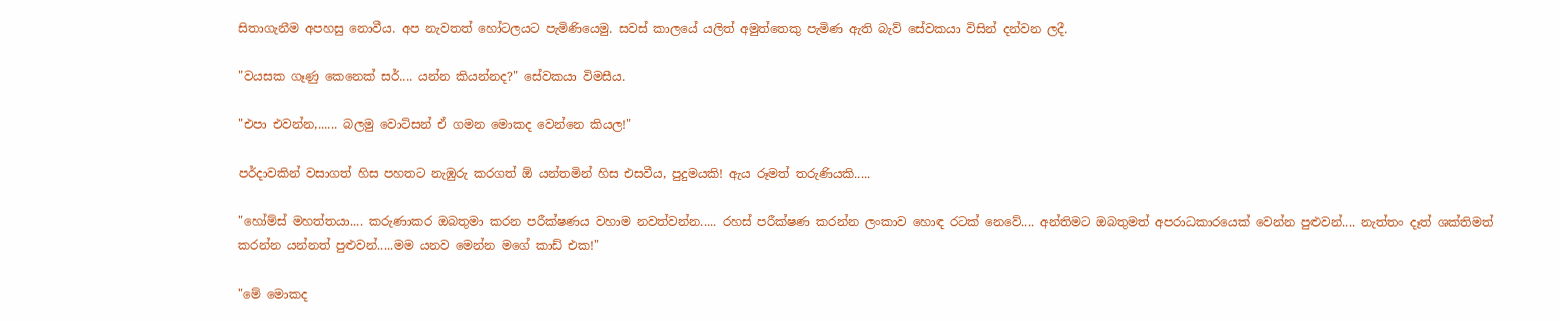සිතාගැනීම අපහසු නොවීය. අප නැවතත් හෝටලයට පැමිණියෙමු. සවස් කාලයේ යලිත් අමුත්තෙකු පැමිණ ඇති බැව් සේවකයා විසින් දන්වන ලදී.

"වයසක ගෑණු කෙනෙක් සර්.... යන්න කියන්නද?" සේවකයා විමසීය.

"එපා එවන්න,...... බලමු වොට්සන් ඒ ගමන මොකද වෙන්නෙ කියල!"

පර්දාවකින් වසාගත් හිස පහතට නැඹුරු කරගත් ඕ යන්තමින් හිස එසවීය, පුදුමයකි! ඇය රූමත් තරුණියකි.....

"හෝම්ස් මහත්තයා.... කරුණාකර ඔබතුමා කරන පරීක්ෂණය වහාම නවත්වන්න..... රහස් පරීක්ෂණ කරන්න ලංකාව හොඳ රටක් නෙවේ.... අන්තිමට ඔබතුමත් අපරාධකාරයෙක් වෙන්න පුළුවන්.... නැත්තං දෑත් ශක්තිමත් කරන්න යන්නත් පුළුවන්.....මම යනව මෙන්න මගේ කාඩ් එක!"

"මේ මොකද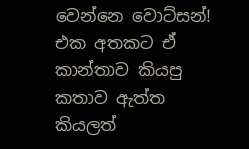වෙන්නෙ වොට්සන්! එක අතකට ඒ කාන්තාව කියපු කතාව ඇත්ත කියලත්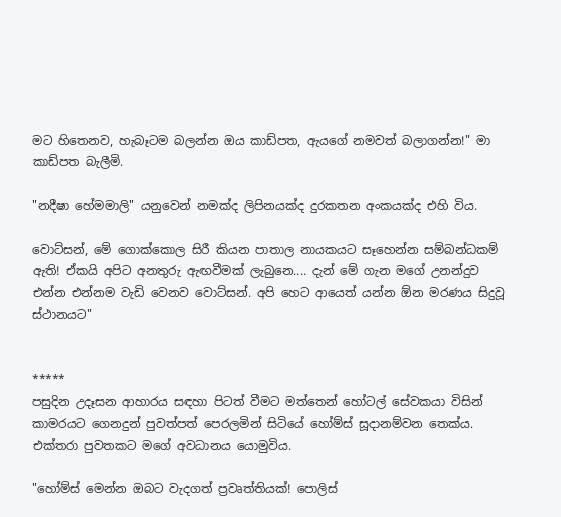මට හිතෙනව, හැබෑටම බලන්න ඔය කාඩ්පත, ඇයගේ නමවත් බලාගන්න!" මා කාඩ්පත බැලීමි.

"නදීෂා හේමමාලි" යනුවෙන් නමක්ද ලිපිනයක්ද දුරකතන අංකයක්ද එහි විය.

වොට්සන්, මේ ගොක්කොල සිරී කියන පාතාල නායකයට සෑහෙන්න සම්බන්ධකම් ඇති! ඒකයි අපිට අනතුරු ඇඟවීමක් ලැබුනෙ.... දැන් මේ ගැන මගේ උනන්දුව එන්න එන්නම වැඩි වෙනව වොට්සන්. අපි හෙට ආයෙත් යන්න ඕන මරණය සිදුවූ ස්ථානයට"


*****
පසුදින උදෑසන ආහාරය සඳහා පිටත් වීමට මත්තෙන් හෝටල් සේවකයා විසින් කාමරයට ගෙනදුන් පුවත්පත් පෙරලමින් සිටියේ හෝම්ස් සූදානම්වන තෙක්ය. එක්තරා පුවතකට මගේ අවධානය යොමුවිය.

"හෝම්ස් මෙන්න ඔබට වැදගත් ප්‍රවෘත්තියක්! පොලිස්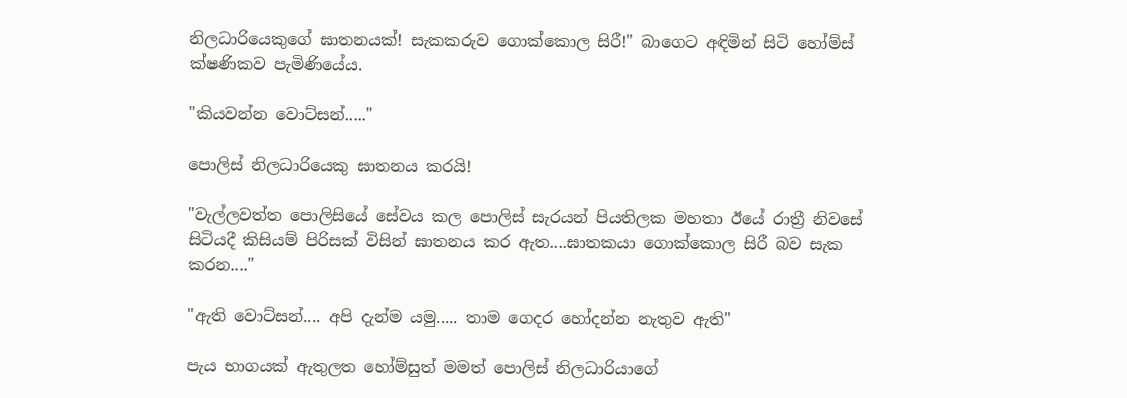නිලධාරියෙකුගේ ඝාතනයක්! සැකකරුව ගොක්කොල සිරී!" බාගෙට අඳිමින් සිටි හෝම්ස් ක්ෂණිකව පැමිණියේය.

"කියවන්න වොට්සන්....."

පොලිස් නිලධාරියෙකු ඝාතනය කරයි!

"වැල්ලවත්ත පොලිසියේ සේවය කල පොලිස් සැරයන් පියතිලක මහතා ඊයේ රාත්‍රී නිවසේ සිටියදී කිසියම් පිරිසක් විසින් ඝාතනය කර ඇත....ඝාතකයා ගොක්කොල සිරී බව සැක කරන...."

"ඇති වොට්සන්.... අපි දැන්ම යමු..... තාම ගෙදර හෝදන්න නැතුව ඇති"

පැය භාගයක් ඇතුලත හෝම්සුත් මමත් පොලිස් නිලධාරියාගේ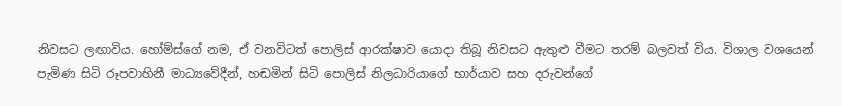නිවසට ලඟාවිය. හෝම්ස්ගේ නම, ඒ වනවිටත් පොලිස් ආරක්ෂාව යොදා තිබූ නිවසට ඇතුළු වීමට තරම් බලවත් විය. විශාල වශයෙන් පැමිණ සිටි රූපවාහිනී මාධ්‍යවේදීන්, හඬමින් සිටි පොලිස් නිලධාරියාගේ භාර්යාව සහ දරුවන්ගේ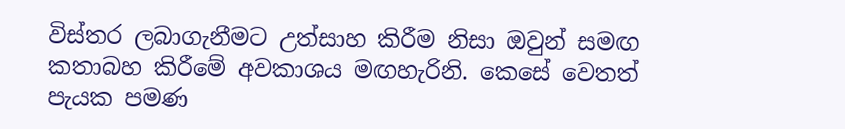විස්තර ලබාගැනීමට උත්සාහ කිරීම නිසා ඔවුන් සමඟ කතාබහ කිරීමේ අවකාශය මඟහැරිනි. කෙසේ වෙතත් පැයක පමණ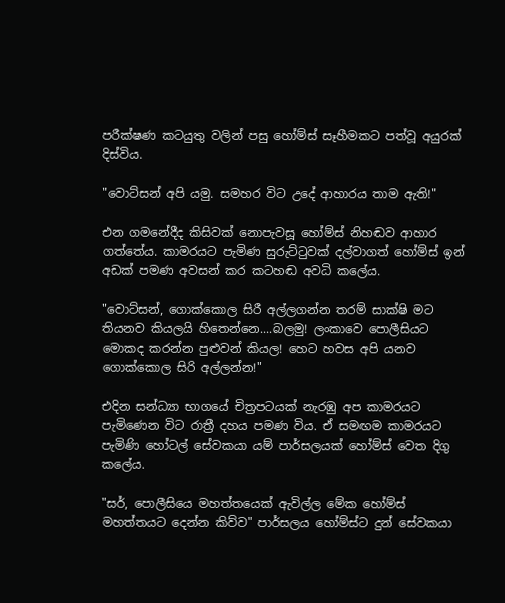පරීක්ෂණ කටයුතු වලින් පසු හෝම්ස් සෑහීමකට පත්වූ අයුරක් දිස්විය.

"වොට්සන් අපි යමු. සමහර විට උදේ ආහාරය තාම ඇති!"

එන ගමනේදීද කිසිවක් නොපැවසූ හෝම්ස් නිහඬව ආහාර ගත්තේය. කාමරයට පැමිණ සුරුට්ටුවක් දල්වාගත් හෝම්ස් ඉන් අඩක් පමණ අවසන් කර කටහඬ අවධි කලේය.

"වොට්සන්, ගොක්කොල සිරී අල්ලගන්න තරම් සාක්ෂි මට තියනව කියලයි හිතෙන්නෙ....බලමු! ලංකාවෙ පොලීසියට මොකද කරන්න පුළුවන් කියල! හෙට හවස අපි යනව ගොක්කොල සිරි අල්ලන්න!"

එදින සන්ධ්‍යා භාගයේ චිත්‍රපටයක් නැරඹු අප කාමරයට පැමිණෙන විට රාත්‍රී දහය පමණ විය. ඒ සමඟම කාමරයට පැමිණි හෝටල් සේවකයා යම් පාර්සලයක් හෝම්ස් වෙත දිගු කලේය.

"සර්, පොලීසියෙ මහත්තයෙක් ඇවිල්ල මේක හෝම්ස් මහත්තයට ‍දෙන්න කිව්ව" පාර්සලය හෝම්ස්ට දුන් සේවකයා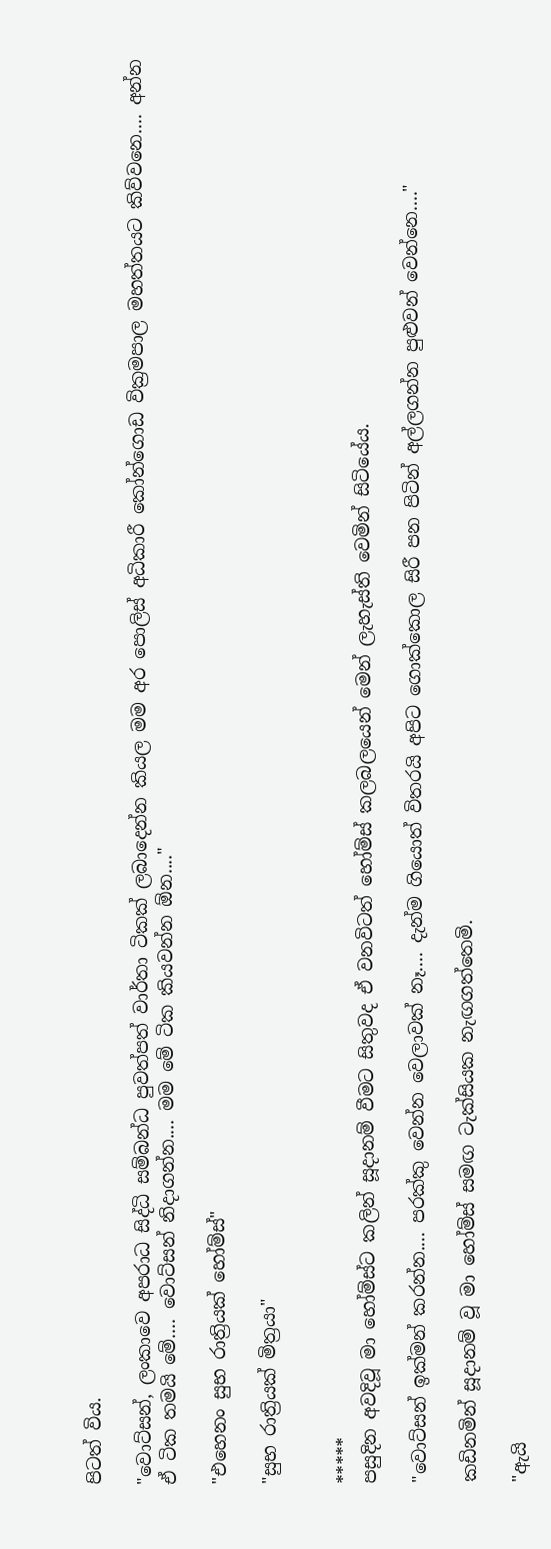පිටත් විය.

"වොට්සන්, ලංකාවෙ අපරාධ සිද්ධි සම්බන්ධ පුවත්පත් වාර්තා ටිකක් ලබාදෙන්න කියල මම අර පොලිස් අධිකාරී කෝන්ගොඩ වික්‍රමපාල මහත්තයට කිව්වනෙ.... අන්න ඒ ටික තමයි මේ.... වොට්සන් නිදාගන්න.... මම මේ ටික කියවන්න ඕන...."

"එහෙනං සුභ රාත්‍රියක් හෝම්ස්"

"සුභ රාත්‍රියක් මිත්‍රයා"


*****
පසුදින අවදිවූ මා හෝම්ස්ට කලින් සූදානම් වීමට සිතුවද ඒ වනවිටත් හෝම්ස් කලබලයෙන් මෙන් ලැහැස්ති වෙමින් සිටියේය.

"වොට්සන් ඉක්මන් කරන්න.... පරක්කු වෙන්න වෙලාවක් නෑ.... දැන්ම ගියොත් විතරයි අපිට ගොක්කොල සිරී පන පිටින් අල්ලගන්න පුළුවන් වෙන්නෙ...."

කඩිනමින් සූදානම් වූ මා හෝම්ස් සමඟ ටැක්සියක නැඟගත්තෙමි.

"ඇයි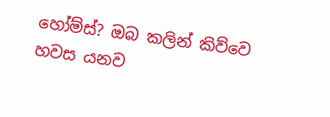හෝම්ස්? ඔබ කලින් කිව්වෙ හවස යනව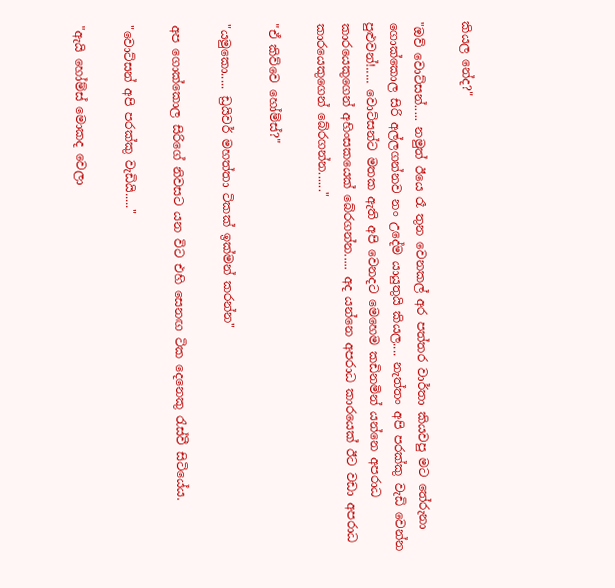කියල නේද?"

"ඔව් වොට්සන්..... නමුත් ඊයෙ රෑ තුන වෙනකල් අර පත්තර වාර්තා කියවපු මට තේරුනා ගොක්කොල සිරි අල්ලගන්නව නං උදේම යායුතුයි කියල.... නැත්තං අපි පරක්කු වැඩි වෙන්න පුළුවන්!..... වොට්සන්ට මතක ඇති අපි වෙනදට මෙහෙම කඩිනමින් යන්නෙ අපරාධ කාරයෙකුගෙන් අහිංසකයෙක් ‍බේරගන්න..... අද යන්නෙ අපරාධ කාරයෙක් ඊට වඩා අපරාධ කාරයෙකුගෙන් බේරගන්න......"

"ඒ කිව්වෙ හෝම්ස්?"

"යමුකො..... ඩ්‍රයිවර් මහත්තා ටිකක් ඉක්මන් කරන්න"

අප ගොක්කොල සිරිගේ නිවසට යන විට එහි සෙනඟ ටික දෙනෙකු රැස්වී සිටියේය.

"වොට්සන් අපි පරක්කු වැඩියි....."

"ඇයි හෝම්ස් මොකද වෙලා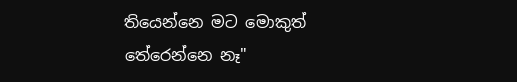තියෙන්නෙ මට මොකුත් තේරෙන්නෙ නෑ"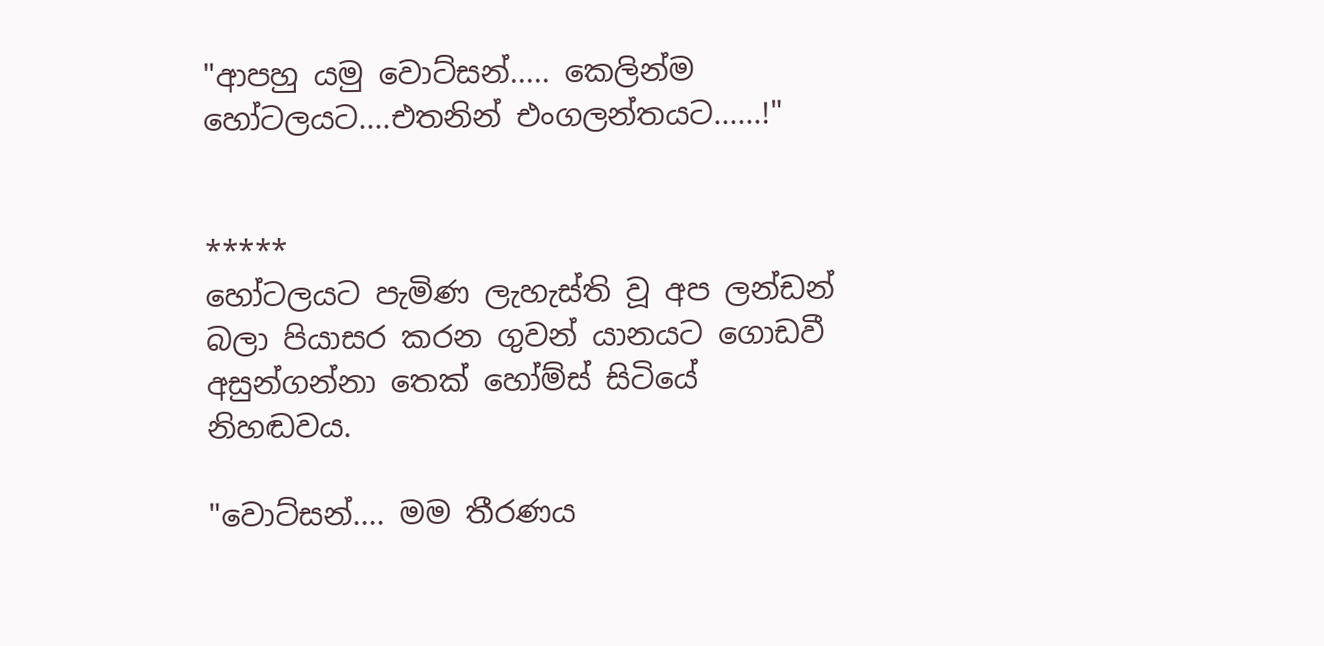"ආපහු යමු වොට්සන්..... කෙලින්ම හෝටලයට....එතනින් එංගලන්තයට......!"


*****
හෝටලයට පැමිණ ලැහැස්ති වූ අප ලන්ඩන් බලා පියාසර කරන ගුවන් යානයට ගොඩවී අසුන්ගන්නා තෙක් හෝම්ස් සිටියේ නිහඬවය.

"වොට්සන්.... මම තීරණය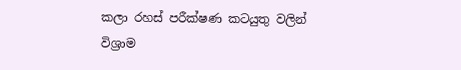කලා රහස් පරීක්ෂණ කටයුතු වලින් විශ්‍රාම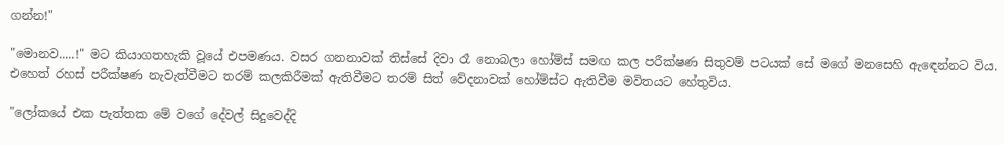ගන්න!"

"මොනව.....!" මට කියාගතහැකි වූයේ එපමණය. වසර ගනනාවක් තිස්සේ දිවා රෑ නොබලා හෝම්ස් සමඟ කල පරීක්ෂණ සිතුවම් පටයක් සේ මගේ මනසෙහි ඇ‍ඳෙන්නට විය. එහෙත් රහස් පරීක්ෂණ නැවැත්වීමට තරම් කලකිරීමක් ඇතිවීමට තරම් සිත් වේදනාවක් හෝම්ස්ට ඇතිවීම මවිතයට හේතුවිය.

"ලෝකයේ එක පැත්තක මේ වගේ දේවල් සිදුවෙද්දි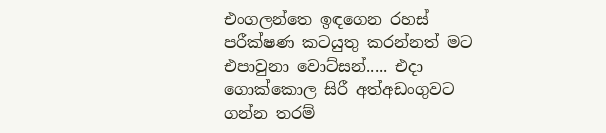එංගලන්තෙ ඉඳගෙන රහස් පරීක්ෂණ කටයුතු කරන්නත් මට එපාවුනා වොට්සන්..... එදා ගොක්කොල සිරී අත්අඩංගුවට ගන්න තරම්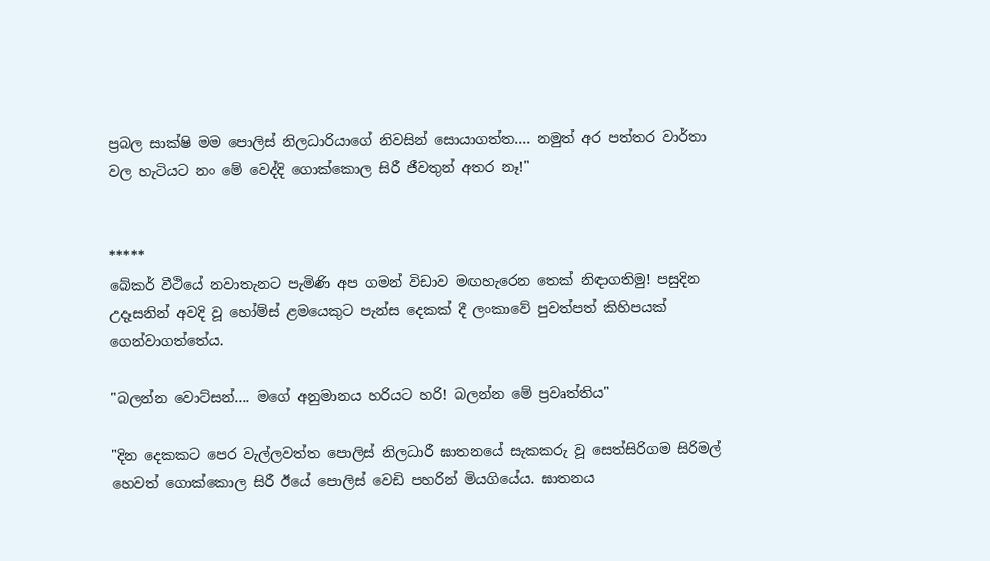ප්‍රබල සාක්ෂි මම පොලිස් නිලධාරියාගේ නිවසින් සොයාගත්ත.... නමුත් අර පත්තර වාර්තා වල හැටියට නං මේ වෙද්දි ගොක්කොල සිරී ජීවතුන් අතර නෑ!"


*****
බේකර් වීථියේ නවාතැනට පැමිණි අප ගමන් විඩාව මඟහැරෙන තෙක් නිඳාගතිමු! පසුදින උදෑසනින් අවදි වූ හෝම්ස් ළමයෙකුට පැන්ස දෙකක් දී ලංකාවේ පුවත්පත් කිහිපයක් ගෙන්වාගත්තේය.

"බලන්න වොට්සන්.... මගේ අනුමානය හරියට හරි! බලන්න මේ ප්‍රවෘත්තිය"

"දින දෙකකට පෙර වැල්ලවත්ත පොලිස් නිලධාරී ඝාතනයේ සැකකරු වූ සෙත්සිරිගම සිරිමල් හෙවත් ගොක්කොල සිරී ඊයේ පොලිස් වෙඩි පහරින් මියගියේය. ඝාතනය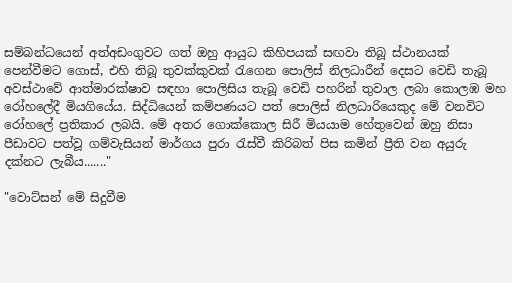සම්බන්ධයෙන් අත්අඩංගුවට ගත් ඔහු ආයුධ කිහිපයක් සඟවා තිබූ ස්ථානයක් පෙන්වීමට ගොස්, එහි තිබූ තුවක්කුවක් රැගෙන පොලිස් නිලධාරීන් දෙසට වෙඩි තැබූ අවස්ථාවේ ආත්මාරක්ෂාව සඳහා පොලිසිය තැබූ වෙඩි පහරින් තුවාල ලබා කොලඹ මහ රෝහලේදී මියගියේය. සිද්ධියෙන් කම්පණයට පත් පොලිස් නිලධාරියෙකුද මේ වනවිට රෝහලේ ප්‍රතිකාර ලබයි. මේ අතර ගොක්කොල සිරී මියයාම හේතුවෙන් ඔහු නිසා පීඩාවට පත්වූ ගම්වැසියන් මාර්ගය පුරා රැස්වී කිරිබත් පිස කමින් ප්‍රීති වන අයුරු දක්නට ලැබීය......."

"වොට්සන් මේ සිදුවීම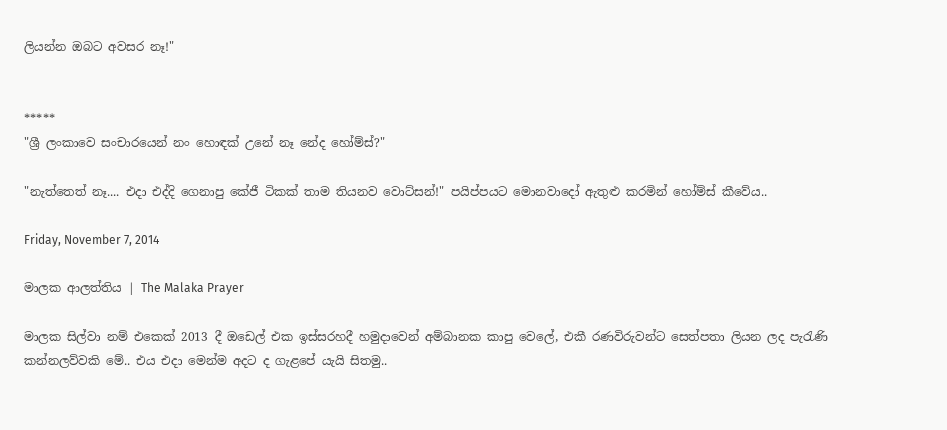ලියන්න ඔබට අවසර නෑ!"


*****
"ශ්‍රී ලංකාවෙ සංචාරයෙන් නං හොඳක් උනේ නෑ නේද හෝම්ස්?"

"නැත්තෙත් නෑ.... එදා එද්දි ගෙනාපු කේජී ටිකක් තාම තියනව වොට්සන්!" පයිප්පයට මොනවාදෝ ඇතුළු කරමින් හෝම්ස් කීවේය..

Friday, November 7, 2014

මාලක ආලත්තිය | The Malaka Prayer

මාලක සිල්වා නම් එකෙක් 2013 දී ඔඩෙල් එක ඉස්ස‍රහදී හමුදාවෙන් අම්බානක කාපු වෙලේ, එකී රණවිරුවන්ට සෙත්පතා ලියන ලද පැරැණි කන්නලව්වකි මේ.. එය එදා මෙන්ම අදට ද ගැළපේ යැයි සිතමු..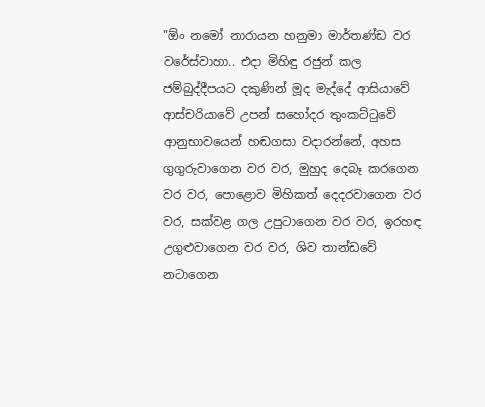"ඕං නමෝ නාරායන හනුමා මාර්තණ්ඩ වර වරේස්වාහා.. එදා මිහිඳු රජුන් කල ජම්බුද්දීපයට දකුණින් මූද මැද්දේ ආසියාවේ ආස්චරියාවේ උපන් සහෝදර තුංකට්ටුවේ ආනුභාවයෙන් හඬගසා වදාරන්නේ, අහස ගුගුරුවාගෙන වර වර, මුහුද දෙබෑ කරගෙන වර වර, පොළොව මිහිකත් දෙදරවාගෙන වර වර, සක්වළ ගල උපුටාගෙන වර වර, ඉරහඳ උගුළුවාගෙන වර වර, ශිව තාන්ඩවේ නටාගෙන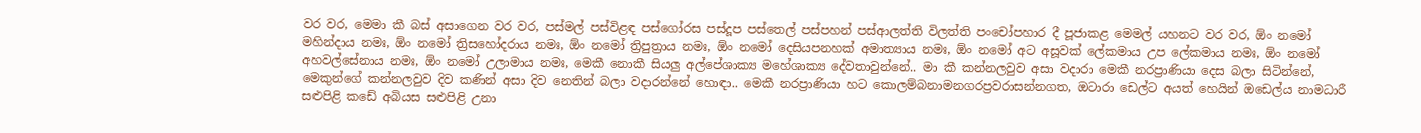වර වර, මෙමා කී බස් අසාගෙන වර වර, පස්මල් පස්විළඳ පස්ගෝරස පස්දූප පස්තෙල් පස්පහන් පස්ආලත්ති විලත්ති පංචෝපහාර දී පූජාකළ මෙමල් යහනට වර වර, ඕං නමෝ මහින්දාය නමඃ, ඕං නමෝ ත්‍රිසහෝදරාය නමඃ, ඕං නමෝ ත්‍රිපුත්‍රාය නමඃ, ඕං නමෝ දෙසියපනහක් අමාත්‍යාය නමඃ, ඕං නමෝ අට අසූවක් ලේකමාය උප ලේකමාය නමඃ, ඕං නමෝ අහවල්සේනාය නමඃ, ඕං නමෝ උලාමාය නමඃ, මෙකී නොකී සියලු අල්පේශාක්‍ය මහේශාක්‍ය දේවතාවුන්නේ.. මා කී කන්නලවුව අසා වදාරා මෙකී නරප්‍රාණියා දෙස බලා සිටින්නේ, මෙකුන්ගේ කන්නලවුව දිව කණින් අසා දිව නෙතින් බලා වදාරන්නේ හොඳා.. මෙකී නරප්‍රාණියා හට කොලම්බනාමනගරප්‍රවරාසන්නගත, ඔටාරා ඩෙල්ට අයත් හෙයින් ඔඩෙල්ය නාමධාරී සළුපිළි කඩේ අබියස සළුපිළි උනා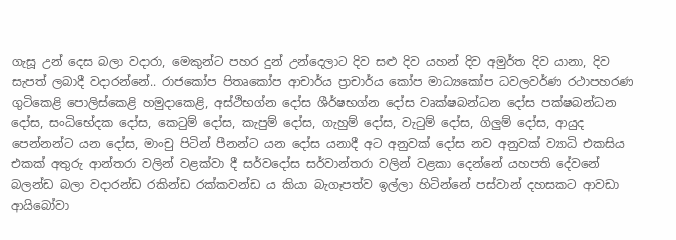ගැසූ උන් දෙස බලා වදාරා, මෙකුන්ට පහර දුන් උන්දෙලාට දිව සළු දිව යහන් දිව අමුර්ත දිව යානා, දිව සැපත් ලබාදී වදාරන්නේ.. රාජකෝප පිතෘකෝප ආචාර්ය ප්‍රාචාර්ය කෝප මාධ්‍යකෝප ධවලවර්ණ රථාපහරණ ගුටිකෙළි පොලිස්කෙළි හමුදාකෙළි, අස්ථිභග්න දෝස ශීර්ෂභග්න දෝස වෘක්ෂබන්ධන දෝස පක්ෂබන්ධන දෝස, සංධිභේදක දෝස, කෙටුම් දෝස, කැපුම් දෝස, ගැහුම් දෝස, වැටුම් දෝස, ගිලුම් දෝස, ආයුද පෙන්නන්ට යන දෝස, මාංචු පිටින් පීනන්ට යන දෝස යනාදී අට අනුවක් දෝස නව අනුවක් ව්‍යාධි එකසිය එකක් අතුරු ආන්තරා වලින් වළක්වා දී සර්වදෝස සර්වාන්තරා වලින් වළකා දෙන්නේ යහපති දේවනේ බලන්ඩ බලා වදාරන්ඩ රකින්ඩ රක්කවන්ඩ ය කියා බැගෑපත්ව ඉල්ලා හිටින්නේ පස්වාන් දහසකට ආවඩා ආයිබෝවා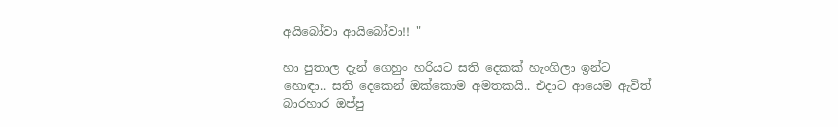අයිබෝවා ආයිබෝවා!! "

හා පුතාල දැන් ගෙහුං හරියට සති දෙකක් හැංගිලා ඉන්ට හොඳා.. සති දෙකෙන් ඔක්කොම අමතකයි.. එදාට ආයෙම ඇවිත් බාරහාර ඔප්පු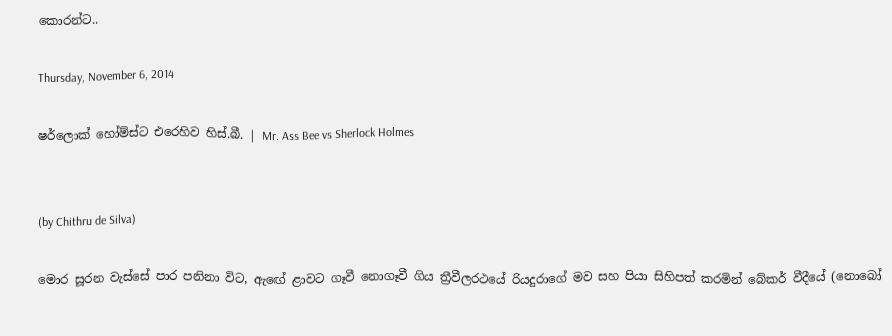කොරන්ට..

Thursday, November 6, 2014

ෂර්ලොක් හෝම්ස්ට එරෙහිව හිස්.බී. | Mr. Ass Bee vs Sherlock Holmes


(by Chithru de Silva)

මොර සූරන වැස්සේ පාර පනිනා විට, ඇඟේ ළාවට ගෑවී නොගෑවී ගිය ත්‍රීවීලරථයේ රියදුරාගේ මව සහ පියා සිහිපත් කරමින් බේකර් වීදීයේ (නොබෝ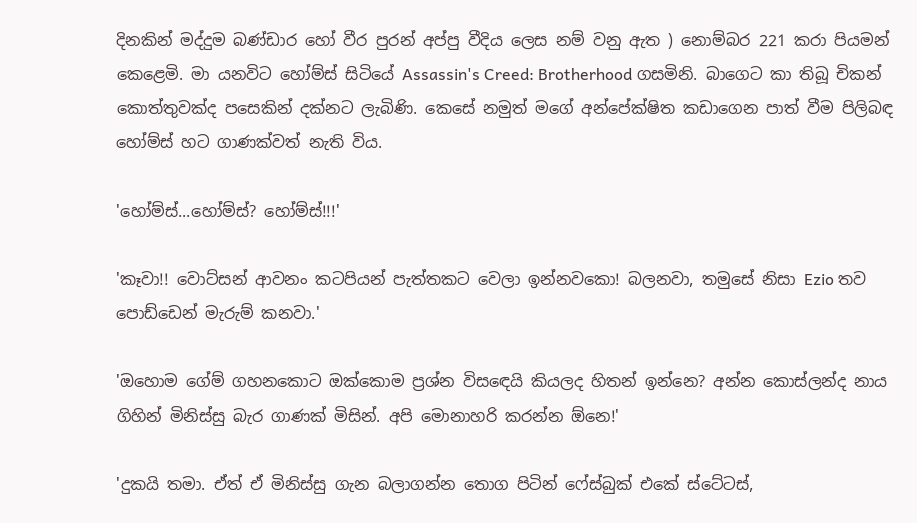දිනකින් මද්දුම බණ්ඩාර හෝ වීර පුරන් අප්පු වීදිය ලෙස නම් වනු ඇත ) නොම්බර 221 කරා පියමන් කෙළෙමි. මා යනවිට හෝම්ස් සිටියේ Assassin's Creed: Brotherhood ගසමිනි. බාගෙට කා තිබූ චිකන් කොත්තුවක්ද පසෙකින් දක්නට ලැබිණි. කෙසේ නමුත් මගේ අන්පේක්ෂිත කඩාගෙන පාත් වීම පිලිබඳ හෝම්ස් හට ගාණක්වත් නැති විය.

'හෝම්ස්...හෝම්ස්? හෝම්ස්!!!'

'කෑවා!! වොට්සන් ආවනං කටපියන් පැත්තකට වෙලා ඉන්නවකො! බලනවා, තමුසේ නිසා Ezio තව පොඩ්ඩෙන් මැරුම් කනවා.'

'ඔහොම ගේම් ගහනකොට ඔක්කොම ප්‍රශ්න විසඳෙයි කියලද හිතන් ඉන්නෙ? අන්න කොස්ලන්ද නාය ගිහින් මිනිස්සු බැර ගාණක් මිසින්. අපි මොනාහරි කරන්න ඕනෙ!'

'දුකයි තමා. ඒත් ඒ මිනිස්සු ගැන බලාගන්න තොග පිටින් ෆේස්බුක් එකේ ස්ටේටස්,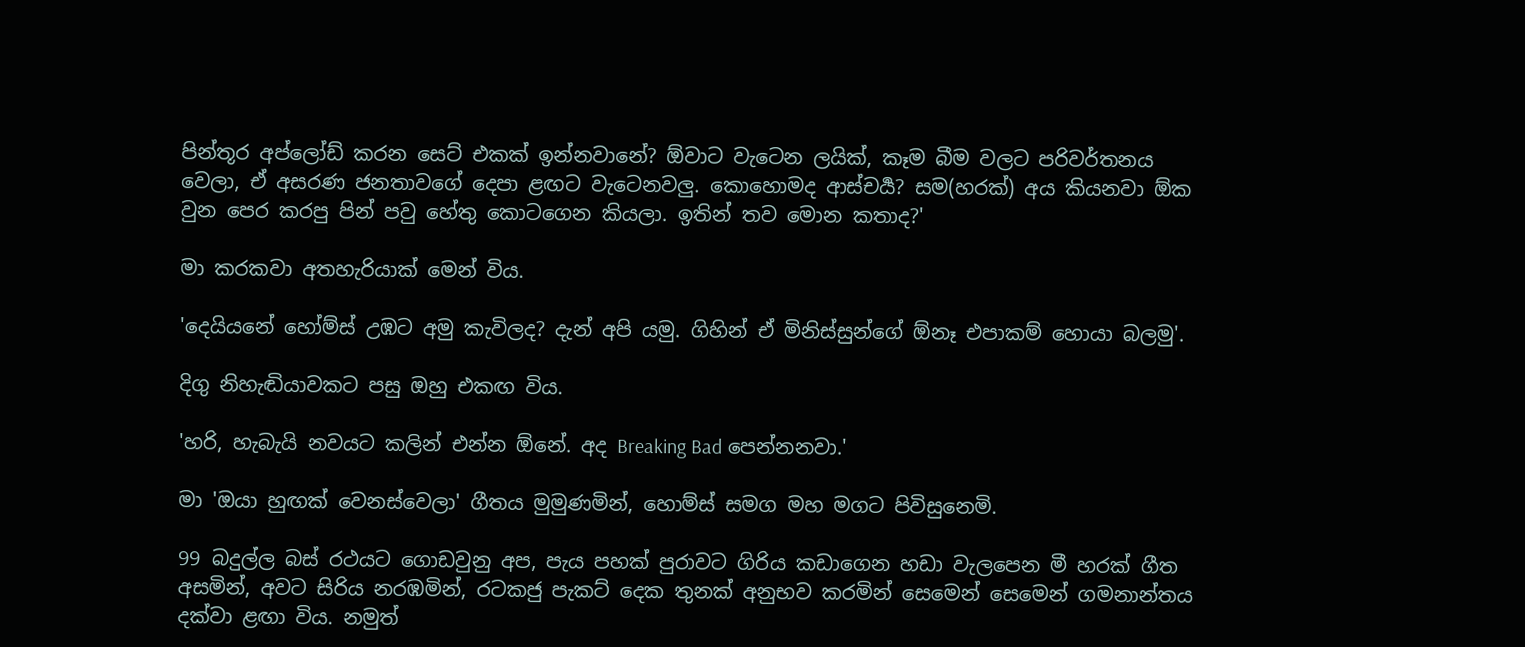පින්තූර අප්ලෝඩ් කරන සෙට් එකක් ඉන්නවානේ? ඕවාට වැටෙන ලයික්, කෑම බීම වලට පරිවර්තනය වෙලා, ඒ අසරණ ජනතාවගේ දෙපා ළඟට වැටෙනවලු. කොහොමද ආස්චර්‍ය? සම(හරක්) අය කියනවා ඕක වුන පෙර කරපු පින් පවු හේතු කොටගෙන කියලා. ඉතින් තව මොන කතාද?'

මා කරකවා අතහැරියාක් මෙන් විය.

'දෙයියනේ හෝම්ස් උඹට අමු කැවිලද? දැන් අපි යමු. ගිහින් ඒ මිනිස්සුන්ගේ ඕනෑ එපාකම් හොයා බලමු'.

දිගු නිහැඬියාවකට පසු ඔහු එකඟ විය.

'හරි, හැබැයි නවයට කලින් එන්න ඕනේ. අද Breaking Bad පෙන්නනවා.'

මා 'ඔයා හුඟක් වෙනස්වෙලා' ගීතය මුමුණමින්, හොම්ස් සමග මහ මගට පිවිසුනෙමි.

99 බදුල්ල බස් රථයට ගොඩවුනු අප, පැය පහක් පුරාවට ගිරිය කඩාගෙන හඩා වැලපෙන මී හරක් ගීත අසමින්, අවට සිරිය නරඹමින්, රටකජු පැකට් දෙක තුනක් අනුභව කරමින් සෙමෙන් සෙමෙන් ගමනාන්තය දක්වා ළඟා විය. නමුත්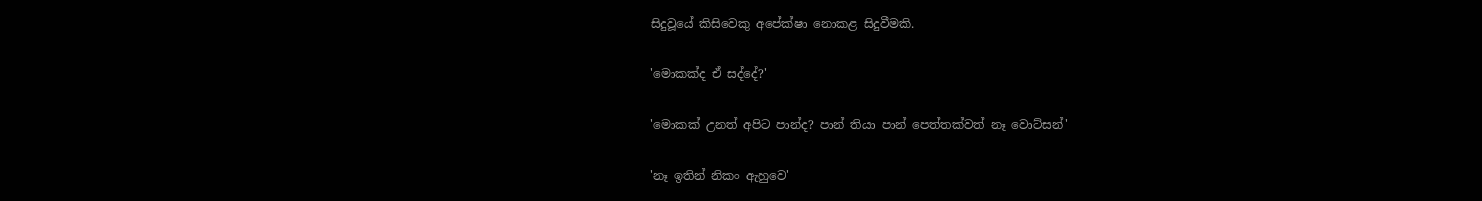සිදුවූයේ කිසිවෙකු අපේක්ෂා නොකළ සිදුවීමකි.

'මොකක්ද ඒ සද්දේ?'

'මොකක් උනත් අපිට පාන්ද? පාන් තියා පාන් පෙත්තක්වත් නෑ වොට්සන්'

'නෑ ඉතින් නිකං ඇහුවෙ'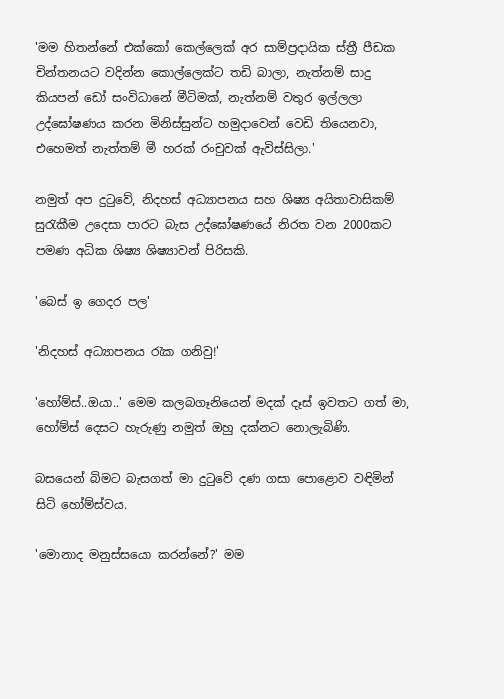'මම හිතන්නේ එක්කෝ කෙල්ලෙක් අර සාම්ප්‍රදායික ස්ත්‍රී පීඩක චින්තනයට වදින්න කොල්ලෙක්ට තඩි බාලා, නැත්නම් සාදු කියපන් ඩෝ සංවිධානේ මීටිමක්, නැත්නම් වතුර ඉල්ලලා උද්ඝෝෂණය කරන මිනිස්සුන්ට හමුදාවෙන් වෙඩි තියෙනවා, එහෙමත් නැත්තම් මී හරක් රංචුවක් ඇවිස්සිලා.'

නමුත් අප දුටුවේ, නිදහස් අධ්‍යාපනය සහ ශිෂ්‍ය අයිතාවාසිකම් සුරැකීම උදෙසා පාරට බැස උද්ඝෝෂණයේ නිරත වන 2000කට පමණ අධික ශිෂ්‍ය ශිෂ්‍යාවන් පිරිසකි.

'බෙස් ඉ ගෙදර පල'

'නිදහස් අධ්‍යාපනය රැක ගනිවු!'

'හෝම්ස්..ඔයා..' මෙම කලබගෑනියෙන් මදක් දෑස් ඉවතට ගත් මා, හෝම්ස් දෙසට හැරුණු නමුත් ඔහු දක්නට නොලැබිණි.

බසයෙන් බිමට බැසගත් මා දුටුවේ දණ ගසා පොළොව වඳිමින් සිටි හෝම්ස්වය.

'මොනාද මනුස්සයො කරන්නේ?' මම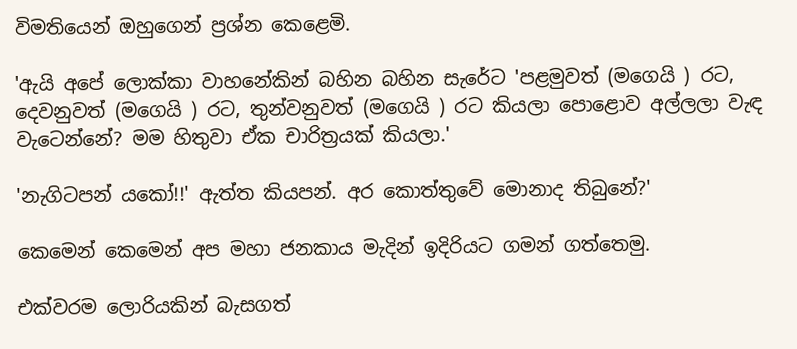විමතියෙන් ඔහුගෙන් ප්‍රශ්න කෙළෙමි.

'ඇයි අපේ ලොක්කා වාහනේකින් බහින බහින සැරේට 'පළමුවත් (මගෙයි ) රට, දෙවනුවත් (මගෙයි ) රට, තුන්වනුවත් (මගෙයි ) රට කියලා පොළොව අල්ලලා වැඳ වැටෙන්නේ? මම හිතුවා ඒක චාරිත්‍රයක් කියලා.'

'නැගිටපන් යකෝ!!' ඇත්ත කියපන්. අර කොත්තුවේ මොනාද තිබුනේ?'

කෙමෙන් කෙමෙන් අප මහා ජනකාය මැදින් ඉදිරියට ගමන් ගත්තෙමු.

එක්වරම ලොරියකින් බැසගත්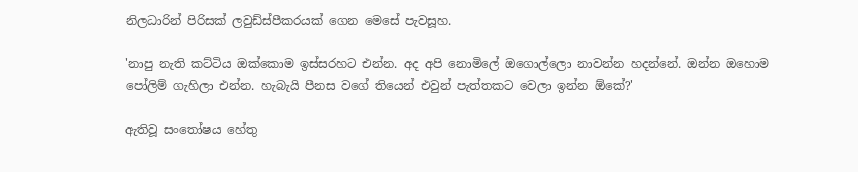නිලධාරින් පිරිසක් ලවුඩ්ස්පීකරයක් ගෙන මෙසේ පැවසූහ.

'නාපු නැති කට්ටිය ඔක්කොම ඉස්සරහට එන්න. අද අපි නොමිලේ ඔගොල්ලො නාවන්න හදන්නේ. ඔන්න ඔහොම පෝලිම් ගැහිලා එන්න. හැබැයි පීනස වගේ තියෙන් එවුන් පැත්තකට වෙලා ඉන්න ඕකේ?'

ඇතිවූ සංතෝෂය හේතු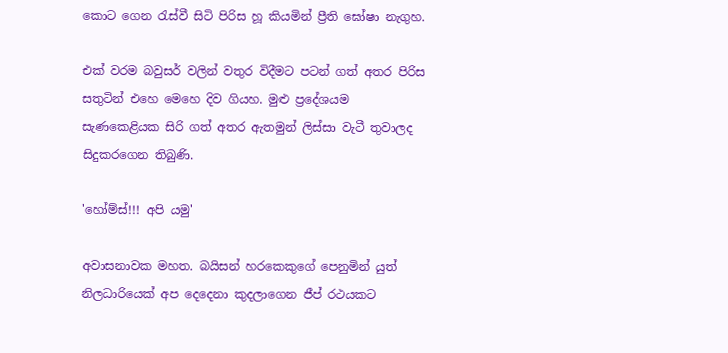කොට ගෙන රැස්වී සිටි පිරිස හූ කියමින් ප්‍රීති ඝෝෂා නැගුහ.

එක් වරම බවුසර් වලින් වතුර විදීමට පටන් ගත් අතර පිරිස සතුටින් එහෙ මෙහෙ දිව ගියහ. මුළු ප්‍රදේශයම සැණකෙළියක සිරි ගත් අතර ඇතමුන් ලිස්සා වැටී තුවාලද සිදුකරගෙන තිබුණි.

'හෝම්ස්!!! අපි යමු'

අවාසනාවක මහත. බයිසන් හරකෙකුගේ පෙනුමින් යුත් නිලධාරියෙක් අප දෙදෙනා කුදලාගෙන ජීප් රථයකට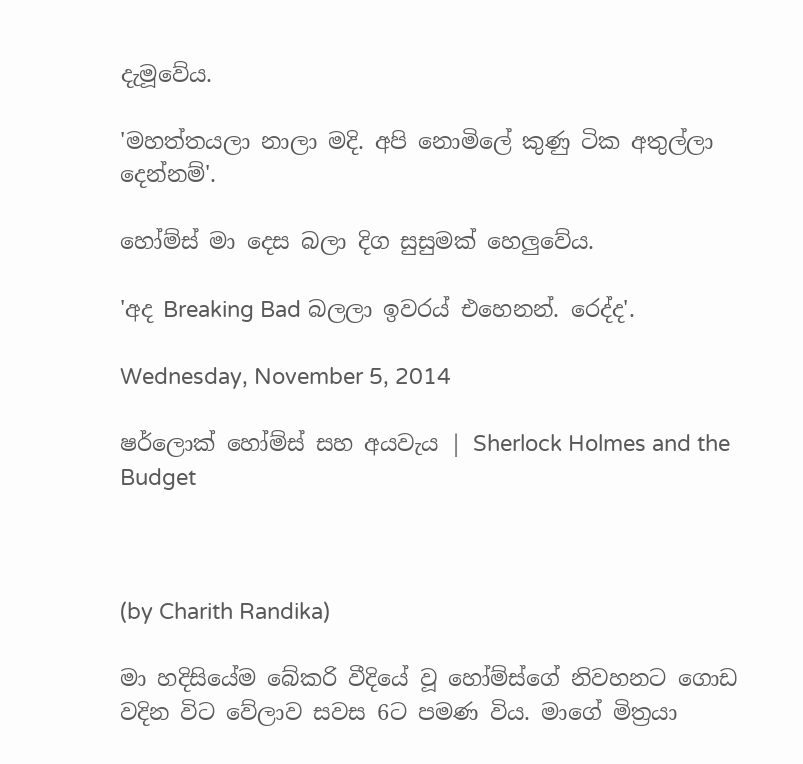දැමූවේය.

'මහත්තයලා නාලා මදි. අපි නොමිලේ කුණු ටික අතුල්ලා දෙන්නම්'.

හෝම්ස් මා දෙස බලා දිග සුසුමක් හෙලුවේය.

'අද Breaking Bad බලලා ඉවරය් එහෙනන්. රෙද්ද'.

Wednesday, November 5, 2014

ෂර්ලොක් හෝම්ස් සහ අයවැය | Sherlock Holmes and the Budget



(by Charith Randika)

මා හදිසියේම බේකරි වීදියේ වූ හෝම්ස්ගේ නිවහනට ගොඩ වදින විට වේලාව සවස 6ට පමණ විය. මාගේ මිත්‍රයා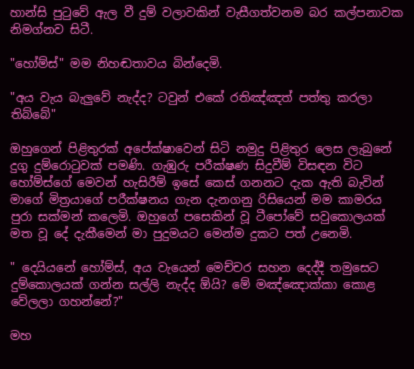හාන්සි පුටුවේ ඇල වී දුම් වලාවකින් වැසීගත්වනම බර කල්පනාවක නිමග්නව සිටී.

"හෝම්ස්" මම නිහඬතාවය බින්දෙමි.

"අය වැය බැලුවේ නැද්ද? ටවුන් එකේ රතිඤ්ඤත් පත්තු කරලා තිබ්බේ"

ඔහුගෙන් පිළිතුරක් අපේක්ෂාවෙන් සිටි නමුදු පිළිතුර ලෙස ලැබුනේ දුගු දුම්රොටුවක් පමණි. ගැඹුරු පරීක්ෂණ සිදුවීම් විසඳන විට හෝම්ස්ගේ මෙවන් හැසිරීම් ඉසේ කෙස් ගනනට දැක ඇති බැවින් මාගේ මිත්‍රයාගේ පරීක්ෂනය ගැන දැනගනු රිසියෙන් මම කාමරය පුරා සක්මන් කලෙමි. ඔහුගේ පසෙකින් වූ ටීපෝවේ සවුකොලයක් මත වූ දේ දැකීමෙන් මා පුදුමයට මෙන්ම දුකට පත් උනෙමි.

" දෙයියනේ හෝම්ස්, අය වැයෙන් මෙච්චර සහන දෙද්දී තමුසෙට දුම්කොලයක් ගන්න සල්ලි නැද්ද ඕයි? මේ මඤ්ඤොක්කා කොළ වේලලා ගහන්නේ?"

මහ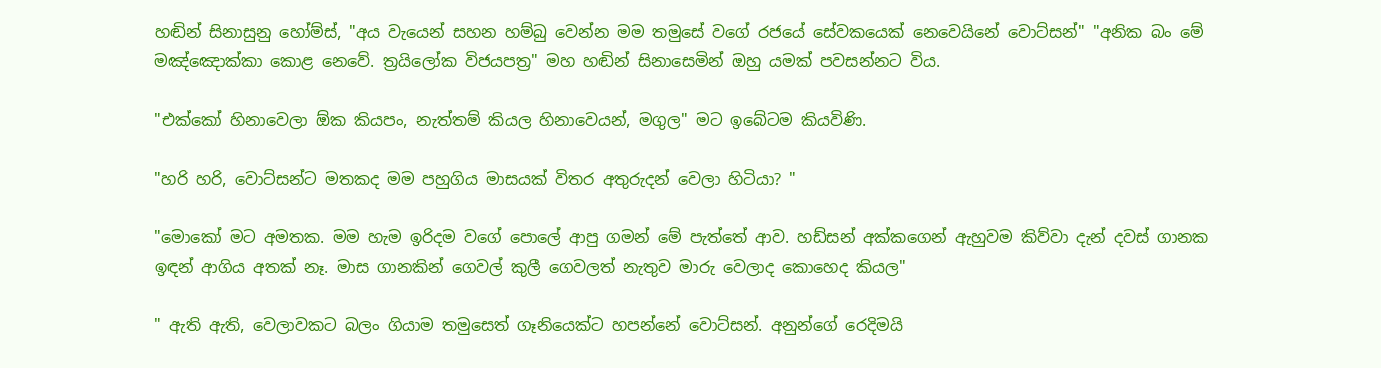හඬින් සිනාසුනු හෝම්ස්, "අය වැයෙන් සහන හම්බු වෙන්න මම තමුසේ වගේ රජයේ සේවකයෙක් නෙවෙයිනේ වොට්සන්" "අනික බං මේ මඤ්ඤොක්කා කොළ නෙවේ. ත්‍රයිලෝක විජයපත්‍ර" මහ හඬින් සිනාසෙමින් ඔහු යමක් පවසන්නට විය.

"එක්කෝ හිනාවෙලා ඕක කියපං, නැත්තම් කියල හිනාවෙයන්, මගුල" මට ඉබේටම කියවිණි.

"හරි හරි, වොට්සන්ට මතකද මම පහුගිය මාසයක් විතර අතුරුදන් වෙලා හිටියා? "

"මොකෝ මට අමතක. මම හැම ඉරිදම වගේ පොලේ ආපු ගමන් මේ පැත්තේ ආව. හඩ්සන් අක්කගෙන් ඇහුවම කිව්වා දැන් දවස් ගානක ඉඳන් ආගිය අතක් නෑ. මාස ගානකින් ගෙවල් කුලී ගෙවලත් නැතුව මාරු වෙලාද කොහෙද කියල"

" ඇති ඇති, වෙලාවකට බලං ගියාම තමුසෙත් ගෑනියෙක්ට හපන්නේ වොට්සන්. අනුන්ගේ රෙදිමයි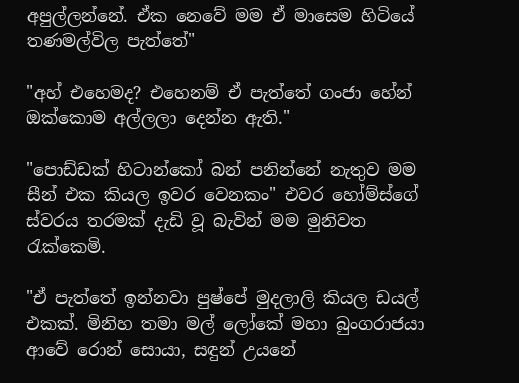අපුල්ලන්නේ. ඒක නෙවේ මම ඒ මාසෙම හිටියේ තණමල්විල පැත්තේ"

"අහ් එහෙමද? එහෙනම් ඒ පැත්තේ ගංජා හේන් ඔක්කොම අල්ලලා දෙන්න ඇති."

"පොඩ්ඩක් හිටාන්කෝ බන් පනින්නේ නැතුව මම සීන් එක කියල ඉවර වෙනකං" එවර හෝම්ස්ගේ ස්වරය තරමක් දැඩි වූ බැවින් මම මුනිවත රැක්කෙමි.

"ඒ පැත්තේ ඉන්නවා පුෂ්පේ මුදලාලි කියල ඩයල් එකක්. මිනිහ තමා මල් ලෝකේ මහා බුංගරාජයා ආවේ රොන් සොයා, සඳුන් උයනේ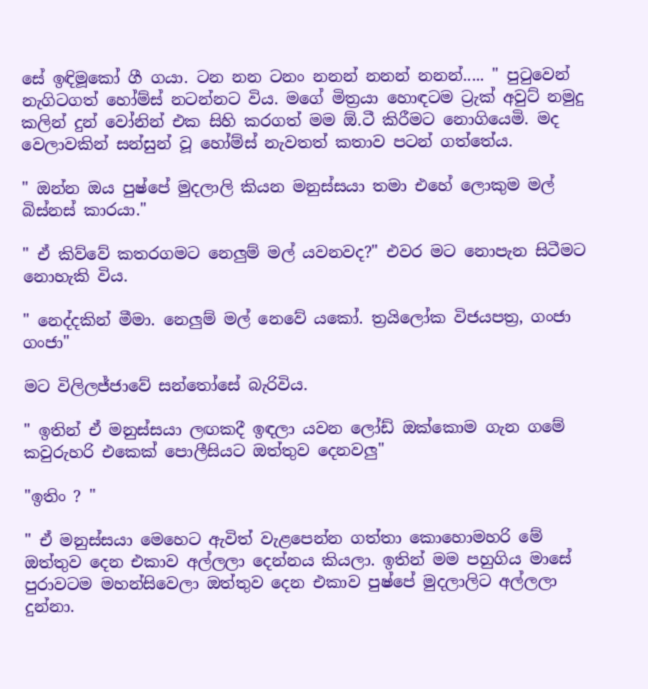සේ ඉඳිමූකෝ ගී ගයා. ටන නන ටනං නනන් නනන් නනන්..... " පුටුවෙන් නැගිටගත් හෝම්ස් නටන්නට විය. මගේ මිත්‍රයා හොඳටම ට්‍රැක් අවුට් නමුදු කලින් දුන් වෝනින් එක සිහි කරගත් මම ඕ.ටී කිරීමට නොගියෙමි. මද වෙලාවකින් සන්සුන් වූ හෝම්ස් නැවතත් කතාව පටන් ගත්තේය.

" ඔන්න ඔය පුෂ්පේ මුදලාලි කියන මනුස්සයා තමා එහේ ලොකුම මල් බිස්නස් කාරයා."

" ඒ කිව්වේ කතරගමට නෙලුම් මල් යවනවද?" එවර මට නොපැන සිටීමට නොහැකි විය.

" නෙද්දකින් මීමා. නෙලුම් මල් නෙවේ යකෝ. ත්‍රයිලෝක විජයපත්‍ර, ගංජා ගංජා"

මට විලිලජ්ජාවේ සන්තෝසේ බැරිවිය.

" ඉතින් ඒ මනුස්සයා ලඟකදී ඉඳලා යවන ලෝඩ් ඔක්කොම ගැන ගමේ කවුරුහරි එකෙක් පොලීසියට ඔත්තුව දෙනවලු"

"ඉතිං ? "

" ඒ මනුස්සයා මෙහෙට ඇවිත් වැළපෙන්න ගත්තා කොහොමහරි මේ ඔත්තුව දෙන එකාව අල්ලලා දෙන්නය කියලා. ඉතින් මම පහුගිය මාසේ පුරාවටම මහන්සිවෙලා ඔත්තුව දෙන එකාව පුෂ්පේ මුදලාලිට අල්ලලා දුන්නා.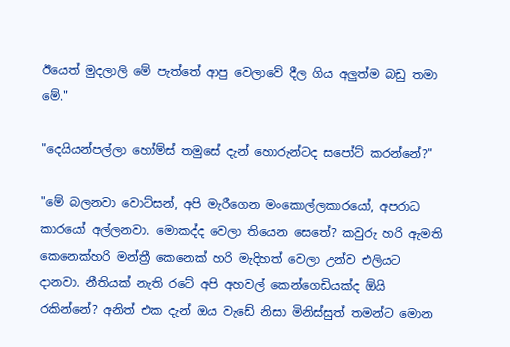ඊයෙත් මුදලාලි මේ පැත්තේ ආපු වෙලාවේ දීල ගිය අලුත්ම බඩු තමා මේ."

"දෙයියන්පල්ලා හෝම්ස් තමුසේ දැන් හොරුන්ටද සපෝට් කරන්නේ?"

"මේ බලනවා වොට්සන්, අපි මැරීගෙන මංකොල්ලකාරයෝ, අපරාධ කාරයෝ අල්ලනවා. මොකද්ද වෙලා තියෙන සෙතේ? කවුරු හරි ඇමති කෙනෙක්හරි මන්ත්‍රී කෙනෙක් හරි මැදිහත් වෙලා උන්ව එලියට දානවා. නීතියක් නැති රටේ අපි අහවල් කෙන්ගෙඩියක්ද ඕයි රකින්නේ? අනිත් එක දැන් ඔය වැඩේ නිසා මිනිස්සුත් තමන්ට මොන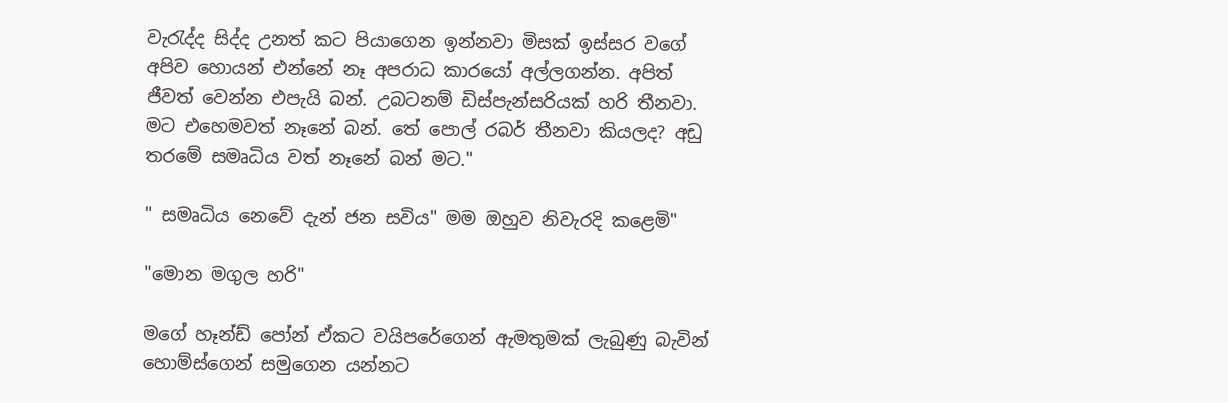වැරැද්ද සිද්ද උනත් කට පියාගෙන ඉන්නවා මිසක් ඉස්සර වගේ අපිව හොයන් එන්නේ නෑ අපරාධ කාරයෝ අල්ලගන්න. අපිත් ජීවත් වෙන්න එපැයි බන්. උබටනම් ඩිස්පැන්සරියක් හරි තීනවා. මට එහෙමවත් නෑනේ බන්. තේ පොල් රබර් තීනවා කියලද? අඩු තරමේ සමෘධිය වත් නෑනේ බන් මට."

" සමෘධිය නෙවේ දැන් ජන සවිය" මම ඔහුව නිවැරදි කළෙමි"

"මොන මගුල හරි"

මගේ හෑන්ඩ් පෝන් ඒකට වයිපරේගෙන් ඇමතුමක් ලැබුණු බැවින් හොම්ස්ගෙන් සමුගෙන යන්නට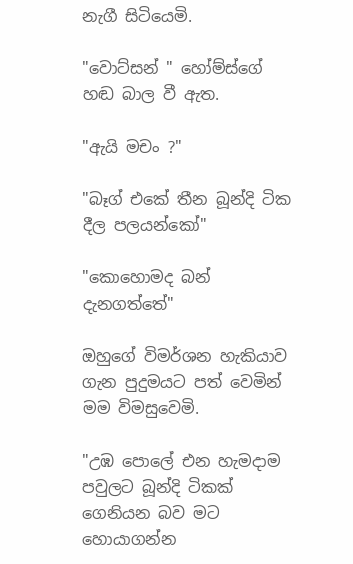නැගී සිටියෙමි.

"වොට්සන් " හෝම්ස්ගේ හඬ බාල වී ඇත.

"ඇයි මචං ?"

"බෑග් එකේ තීන බූන්දි ටික දීල පලයන්කෝ"

"කොහොමද බන් දැනගත්තේ"

ඔහුගේ විමර්ශන හැකියාව ගැන පුදුමයට පත් වෙමින් මම විමසුවෙමි.

"උඹ පොලේ එන හැමදාම පවුලට බූන්දි ටිකක් ගෙනියන බව මට හොයාගන්න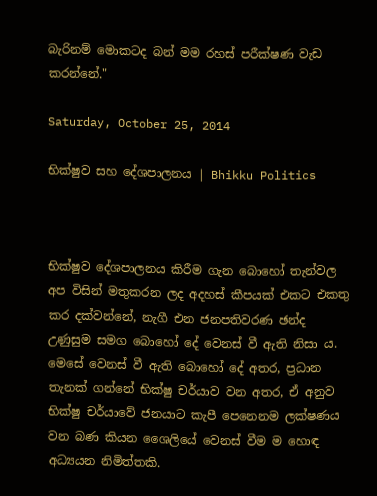බැරිනම් මොකටද බන් මම රහස් පරීක්ෂණ වැඩ කරන්නේ."

Saturday, October 25, 2014

භික්ෂුව සහ දේශපාලනය | Bhikku Politics



භික්ෂුව දේශපාලනය කිරීම ගැන බොහෝ තැන්වල අප විසින් මතුකරන ලද අදහස් කීපයක් එකට එකතු කර දක්වන්නේ, නැගී එන ජනපතිවරණ ඡන්ද උණුසුම සමග බොහෝ දේ වෙනස් වී ඇති නිසා ය. මෙසේ වෙනස් වී ඇති බොහෝ දේ අතර, ප්‍රධාන තැනක් ගන්නේ භික්ෂු චර්යාව වන අතර, ඒ අනුව භික්ෂු චර්යාවේ ජනයාට කැපී පෙනෙනම ලක්ෂණය වන බණ කියන ශෛලියේ වෙනස් වීම ම හොඳ අධ්‍යයන නිමිත්තකි.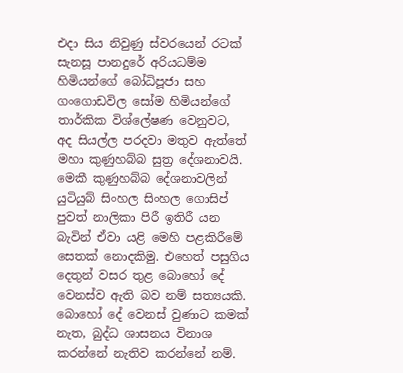එදා සිය නිවුණු ස්වරයෙන් රටක් සැනසූ පානදුරේ අරියධම්ම හිමියන්ගේ බෝධිපූජා සහ ගංගොඩවිල සෝම හිමියන්ගේ තාර්කික විශ්ලේෂණ වෙනුවට, අද සියල්ල පරදවා මතුව ඇත්තේ මහා කුණුහබ්බ සුත්‍ර දේශනාවයි. මෙකී කුණුහබ්බ දේශනාවලින් යුටියුබ් සිංහල සිංහල ගොසිප් පුවත් නාලිකා පිරී ඉතිරී යන බැවින් ඒවා යළි මෙහි පළකිරීමේ සෙතක් නොදකිමු. එහෙත් පසුගිය දෙතුන් වසර තුළ බොහෝ දේ වෙනස්ව ඇති බව නම් සත්‍යයකි. බොහෝ දේ වෙනස් වුණාට කමක් නැත, බුද්ධ ශාසනය විනාශ කරන්නේ නැතිව කරන්නේ නම්.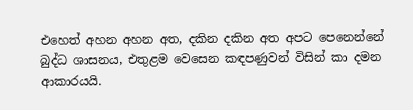එහෙත් අහන අහන අත, දකින දකින අත අපට පෙනෙන්නේ බුද්ධ ශාසනය, එතුළම වෙසෙන කඳපණුවන් විසින් කා දමන ආකාරයයි.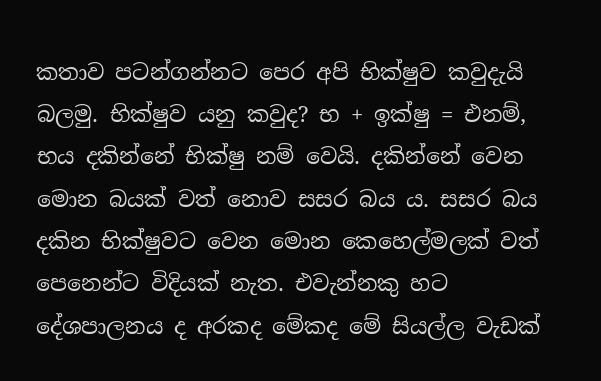කතාව පටන්ගන්නට පෙර අපි භික්ෂුව කවුදැයි බලමු. භික්ෂුව යනු කවුද? භ + ඉක්ෂු = එනම්, භය දකින්නේ භික්ෂු නම් වෙයි. දකින්නේ වෙන මොන බයක් වත් නොව සසර බය ය. සසර බය දකින භික්ෂුවට වෙන මොන කෙහෙල්මලක් වත් පෙනෙන්ට විදියක් නැත. එවැන්නකු හට දේශපාලනය ද අරකද මේකද මේ සියල්ල වැඩක්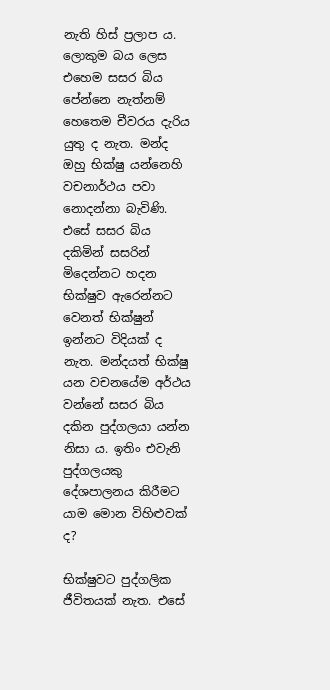නැති හිස් ප්‍රලාප ය. ලොකුම බය ලෙස එහෙම සසර බිය පේන්නෙ නැත්නම් හෙතෙම චීවරය දැරිය යුතු ද නැත. මන්ද ඔහු භික්ෂු යන්නෙහි වචනාර්ථය පවා නොදන්නා බැවිණි. එසේ සසර බිය දකිමින් සසරින් මිදෙන්නට හදන භික්ෂුව ඇරෙන්නට වෙනත් භික්ෂුන් ඉන්නට විදියක් ද නැත. මන්දයත් භික්ෂු යන වචනයේම අර්ථය වන්නේ සසර බිය දකින පුද්ගලයා යන්න නිසා ය. ඉතිං එවැනි පුද්ගලයකු දේශපාලනය කිරීමට යාම මොන විහිළුවක් ද?

භික්ෂුවට පුද්ගලික ජීවිතයක් නැත. එසේ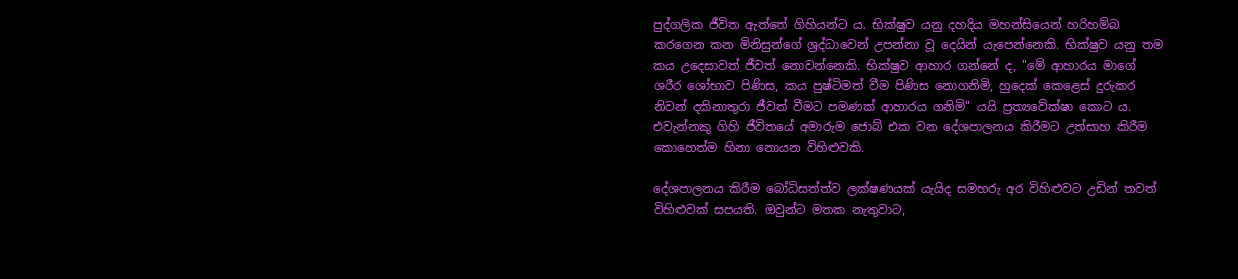පුද්ගලික ජීවිත ඇත්තේ ගිහියන්ට ය. භික්ෂුව යනු දහදිය මහන්සියෙන් හරිහම්බ කරගෙන කන මිනිසුන්ගේ ශ්‍රද්ධාවෙන් උපන්නා වූ දෙයින් යැපෙන්නෙකි. භික්ෂුව යනු තම කය උදෙසාවත් ජීවත් නොවන්නෙකි. භික්ෂුව ආහාර ගන්නේ ද, "මේ ආහාරය මාගේ ශරීර ශෝභාව පිණිස, කය පුෂ්ටිමත් වීම පිණිස නොගනිමි, හුදෙක් කෙළෙස් දුරුකර නිවන් දකිනාතුරා ජීවත් වීමට පමණක් ආහාරය ගනිමි" යයි ප්‍රත්‍යවේක්ෂා කොට ය. එවැන්නකු ගිහි ජීවිතයේ අමාරුම ජොබ් එක වන දේශපාලනය කිරීමට උත්සාහ කිරීම කොහෙත්ම හිනා නොයන විහිළුවකි.

දේශපාලනය කිරීම බෝධිසත්ත්ව ලක්ෂණයක් යැයිද සමහරු අර විහිළුවට උඩින් තවත් විහිළුවක් සපයති. ඔවුන්ට මතක නැතුවාට,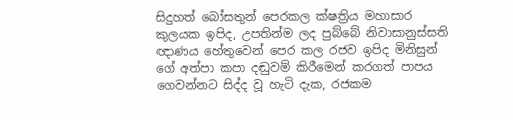සිදුහත් බෝසතුන් පෙරකල ක්ෂත්‍රිය මහාසාර කුලයක ඉපිද, උපතින්ම ලද පුබ්බේ නිවාසානුස්සති ඥාණය හේතුවෙන් පෙර කල රජව ඉපිද මිනිසුන් ගේ අත්පා කපා දඬුවම් කිරීමෙන් කරගත් පාපය ගෙවන්නට සිද්ද වූ හැටි දැක, රජකම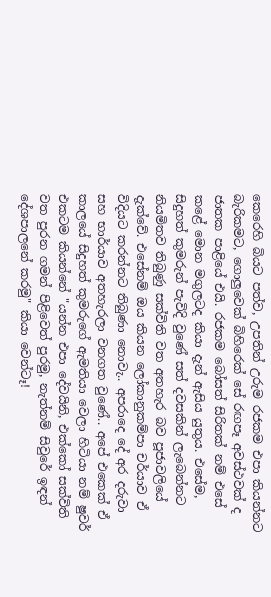කෙරෙහි බියට පත්ව, උපතින් උරුම රජකම එපා කියන්නට බැරිකමට, ගොලුවෙක් බිහිරෙක් සේ රඟපෑ අවස්ථවක් ද ජාතක පාළියේ එයි. රජකම බෝසත් සිරිතක් නම් එසේ කළේ මොන මගුලටද කියා දැන් ඇසිය යුතුය. එසේම, සිදුහත් කුමරුන් පැවිදි වුණේ සත් දවසකින් ලැබෙන්නට නියමිතව තිබුණු සක්විති වත අතහැර බව පූජාවලියේ දැක්වේ. එසේනම් ඔය කියන ලෝකානුකම්පා චර්යාව ඒ විදියට කරන්නට තිබුණා නොවැ.. අපරාදෙ දේ අර දරුවා සහ භාර්යාව අතහැරලා වනගත වුණේ.. අපේ එකෙක් ඒ කාලයේ සිදුහත් කුමරුගේ ඇමතියා වෙලා හිටියා නම් ෂුවර් එකටම කියන්නේ "යන්න එපා දේවයිනි, එක්කෝ සක්විති වත පුරන ගමන් පිළිවෙත් පුරමු, නැත්නම් සිවුරේ ඉඳන් දේශපාලනේ කරමු" කියා වෙන්ටෑ!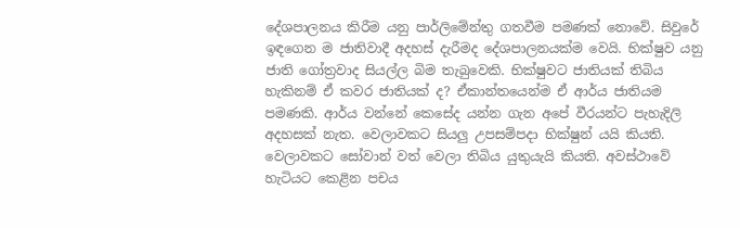දේශපාලනය කිරීම යනු පාර්ලිමේන්තු ගතවීම පමණක් නොවේ. සිවුරේ ඉඳගෙන ම ජාතිවාදී අදහස් දැරීමද දේශපාලනයක්ම වෙයි. භික්ෂුව යනු ජාති ගෝත්‍රවාද සියල්ල බිම තැබුවෙකි. භික්ෂුවට ජාතියක් තිබිය හැකිනම් ඒ කවර ජාතියක් ද? ඒකාන්තයෙන්ම ඒ ආර්ය ජාතියම පමණකි. ආර්ය වන්නේ කෙසේද යන්න ගැන අපේ වීරයන්ට පැහැදිලි අදහසක් නැත. වෙලාවකට සියලු උපසම්පදා භික්ෂුන් යයි කියති. වෙලාවකට සෝවාන් වත් වෙලා තිබිය යුතුයැයි කියති. අවස්ථාවේ හැටියට කෙළින පචය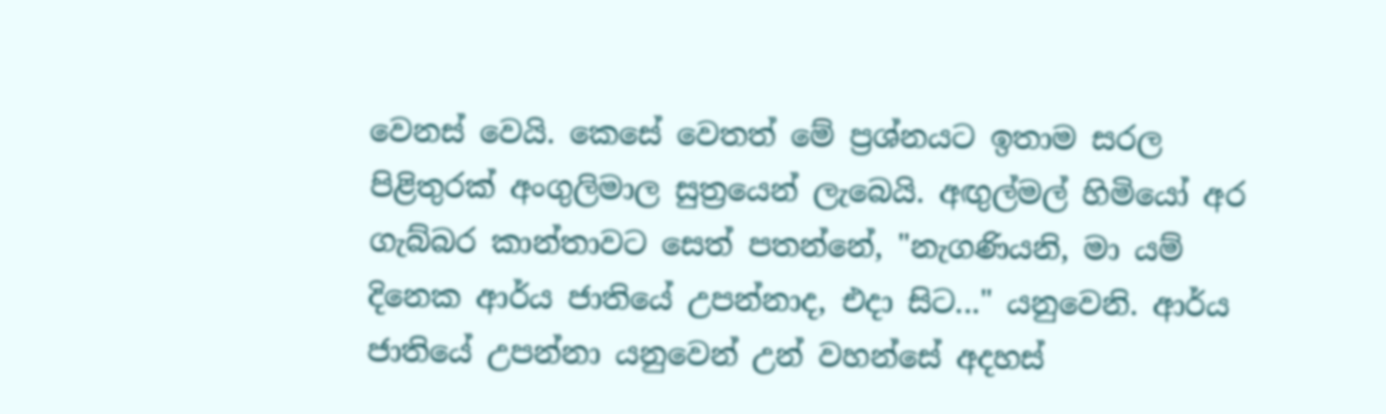වෙනස් වෙයි. කෙසේ වෙතත් මේ ප්‍රශ්නයට ඉතාම සරල පිළිතුරක් අංගුලිමාල සුත්‍රයෙන් ලැබෙයි. අඟුල්මල් හිමියෝ අර ගැබ්බර කාන්තාවට සෙත් පතන්නේ, "නැගණියනි, මා යම් දිනෙක ආර්ය ජාතියේ උපන්නාද, එදා සිට..." යනුවෙනි. ආර්ය ජාතියේ උපන්නා යනුවෙන් උන් වහන්සේ අදහස්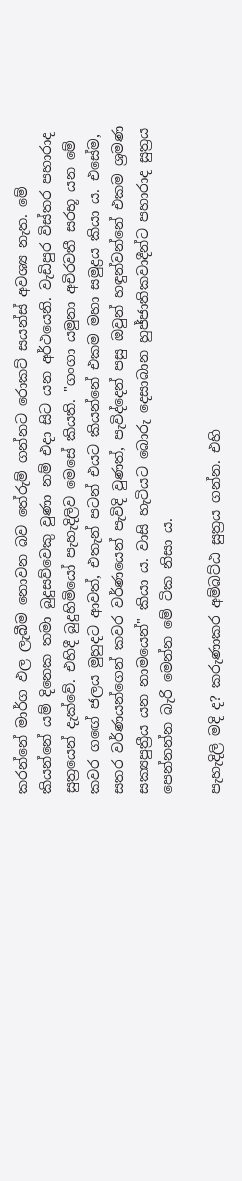කරන්නේ මාර්ග ඵල ලැබීම නොවන බව තේරුම් ගන්නට රොකට් සයන්ස් අවශ්‍ය නැත. මේ කියන්නේ යම් දිනෙක තමා බුදුසව්වෙකු වුණා නම් එදා සිට යන අර්ථයෙනි. වැඩිපුර විස්තර පහාරාද සුත්‍රයෙන් දැක්වේ. එහිදී බුදුහිමියෝ පැහැදිලිව මෙසේ කියති. "ගංගා යමුනා අචිරවතී සරභූ යන මේ කවර ගඟේ ජලය මුහුදට ආවත්, එතැන් පටන් එයට කියන්නේ එකම මහා සමුද්‍රය කියා ය. එසේම, සතර වර්ණයන්ගෙන් කවර වර්ණයෙන් පැවිදි වුණත්, පැවිද්දෙන් පසු ඔවුන් හඳුන්වන්නේ එකම ශ්‍රමණ සක්‍යපුත්‍රීය යන නාමයෙන්" කියා ය. වාසි හැටියට බොරු දෙසාබාන හුජ්ජාතිකවාදීන්ට පහාරාද සුත්‍රය පෙන්නන්න බැරි මෙන්න මේ ටික නිසා ය.

පැහැදිලි මදි ද? කරුණාකර අම්බට්ඨ සුත්‍රය ගන්න. එහි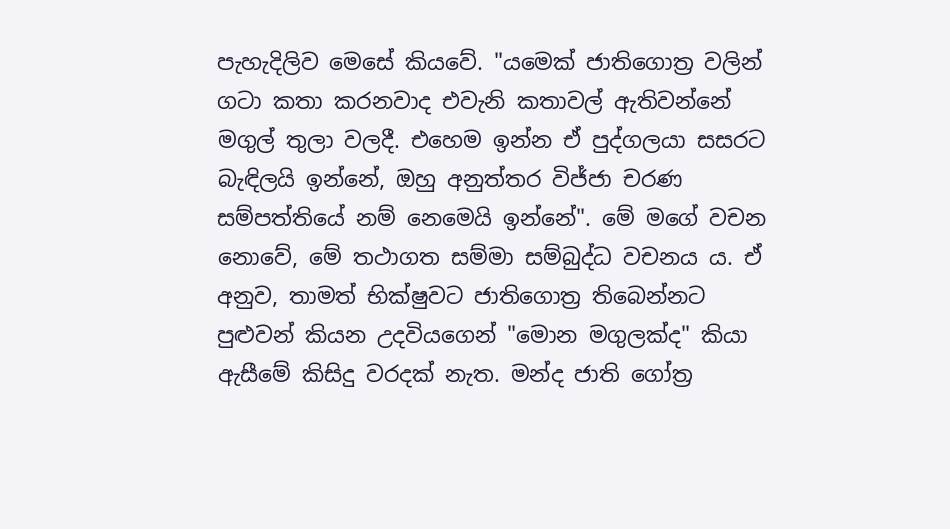පැහැදිලිව මෙසේ කියවේ. "යමෙක් ජාතිගොත්‍ර වලින් ගටා කතා කරනවාද එවැනි කතාවල් ඇතිවන්නේ මගුල් තුලා වලදී. එහෙම ඉන්න ඒ පුද්ගලයා සසරට බැඳිලයි ඉන්නේ, ඔහු අනුත්තර විජ්ජා චරණ සම්පත්තියේ නම් නෙමෙයි ඉන්නේ". මේ මගේ වචන නොවේ, මේ තථාගත සම්මා සම්බුද්ධ වචනය ය. ඒ අනුව, තාමත් භික්ෂුවට ජාතිගොත්‍ර තිබෙන්නට පුළුවන් කියන උදවියගෙන් "මොන මගුලක්ද" කියා ඇසීමේ කිසිදු වරදක් නැත. මන්ද ජාති ගෝත්‍ර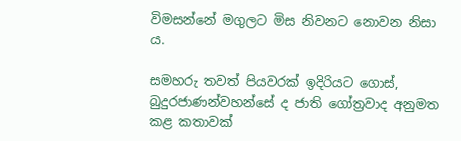විමසන්නේ මගුලට මිස නිවනට නොවන නිසා ය.

සමහරු තවත් පියවරක් ඉදිරියට ගොස්, බුදුරජාණන්වහන්සේ ද ජාති ගෝත්‍රවාද අනුමත කළ කතාවක්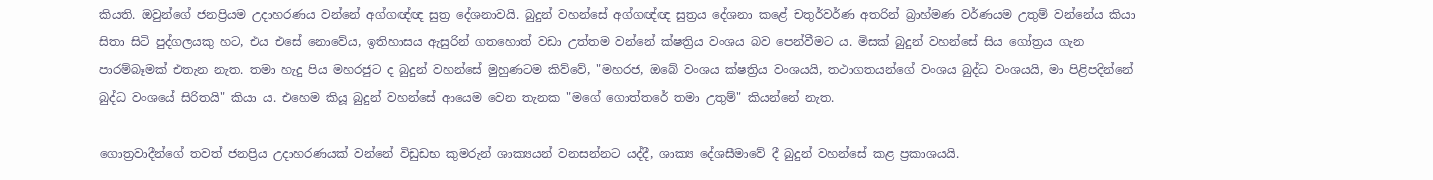කියති. ඔවුන්ගේ ජනප්‍රියම උදාහරණය වන්නේ අග්ගඥ්ඥ සුත්‍ර දේශනාවයි. බුදුන් වහන්සේ අග්ගඥ්ඥ සුත්‍රය දේශනා කළේ චතුර්වර්ණ අතරින් බ්‍රාහ්මණ වර්ණයම උතුම් වන්නේය කියා සිතා සිටි පුද්ගලයකු හට, එය එසේ නොවේය, ඉතිහාසය ඇසුරින් ගතහොත් වඩා උත්තම වන්නේ ක්ෂත්‍රිය වංශය බව පෙන්වීමට ය. මිසක් බුදුන් වහන්සේ සිය ගෝත්‍රය ගැන පාරම්බෑමක් එතැන නැත. තමා හැදු පිය මහරජුට ද බුදුන් වහන්සේ මුහුණටම කිව්වේ, "මහරජ, ඔබේ වංශය ක්ෂත්‍රිය වංශයයි, තථාගතයන්ගේ වංශය බුද්ධ වංශයයි, මා පිළිපදින්නේ බුද්ධ වංශයේ සිරිතයි" කියා ය. එහෙම කියූ බුදුන් වහන්සේ ආයෙම වෙන තැනක "මගේ ගොත්තරේ තමා උතුම්" කියන්නේ නැත.

ගොත්‍රවාදීන්ගේ තවත් ජනප්‍රිය උදාහරණයක් වන්නේ විඩුඩභ කුමරුන් ශාක්‍යයන් වනසන්නට යද්දී, ශාක්‍ය දේශසීමාවේ දී බුදුන් වහන්සේ කළ ප්‍රකාශයයි.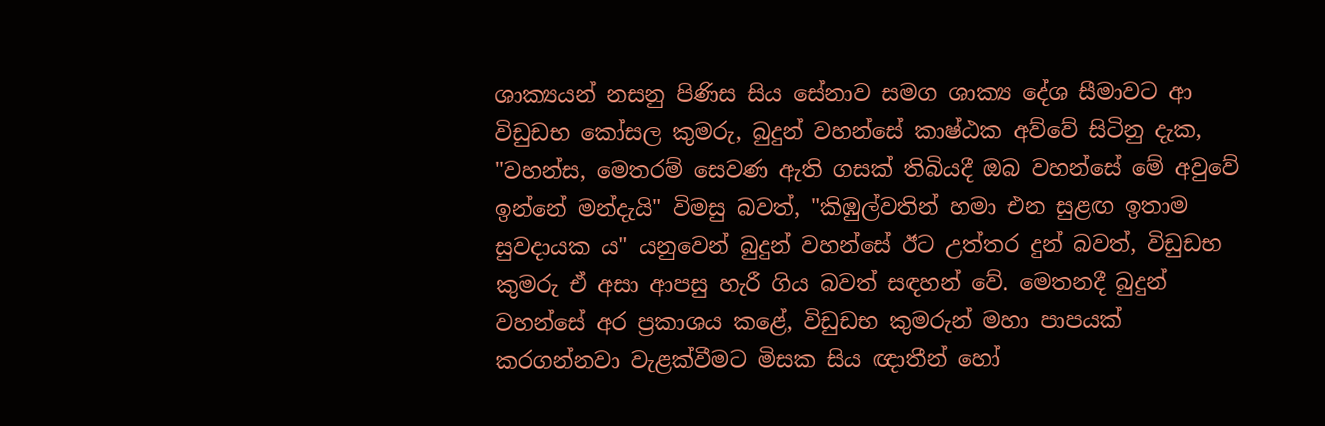ශාක්‍යයන් නසනු පිණිස සිය සේනාව සමග ශාක්‍ය දේශ සීමාවට ආ විඩුඩභ කෝසල කුමරු, බුදුන් වහන්සේ කාෂ්ඨක අව්වේ සිටිනු දැක, "වහන්ස, මෙතරම් සෙවණ ඇති ගසක් තිබියදී ඔබ වහන්සේ මේ අවුවේ ඉන්නේ මන්දැයි" විමසු බවත්, "කිඹුල්වතින් හමා එන සුළඟ ඉතාම සුවදායක ය" යනුවෙන් බුදුන් වහන්සේ ඊට උත්තර දුන් බවත්, විඩුඩභ කුමරු ඒ අසා ආපසු හැරී ගිය බවත් සඳහන් වේ. මෙතනදී බුදුන් වහන්සේ අර ප්‍රකාශය කළේ, විඩුඩභ කුමරුන් මහා පාපයක් කරගන්නවා වැළක්වීමට මිසක සිය ඥාතීන් හෝ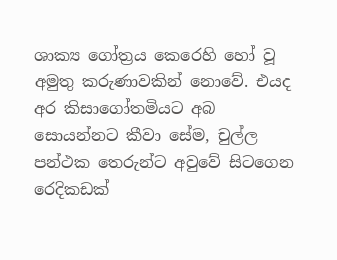ශාක්‍ය ගෝත්‍රය කෙරෙහි හෝ වූ අමුතු කරුණාවකින් නොවේ. එයද අර කිසාගෝතමියට අබ සොයන්නට කීවා සේම, චුල්ල පන්ථක තෙරුන්ට අවුවේ සිටගෙන රෙදිකඩක්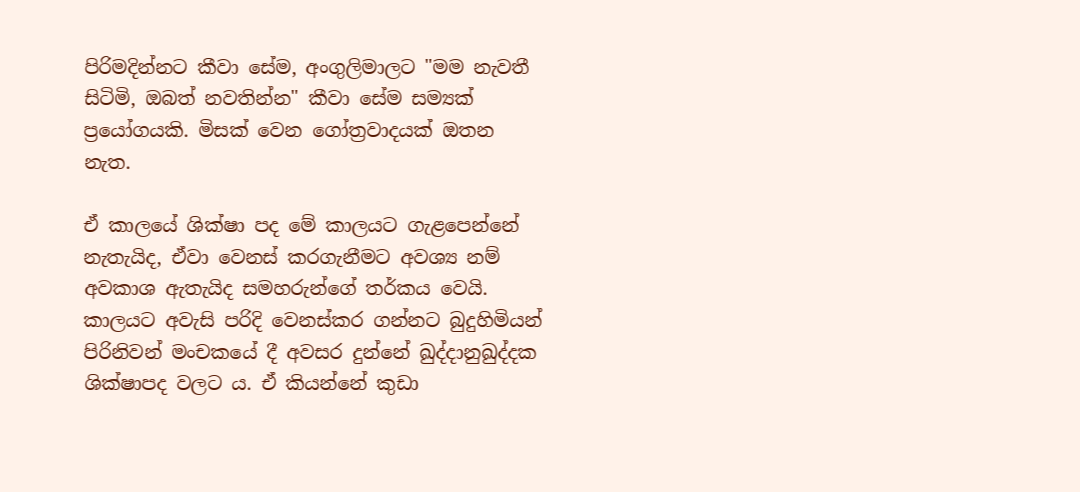පිරිමදින්නට කීවා සේම, අංගුලිමාලට "මම නැවතී සිටිමි, ඔබත් නවතින්න" කීවා සේම සම්‍යක් ප්‍රයෝගයකි. මිසක් වෙන ගෝත්‍රවාදයක් ඔතන නැත.

ඒ කාලයේ ශික්ෂා පද මේ කාලයට ගැළපෙන්නේ නැතැයිද, ඒවා වෙනස් කරගැනීමට අවශ්‍ය නම් අවකාශ ඇතැයිද සමහරුන්ගේ තර්කය වෙයි. කාලයට අවැසි පරිදි වෙනස්කර ගන්නට බුදුහිමියන් පිරිනිවන් මංචකයේ දී අවසර දුන්නේ ඛුද්දානුඛුද්දක ශික්ෂාපද වලට ය. ඒ කියන්නේ කුඩා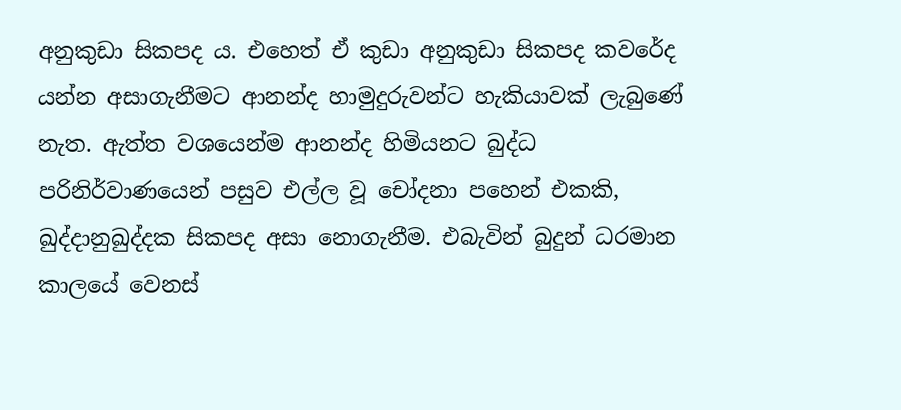අනුකුඩා සිකපද ය. එහෙත් ඒ කුඩා අනුකුඩා සිකපද කවරේද යන්න අසාගැනීමට ආනන්ද හාමුදුරුවන්ට හැකියාවක් ලැබුණේ නැත. ඇත්ත වශයෙන්ම ආනන්ද හිමියනට බුද්ධ පරිනිර්වාණයෙන් පසුව එල්ල වූ චෝදනා පහෙන් එකකි, ඛුද්දානුඛුද්දක සිකපද අසා නොගැනීම. එබැවින් බුදුන් ධරමාන කාලයේ වෙනස්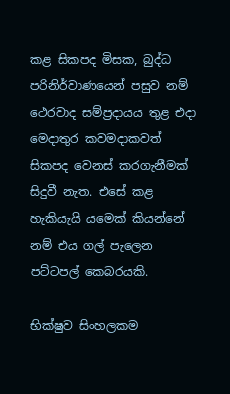කළ සිකපද මිසක, බුද්ධ පරිනිර්වාණයෙන් පසුව නම් ථෙරවාද සම්ප්‍රදායය තුළ එදා මෙදාතුර කවමදාකවත් සිකපද වෙනස් කරගැනීමක් සිදුවී නැත. එසේ කළ හැකියැයි යමෙක් කියන්නේ නම් එය ගල් පැලෙන පට්ටපල් කෙබරයකි.

භික්ෂුව සිංහලකම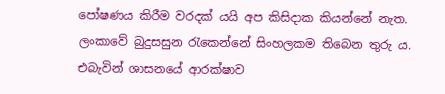පෝෂණය කිරීම වරදක් යයි අප කිසිදාක කියන්නේ නැත. ලංකාවේ බුදුසසුන රැකෙන්නේ සිංහලකම තිබෙන තුරු ය. එබැවින් ශාසනයේ ආරක්ෂාව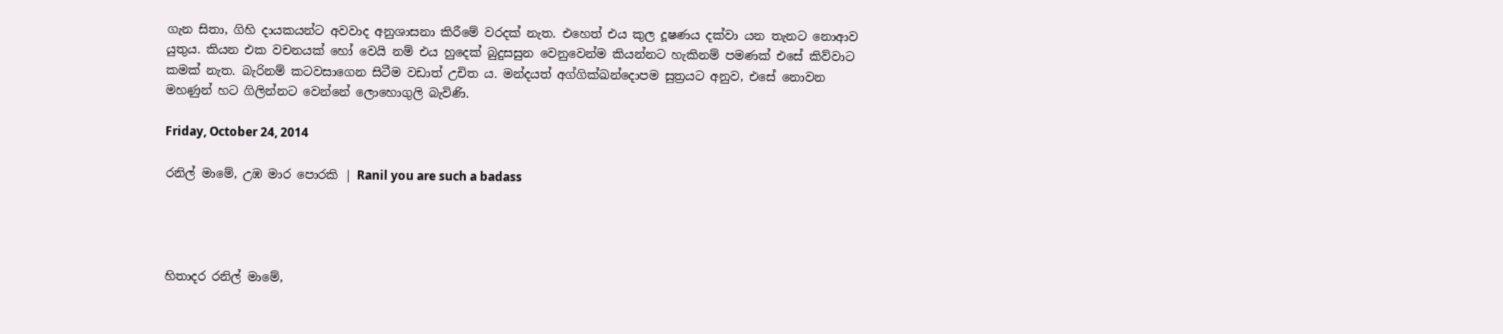ගැන සිතා, ගිහි දායකයන්ට අවවාද අනුශාසනා කිරීමේ වරදක් නැත. එහෙත් එය කුල දූෂණය දක්වා යන තැනට නොආව යුතුය. කියන එක වචනයක් හෝ වෙයි නම් එය හුදෙක් බුදුසසුන වෙනුවෙන්ම කියන්නට හැකිනම් පමණක් එසේ කිව්වාට කමක් නැත. බැරිනම් කටවසාගෙන සිටීම වඩාත් උචිත ය. මන්දයත් අග්ගික්ඛන්දොපම සුත්‍රයට අනුව, එසේ නොවන මහණුන් හට ගිලින්නට වෙන්නේ ලොහොගුලි බැවිණි.

Friday, October 24, 2014

රනිල් මාමේ, උඹ මාර පොරකි | Ranil you are such a badass




හිතාදර රනිල් මාමේ,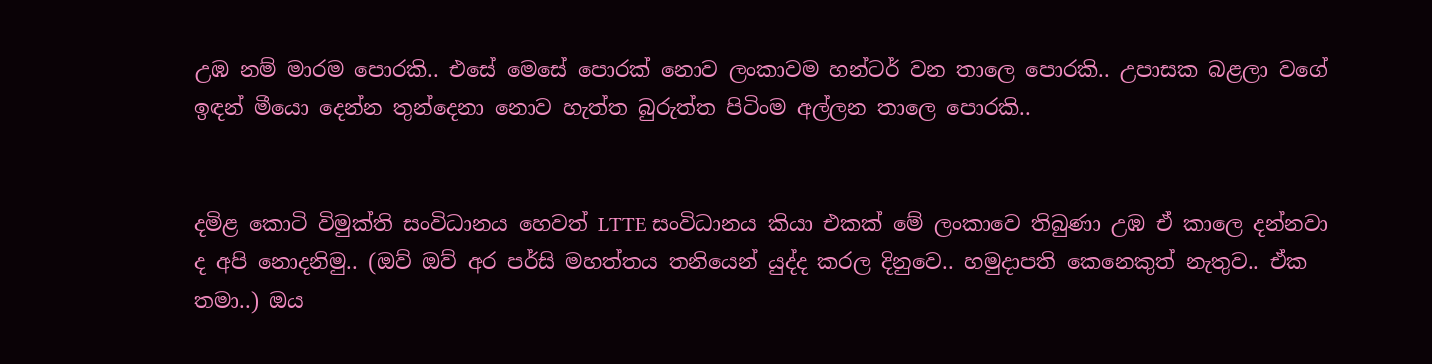උඹ නම් මාරම පොරකි.. එසේ මෙසේ පොරක් නොව ලංකාවම හන්ටර් වන තාලෙ පොරකි.. උපාසක බළලා වගේ ඉඳන් මීයො දෙන්න තුන්දෙනා නොව හැත්ත බුරුත්ත පිටිංම අල්ලන තාලෙ පොරකි..


දමිළ කොටි විමුක්ති සංවිධානය හෙවත් LTTE සංවිධානය කියා එකක් මේ ලංකාවෙ තිබුණා උඹ ඒ කාලෙ දන්නවා ද අපි නොදනිමු.. (ඔව් ඔව් අර පර්සි මහත්තය තනියෙන් යුද්ද කරල දිනුවෙ.. හමුදාපති කෙනෙකුත් නැතුව.. ඒක තමා..) ඔය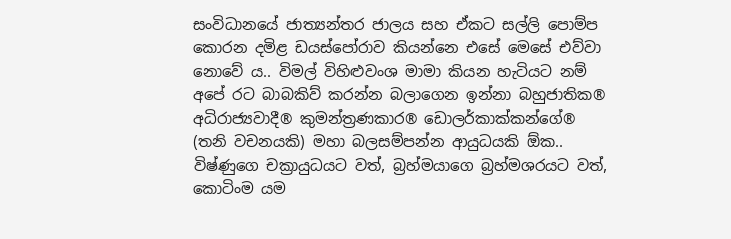සංවිධානයේ ජාත්‍යන්‍තර ජාලය සහ ඒකට සල්ලි පොම්ප කොරන දමිළ ඩයස්පෝරාව කියන්නෙ එසේ මෙසේ එව්වා නොවේ ය.. විමල් විහිළුවංශ මාමා කියන හැටියට නම් අපේ රට බාබකිව් කරන්න බලාගෙන ඉන්නා බහුජාතික® අධිරාජ්‍යවාදී® කුමන්‍ත්‍රණකාර® ඩොලර්කාක්කන්ගේ® (තනි වචනයකි) මහා බලසම්පන්න ආයුධයකි ඕක.. විෂ්ණුගෙ චක්‍රායුධයට වත්, බ්‍රහ්මයාගෙ බ්‍රහ්මශරයට වත්, කොටිංම යම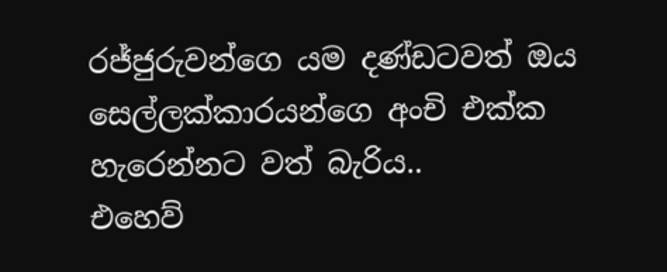රජ්ජුරුවන්ගෙ යම දණ්ඩටවත් ඔය සෙල්ලක්කාරයන්ගෙ අංචි එක්ක හැරෙන්නට වත් බැරිය..
එහෙව්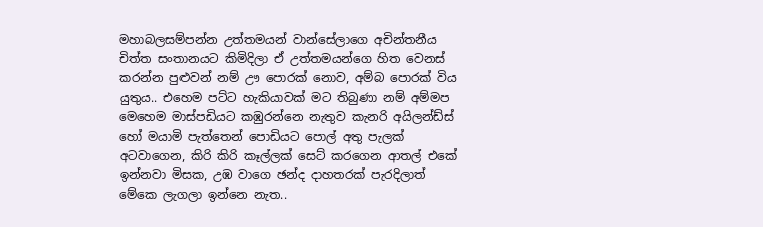මහාබලසම්පන්න උත්තමයන් වාන්සේලාගෙ අචින්තනීය චිත්ත සංතානයට කිමිදිලා ඒ උත්තමයන්ගෙ හිත වෙනස් කරන්න පුළුවන් නම් ඌ පොරක් නොව, අම්බ පොරක් විය යුතුය.. එහෙම පට්ට හැකියාවක් මට තිබුණා නම් අම්මප මෙහෙම මාස්පඩියට කඹුරන්නෙ නැතුව කැනරි අයිලන්ඩ්ස් හෝ මයාමි පැත්තෙන් පොඩියට පොල් අතු පැලක් අටවාගෙන, කිරි කිරි කෑල්ලක් සෙට් කරගෙන ආතල් එකේ ඉන්නවා මිසක, උඹ වාගෙ ඡන්ද දාහතරක් පැරදිලාත් මේකෙ ලැගලා ඉන්නෙ නැත..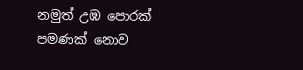නමුත් උඹ පොරක් පමණක් නොව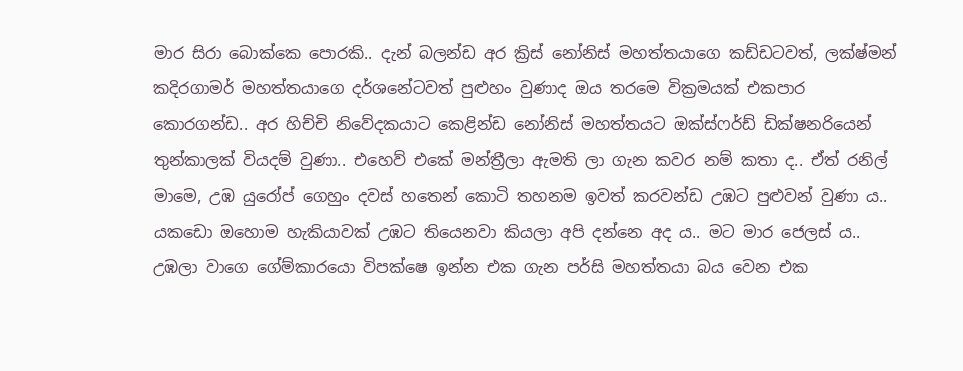මාර සිරා බොක්කෙ පොරකි.. දැන් බලන්ඩ අර ක්‍රිස් නෝනිස් මහත්තයාගෙ කඩ්ඩටවත්, ලක්ෂ්මන් කදිරගාමර් මහත්තයාගෙ දර්ශනේටවත් පුළුහං වුණාද ඔය තරමෙ වික්‍රමයක් එකපාර කොරගන්ඩ.. අර හිච්චි නිවේදකයාට කෙළින්ඩ නෝනිස් මහත්තයට ඔක්ස්ෆර්ඩ් ඩික්ෂනරියෙන් තුන්කාලක් වියදම් වුණා.. එහෙව් එකේ මන්ත්‍රීලා ඇමති ලා ගැන කවර නම් කතා ද.. ඒත් රනිල් මාමෙ, උඹ යුරෝප් ගෙහුං දවස් හතෙන් කොටි තහනම ඉවත් කරවන්ඩ උඹට පුළුවන් වුණා ය.. යකඩො ඔහොම හැකියාවක් උඹට තියෙනවා කියලා අපි දන්නෙ අද ය.. මට මාර ජෙලස් ය.. උඹලා වාගෙ ගේම්කාරයො විපක්ෂෙ ඉන්න එක ගැන පර්සි මහත්තයා බය වෙන එක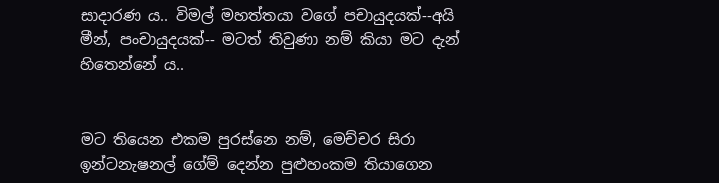සාදාරණ ය.. විමල් මහත්තයා වගේ පචායුදයක්--අයි මීන්, පංචායුදයක්-- මටත් තිවුණා නම් කියා මට දැන් හිතෙන්නේ ය..


මට තියෙන එකම පුරස්නෙ නම්, මෙච්චර සිරා ඉන්ටනැෂනල් ගේම් දෙන්න පුළුහංකම තියාගෙන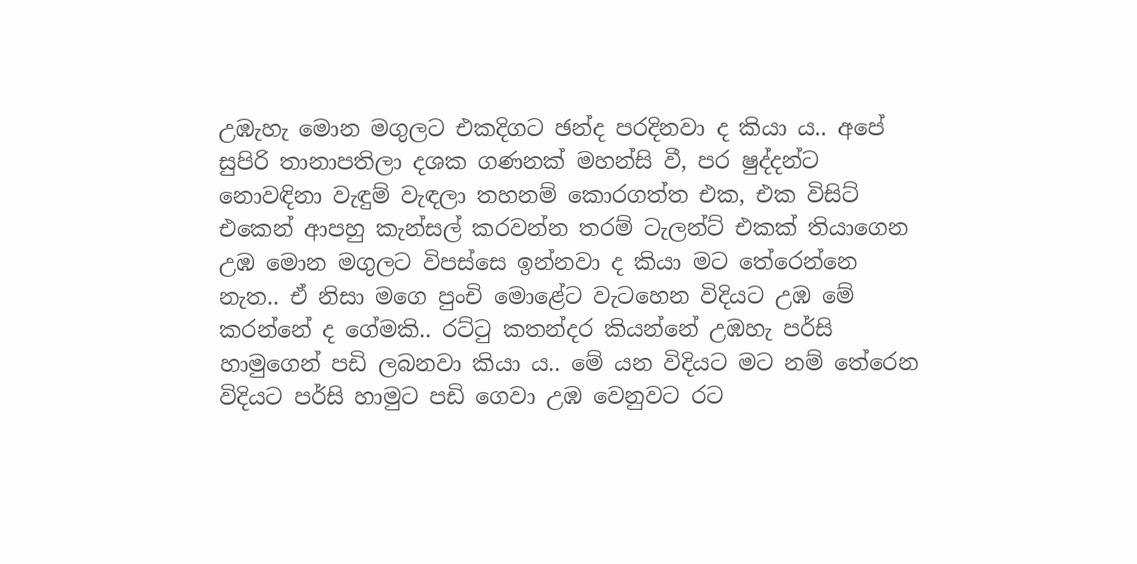උඹැහැ මොන මගුලට එකදිගට ඡන්ද පරදිනවා ද කියා ය.. අපේ සුපිරි තානාපතිලා දශක ගණනක් මහන්සි වී, පර ෂුද්දන්ට නොවඳිනා වැඳුම් වැඳලා තහනම් කොරගත්ත එක, එක විසිට් එකෙන් ආපහු කැන්සල් කරවන්න තරම් ටැලන්ට් එකක් තියාගෙන උඹ මොන මගුලට විපස්සෙ ඉන්නවා ද කියා මට තේරෙන්නෙ නැත.. ඒ නිසා මගෙ පුංචි මොළේට වැටහෙන විදියට උඹ මේ කරන්නේ ද ගේමකි.. රට්ටු කතන්දර කියන්නේ උඹහැ පර්සි හාමුගෙන් පඩි ලබනවා කියා ය.. මේ යන විදියට මට නම් තේරෙන විදියට පර්සි හාමුට පඩි ගෙවා උඹ වෙනුවට රට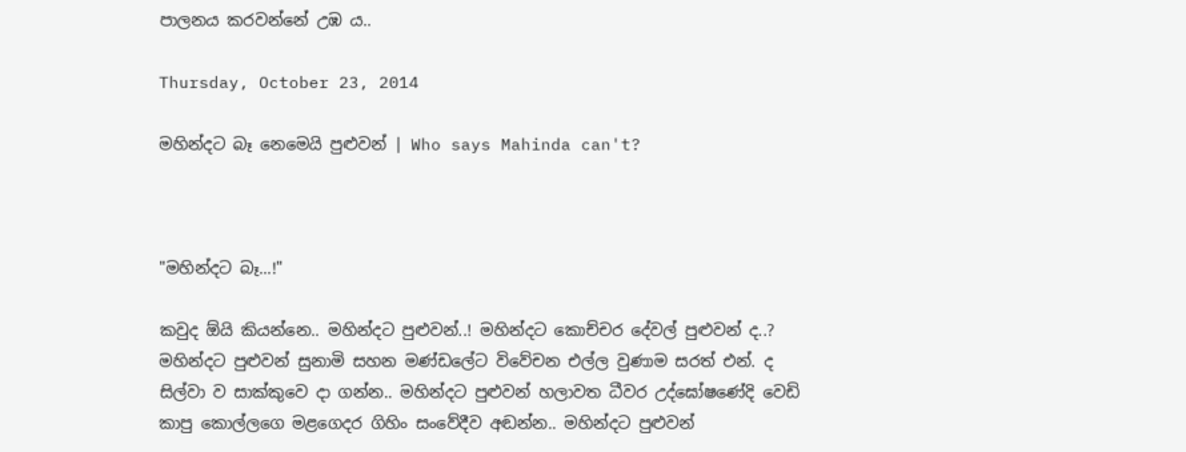පාලනය කරවන්නේ උඹ ය..

Thursday, October 23, 2014

මහින්දට බෑ නෙමෙයි පුළුවන් | Who says Mahinda can't?



"මහින්දට බෑ...!"

කවුද ඕයි කියන්නෙ.. මහින්දට පුළුවන්..! මහින්දට කොච්චර දේවල් පුළුවන් ද..? මහින්දට පුළුවන් සුනාමි සහන මණ්ඩලේට විවේචන එල්ල වුණාම සරත් එන්. ද සිල්වා ව සාක්කුවෙ දා ගන්න.. මහින්දට පුළුවන් හලාවත ධීවර උද්ඝෝෂණේදි වෙඩි කාපු කොල්ලගෙ මළගෙදර ගිහිං සංවේදීව අඬන්න.. මහින්දට පුළුවන්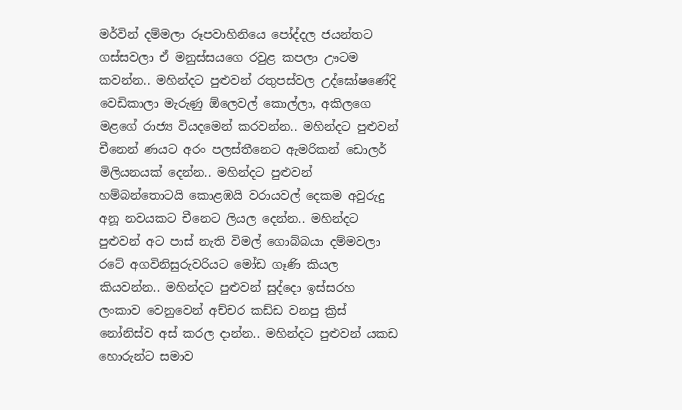මර්වින් දම්මලා රූපවාහිනියෙ පෝද්දල ජයන්‍තට ගස්සවලා ඒ මනුස්සයගෙ රවුළ කපලා ඌටම කවන්න.. මහින්දට පුළුවන් රතුපස්වල උද්ඝෝෂණේදි වෙඩිකාලා මැරුණු ඕලෙවල් කොල්ලා, අකිලගෙ මළගේ රාජ්‍ය වියදමෙන් කරවන්න.. මහින්දට පුළුවන් චීනෙන් ණයට අරං පලස්තීනෙට ඇමරිකන් ඩොලර් මිලියනයක් දෙන්න.. මහින්දට පුළුවන් හම්බන්තොටයි කොළඹයි වරායවල් දෙකම අවුරුදු අනූ නවයකට චීනෙට ලියල දෙන්න.. මහින්දට පුළුවන් අට පාස් නැති විමල් ගොබ්බයා දම්මවලා රටේ අගවිනිසුරුවරියට මෝඩ ගෑණි කියල කියවන්න.. මහින්දට පුළුවන් සුද්දො ඉස්සරහ ලංකාව වෙනුවෙන් අච්චර කඩ්ඩ වනපු ක්‍රිස් නෝනිස්ව අස් කරල දාන්න.. මහින්දට පුළුවන් යකඩ හොරුන්ට සමාව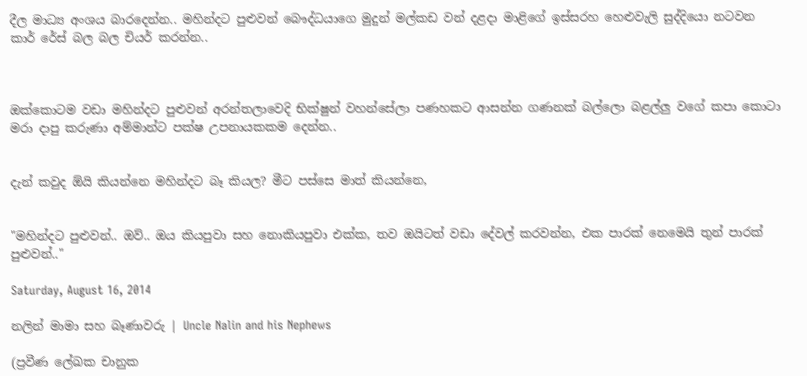දීල මාධ්‍ය අංශය බාරදෙන්න.. මහින්දට පුළුවන් බෞද්ධයාගෙ මුදුන් මල්කඩ වන් දළදා මාළිගේ ඉස්සරහ හෙළුවැලි සුද්දියො නටවන කාර් රේස් බල බල චියර් කරන්න..



ඔක්කොටම වඩා මහින්දට පුළුවන් අරන්‍තලාවෙදි භික්ෂුන් වහන්සේලා පණහකට ආසන්න ගණනක් බල්ලො බළල්ලු වගේ කපා කොටා මරා දාපු කරුණා අම්මාන්ට පක්ෂ උපනායකකම දෙන්න..


දැන් කවුද ඕයි කියන්නෙ මහින්දට බෑ කියල? මීට පස්සෙ මාත් කියන්නෙ,


"මහින්දට පුළුවන්.. ඔව්.. ඔය කියපුවා සහ නොකියපුවා එක්ක, තව ඔයිටත් වඩා දේවල් කරවන්න, එක පාරක් නෙමෙයි තුන් පාරක් පුළුවන්.."

Saturday, August 16, 2014

නලින් මාමා සහ බෑණාවරු | Uncle Nalin and his Nephews

(ප්‍රවීණ ලේඛක චානුක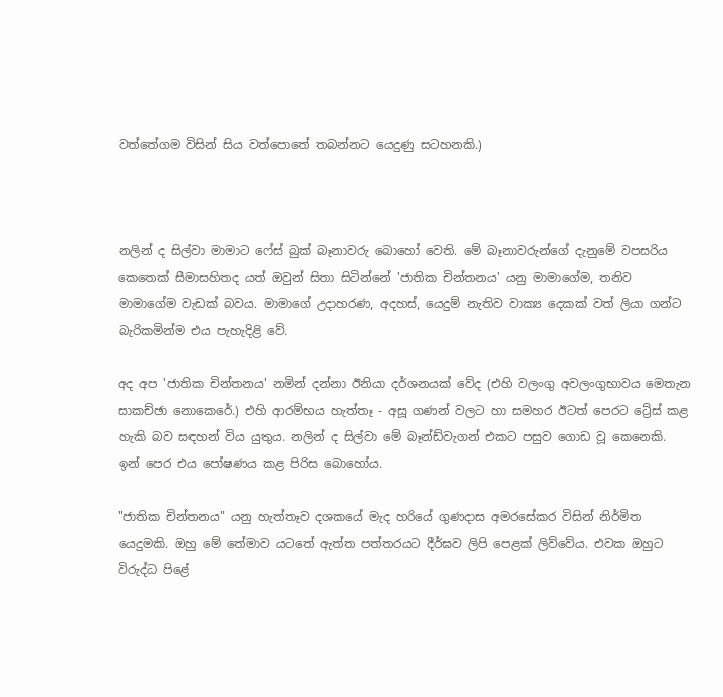වත්තේගම විසින් සිය වත්පොතේ තබන්නට යෙදුණු සටහනකි.)



නලින් ද සිල්වා මාමාට ෆේස් බුක් බෑනාවරු බොහෝ වෙති. මේ බෑනාවරුන්ගේ දැනුමේ වපසරිය කෙතෙක් සීමාසහිතද යත් ඔවුන් සිතා සිටින්නේ 'ජාතික චින්තනය' යනු මාමාගේම, තනිව මාමාගේම වැඩක් බවය. මාමාගේ උදාහරණ, අදහස්, යෙදුම් නැතිව වාක්‍ය දෙකක් වත් ලියා ගන්ට බැරිකමින්ම එය පැහැදිළි වේ.

අද අප 'ජාතික චින්තනය' නමින් දන්නා ඊනියා දර්ශනයක් වේද (එහි වලංගු අවලංගුභාවය මෙතැන සාකච්ඡා නොකෙරේ.) එහි ආරම්භය හැත්තෑ - අසූ ගණන් වලට හා සමහර ඊටත් පෙරට ට්‍රේස් කළ හැකි බව සඳහන් විය යුතුය. නලින් ද සිල්වා මේ බෑන්ඩ්වැගන් එකට පසුව ගොඩ වූ කෙනෙකි. ඉන් පෙර එය පෝෂණය කළ පිරිස බොහෝය.

"ජාතික චින්තනය" යනු හැත්තෑව දශකයේ මැද හරියේ ගුණදාස අමරසේකර විසින් නිර්මිත යෙදුමකි. ඔහු මේ තේමාව යටතේ ඇත්ත පත්තරයට දීර්ඝව ලිපි පෙළක් ලිව්වේය. එවක ඔහුට විරුද්ධ පිළේ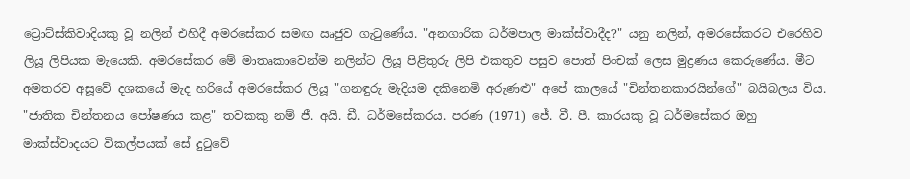ට්‍රොට්ස්කිවාදියකු වූ නලින් එහිදී අමරසේකර සමඟ ඍජුව ගැටුණේය. "අනගාරික ධර්මපාල මාක්ස්වාදීද?" යනු නලින්, අමරසේකරට එරෙහිව ලියූ ලිපියක මැයෙකි. අමරසේකර මේ මාතෘකාවෙන්ම නලින්ට ලියූ පිළිතුරු ලිපි එකතුව පසුව පොත් පිංචක් ලෙස මුද්‍රණය කෙරුණේය. මීට අමතරව අසූවේ දශකයේ මැද හරියේ අමරසේකර ලියූ "ගනඳුරු මැදියම දකිනෙමි අරුණළු" අපේ කාලයේ "චින්තනකාරයින්ගේ" බයිබලය විය.
"ජාතික චින්තනය පෝෂණය කළ" තවකකු නම් ජී. අයි. ඩී. ධර්මසේකරය. පරණ (1971) ජේ. වී. පී. කාරයකු වූ ධර්මසේකර ඔහු මාක්ස්වාදයට විකල්පයක් සේ දුටුවේ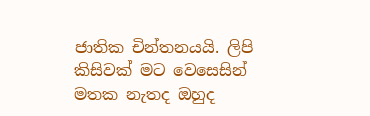ජාතික චින්තනයයි. ලිපි කිසිවක් මට වෙසෙසින් මතක නැතද ඔහුද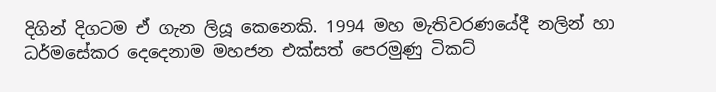දිගින් දිගටම ඒ ගැන ලියූ කෙනෙකි. 1994 මහ මැතිවරණයේදී නලින් හා ධර්මසේකර දෙදෙනාම මහජන එක්සත් පෙරමුණු ටිකට්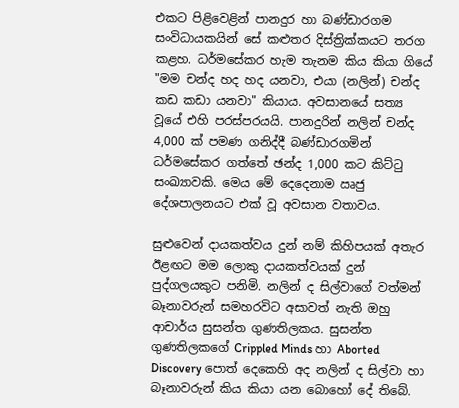එකට පිළිවෙළින් පානදුර හා බණ්ඩාරගම සංවිධායකයින් සේ කළුතර දිස්ත්‍රික්කයට තරග කළහ. ධර්මසේකර හැම තැනම කිය කියා ගියේ "මම චන්ද හද හද යනවා, එයා (නලින්) චන්ද කඩ කඩා යනවා" කියාය. අවසානයේ සත්‍ය වූයේ එහි පරස්පරයයි. පානදුරින් නලින් චන්ද 4,000 ක් පමණ ගනිද්දී බණ්ඩාරගමින් ධර්මසේකර ගත්තේ ඡන්ද 1,000 කට කිට්ටු සංඛ්‍යාවකි. මෙය මේ දෙදෙනාම ඍජු දේශපාලනයට එක් වූ අවසාන වතාවය.

සුළුවෙන් දායකත්වය දුන් නම් කිහිපයක් අතැර ඊළඟට මම ලොකු දායකත්වයක් දුන් පුද්ගලයකුට පනිමි. නලින් ද සිල්වාගේ වත්මන් බෑනාවරුන් සමහරවිට අසාවත් නැති ඔහු ආචාර්ය සුසන්ත ගුණතිලකය. සුසන්ත ගුණතිලකගේ Crippled Minds හා Aborted Discovery පොත් දෙකෙහි අද නලින් ද සිල්වා හා බෑනාවරුන් කිය කියා යන බොහෝ දේ තිබේ.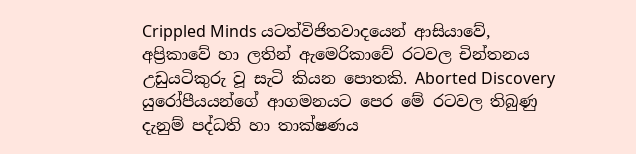Crippled Minds යටත්විජිතවාදයෙන් ආසියාවේ, අප්‍රිකාවේ හා ලතින් ඇමෙරිකාවේ රටවල චින්තනය උඩුයටිකුරු වූ සැටි කියන පොතකි. Aborted Discovery යුරෝපීයයන්ගේ ආගමනයට පෙර මේ රටවල තිබුණු දැනුම් පද්ධති හා තාක්ෂණය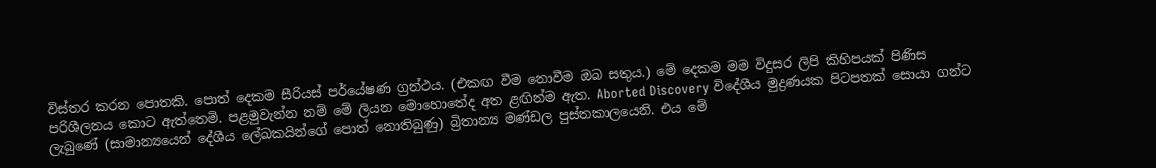විස්තර කරන පොතකි. පොත් දෙකම සීරියස් පර්යේෂණ ග්‍රන්ථය. (එකඟ වීම නොවීම ඔබ සතුය.) මේ දෙකම මම විදුසර ලිපි කිහිපයක් පිණිස පරිශීලනය කොට ඇත්තෙමි. පළමුවැන්න නම් මේ ලියන මොහොතේද අත ළඟින්ම ඇත. Aborted Discovery විදේශීය මුද්‍රණයක පිටපතක් සොයා ගන්ට ලැබුණේ (සාමාන්‍යයෙන් දේශීය ලේඛකයින්ගේ පොත් නොතිබුණු) බ්‍රිතාන්‍ය මණ්ඩල පුස්තකාලයෙනි. එය මේ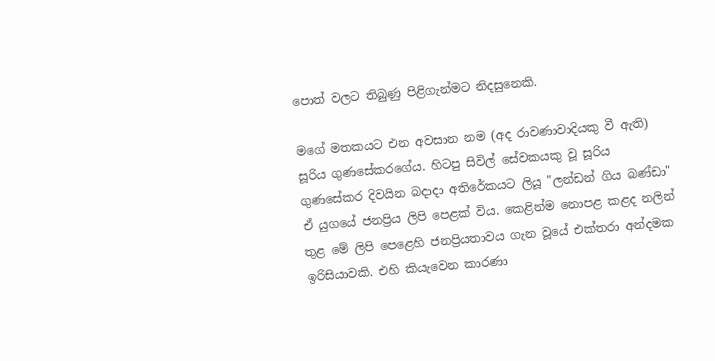පොත් වලට තිබුණු පිළිගැන්මට නිදසුනෙකි.

මගේ මතකයට එන අවසාන නම (අද රාවණාවාදියකු වී ඇති) සූරිය ගුණසේකරගේය. හිටපු සිවිල් සේවකයකු වූ සූරිය ගුණසේකර දිවයින බදාදා අතිරේකයට ලියූ "ලන්ඩන් ගිය බණ්ඩා" ඒ යුගයේ ජනප්‍රිය ලිපි පෙළක් විය. කෙළින්ම නොපළ කළද නලින් තුළ මේ ලිපි පෙළෙහි ජනප්‍රියතාවය ගැන වූයේ එක්තරා අන්දමක ඉරිසියාවකි. එහි කියැවෙන කාරණා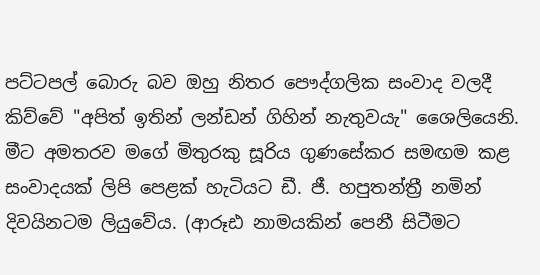පට්ටපල් බොරු බව ඔහු නිතර පෞද්ගලික සංවාද වලදී කිව්වේ "අපිත් ඉතින් ලන්ඩන් ගිහින් නැතුවයැ" ශෛලියෙනි. මීට අමතරව මගේ මිතුරකු සූරිය ගුණසේකර සමඟම කළ සංවාදයක් ලිපි පෙළක් හැටියට ඩී. ජී. හපුතන්ත්‍රී නමින් දිවයිනටම ලියුවේය. (ආරූඪ නාමයකින් පෙනී සිටීමට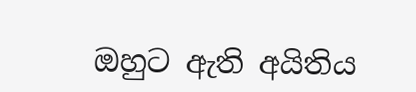ඔහුට ඇති අයිතිය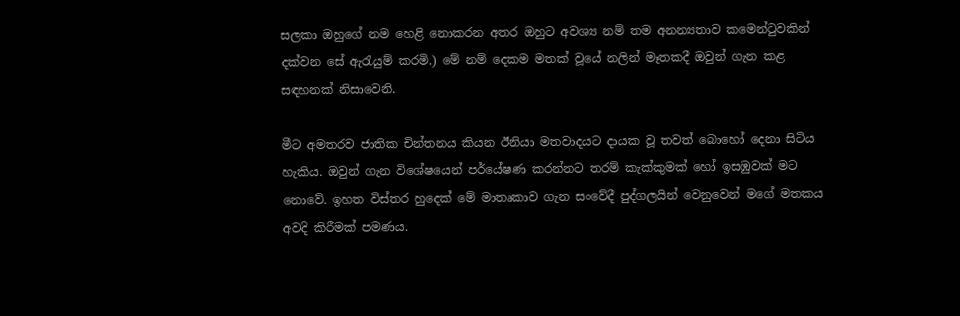සලකා ඔහුගේ නම හෙළි නොකරන අතර ඔහුට අවශ්‍ය නම් තම අනන්‍යතාව කමෙන්ටුවකින් දක්වන සේ ඇරැයුම් කරමි.) මේ නම් දෙකම මතක් වූයේ නලින් මෑතකදී ඔවුන් ගැන කළ සඳහනක් නිසාවෙනි.

මීට අමතරව ජාතික චින්තනය කියන ඊනියා මතවාදයට දායක වූ තවත් බොහෝ දෙනා සිටිය හැකිය. ඔවුන් ගැන විශේෂයෙන් පර්යේෂණ කරන්නට තරම් කැක්කුමක් හෝ ඉසඹුවක් මට නොවේ. ඉහත විස්තර හුදෙක් මේ මාතෘකාව ගැන සංවේදී පුද්ගලයින් වෙනුවෙන් මගේ මතකය අවදි කිරීමක් පමණය.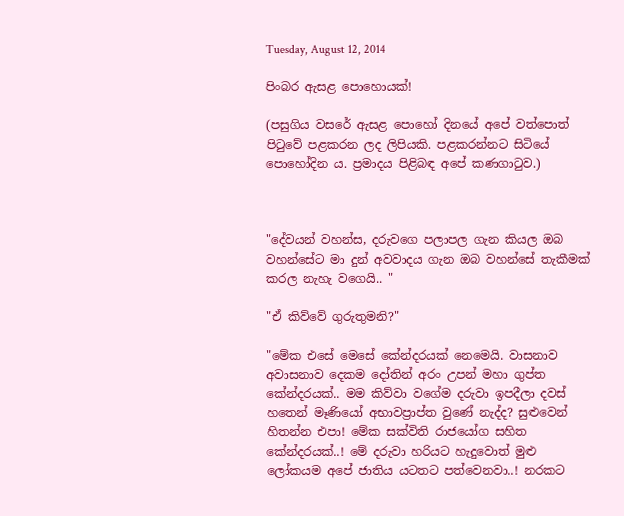Tuesday, August 12, 2014

පිංබර ඇසළ පොහොයක්!

(පසුගිය වසරේ ඇසළ පොහෝ දිනයේ අපේ වත්පොත් පිටුවේ පළකරන ලද ලිපියකි. පළකරන්නට සිටියේ පොහෝදින ය. ප්‍රමාදය පිළිබඳ අපේ කණගාටුව.)



"දේවයන් වහන්ස, දරුවගෙ පලාපල ගැන කියල ඔබ වහන්සේට මා දුන් අවවාදය ගැන ඔබ වහන්සේ තැකීමක් කරල නැහැ වගෙයි.. "

"ඒ කිව්වේ ගුරුතුමනි?"

"මේක එසේ මෙසේ කේන්දරයක් නෙමෙයි. වාසනාව අවාසනාව දෙකම දෝතින් අරං උපන් මහා ගුප්ත කේන්දරයක්.. මම කිව්වා වගේම දරුවා ඉපදීලා දවස් හතෙන් මෑණියෝ අභාවප්‍රාප්ත වුණේ නැද්ද? සුළුවෙන් හිතන්න එපා! මේක සක්විති රාජයෝග සහිත කේන්දරයක්..! මේ දරුවා හරියට හැදුවොත් මුළු ලෝකයම අපේ ජාතිය යටතට පත්වෙනවා..! නරකට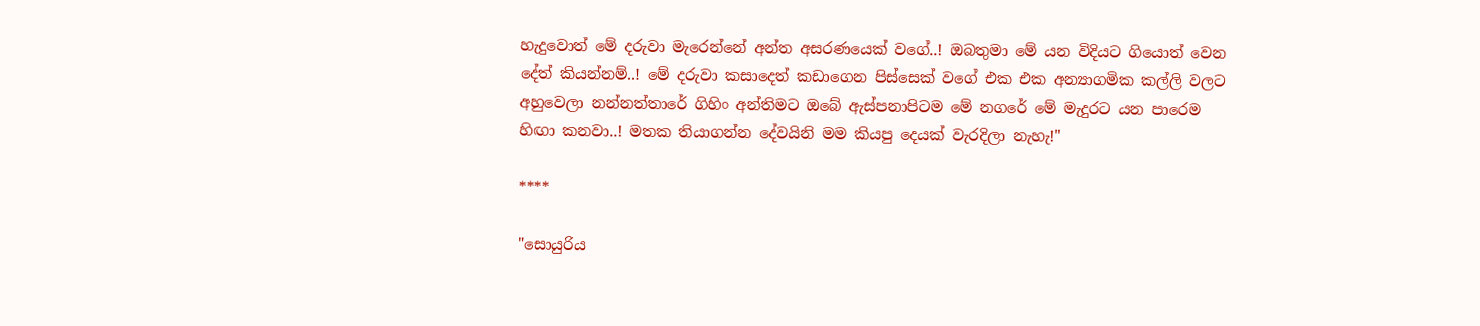හැදුවොත් මේ දරුවා මැරෙන්නේ අන්ත අසරණයෙක් වගේ..! ඔබතුමා මේ යන විදියට ගියොත් වෙන දේත් කියන්නම්..! මේ දරුවා කසාදෙත් කඩාගෙන පිස්සෙක් වගේ එක එක අන්‍යාගමික කල්ලි වලට අහුවෙලා නන්නත්තාරේ ගිහිං අන්තිමට ඔබේ ඇස්පනාපිටම මේ නගරේ මේ මැදුරට යන පාරෙම හිඟා කනවා..! මතක තියාගන්න දේවයිනි මම කියපු දෙයක් වැරදිලා නැහැ!"

****

"සොයුරිය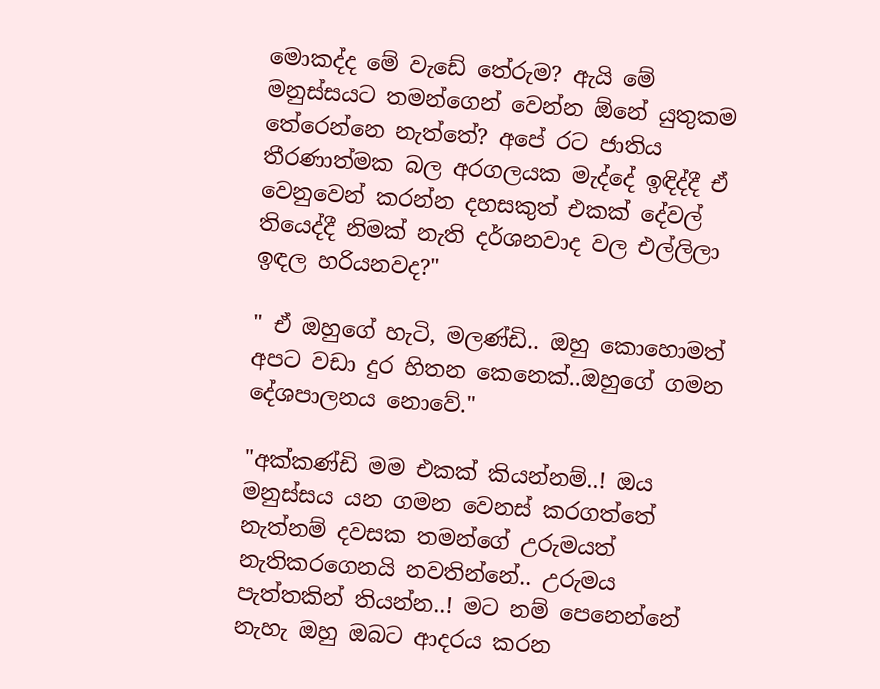මොකද්ද මේ වැඩේ තේරුම? ඇයි මේ මනුස්සයට තමන්ගෙන් වෙන්න ඕනේ යුතුකම තේරෙන්නෙ නැත්තේ? අපේ රට ජාතිය තීරණාත්මක බල අරගලයක මැද්දේ ඉඳිද්දී ඒ වෙනුවෙන් කරන්න දහසකුත් එකක් දේවල් තියෙද්දී නිමක් නැති දර්ශනවාද වල එල්ලිලා ඉඳල හරියනවද?"

" ඒ ඔහුගේ හැටි, මලණ්ඩි.. ඔහු කොහොමත් අපට වඩා දුර හිතන කෙනෙක්..ඔහුගේ ගමන දේශපාලනය නොවේ."

"අක්කණ්ඩි මම එකක් කියන්නම්..! ඔය මනුස්සය යන ගමන වෙනස් කරගත්තේ නැත්නම් දවසක තමන්ගේ උරුමයත් නැතිකරගෙනයි නවතින්නේ.. උරුමය පැත්තකින් තියන්න..! මට නම් පෙනෙන්නේ නැහැ ඔහු ඔබට ආදරය කරන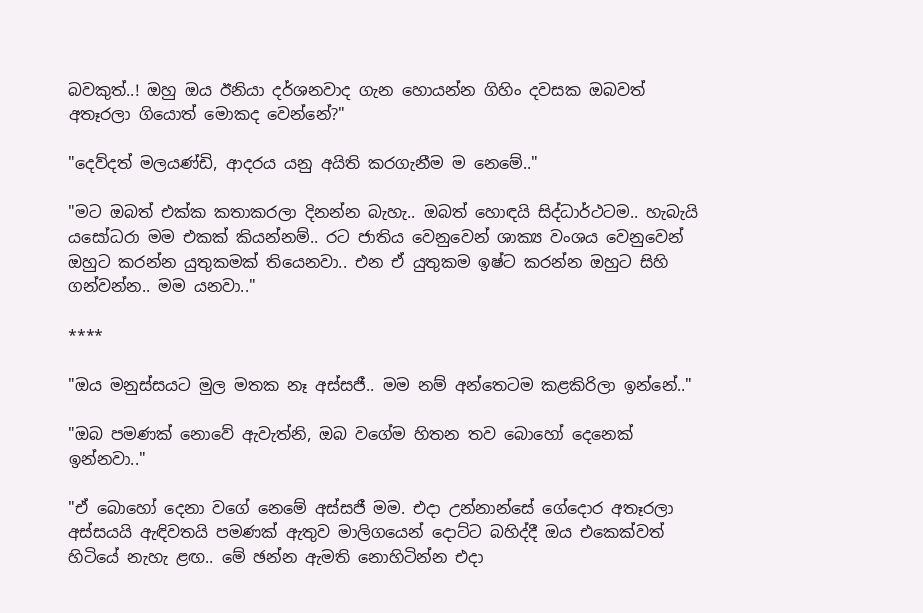බවකුත්..! ඔහු ඔය ඊනියා දර්ශනවාද ගැන හොයන්න ගිහිං දවසක ඔබවත් අතෑරලා ගියොත් මොකද වෙන්නේ?"

"දෙව්දත් මලයණ්ඩි, ආදරය යනු අයිති කරගැනීම ම නෙමේ.."

"මට ඔබත් එක්ක කතාකරලා දිනන්න බැහැ.. ඔබත් හොඳයි සිද්ධාර්ථටම.. හැබැයි යසෝධරා මම එකක් කියන්නම්.. රට ජාතිය වෙනුවෙන් ශාක්‍ය වංශය වෙනුවෙන් ඔහුට කරන්න යුතුකමක් තියෙනවා.. එන ඒ යුතුකම ඉෂ්ට කරන්න ඔහුට සිහි ගන්වන්න.. මම යනවා.."

****

"ඔය මනුස්සයට මුල මතක නෑ අස්සජී.. මම නම් අන්තෙටම කළකිරිලා ඉන්නේ.."

"ඔබ පමණක් නොවේ ඇවැත්නි, ඔබ වගේම හිතන තව බොහෝ දෙනෙක් ඉන්නවා.."

"ඒ බොහෝ දෙනා වගේ නෙමේ අස්සජී මම. එදා උන්නාන්සේ ගේදොර අතෑරලා අස්සයයි ඇඳිවතයි පමණක් ඇතුව මාලිගයෙන් දොට්ට බහිද්දී ඔය එකෙක්වත් හිටියේ නැහැ ළඟ.. මේ ඡන්න ඇමති නොහිටින්න එදා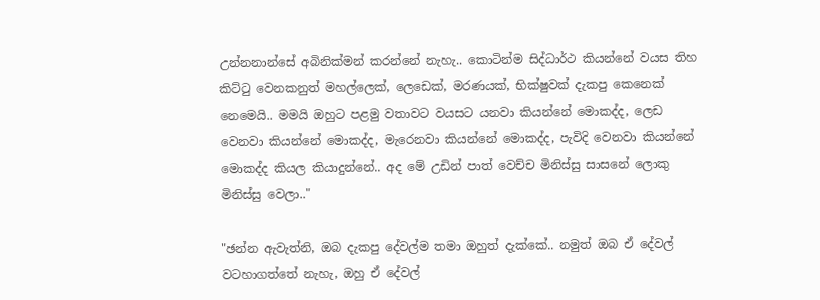උන්නනාන්සේ අබිනික්මන් කරන්නේ නැහැ.. කොටින්ම සිද්ධාර්ථ කියන්නේ වයස තිහ කිට්ටු වෙනකනුත් මහල්ලෙක්, ලෙඩෙක්, මරණයක්, භික්ෂුවක් දැකපු කෙනෙක් නෙමෙයි.. මමයි ඔහුට පළමු වතාවට වයසට යනවා කියන්නේ මොකද්ද, ලෙඩ වෙනවා කියන්නේ මොකද්ද, මැරෙනවා කියන්නේ මොකද්ද, පැවිදි වෙනවා කියන්නේ මොකද්ද කියල කියාදුන්නේ.. අද මේ උඩින් පාත් වෙච්ච මිනිස්සු සාසනේ ලොකු මිනිස්සු වෙලා.."

"ඡන්න ඇවැත්නි, ඔබ දැකපු දේවල්ම තමා ඔහුත් දැක්කේ.. නමුත් ඔබ ඒ දේවල් වටහාගත්තේ නැහැ, ඔහු ඒ දේවල්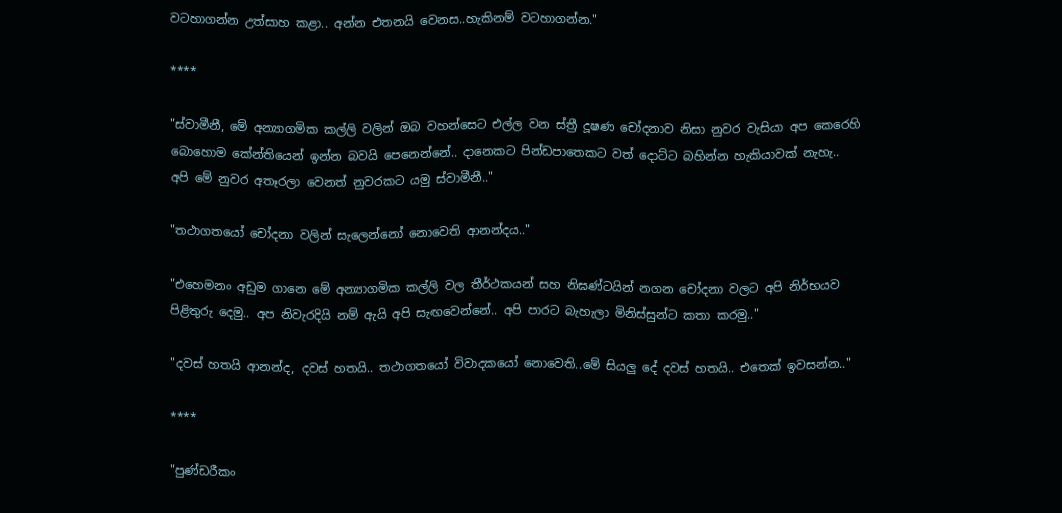වටහාගන්න උත්සාහ කළා.. අන්න එතනයි වෙනස..හැකිනම් වටහාගන්න."

****

"ස්වාමීනී, මේ අන්‍යාගමික කල්ලි වලින් ඔබ වහන්සෙට එල්ල වන ස්ත්‍රී දූෂණ චෝදනාව නිසා නුවර වැසියා අප කෙරෙහි බොහොම කේන්තියෙන් ඉන්න බවයි පෙනෙන්නේ.. දානෙකට පින්ඩපාතෙකට වත් දොට්ට බහින්න හැකියාවක් නැහැ.. අපි මේ නුවර අතෑරලා වෙනත් නුවරකට යමු ස්වාමීනී.."

"තථාගතයෝ චෝදනා වලින් සැලෙන්නෝ නොවෙති ආනන්දය.."

"එහෙමනං අඩුම ගානෙ මේ අන්‍යාගමික කල්ලි වල තීර්ථකයන් සහ නිඝණ්ටයින් නගන චෝදනා වලට අපි නිර්භයව පිළිතුරු දෙමු.. අප නිවැරදියි නම් ඇයි අපි සැඟවෙන්නේ.. අපි පාරට බැහැලා මිනිස්සුන්ට කතා කරමු.."

"දවස් හතයි ආනන්ද, දවස් හතයි.. තථාගතයෝ විවාදකයෝ නොවෙති..මේ සියලු දේ දවස් හතයි.. එතෙක් ඉවසන්න.."

****

"පුණ්ඩරීකං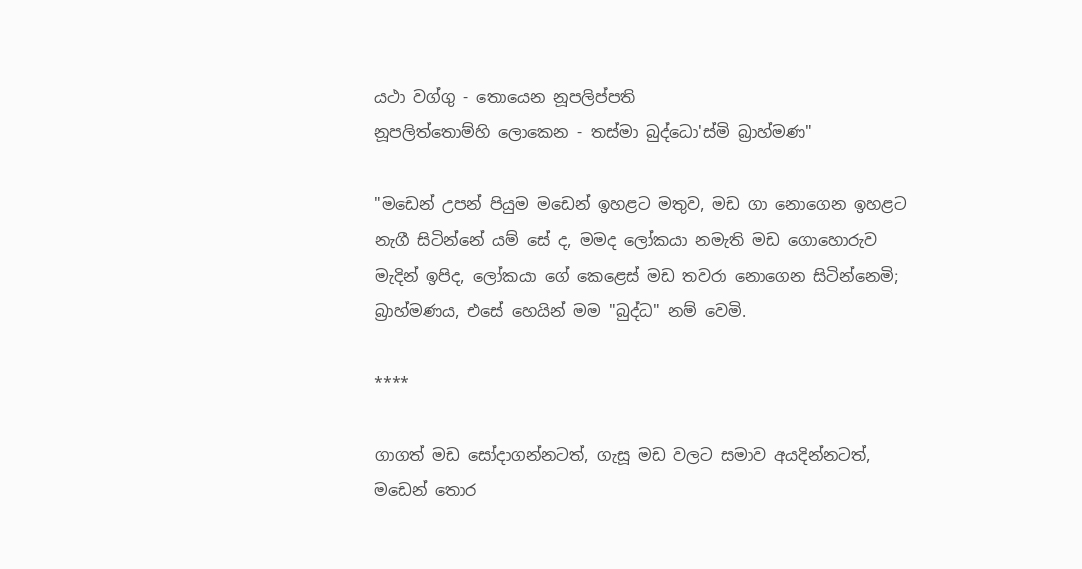යථා වග්ගු - තොයෙන නූපලිප්පති
නූපලිත්තොම්හි ලොකෙන - තස්මා බුද්ධො'ස්මි බ්‍රාහ්මණ"

"මඩෙන් උපන් පියුම මඩෙන් ඉහළට මතුව, මඩ ගා නොගෙන ඉහළට නැගී සිටින්නේ යම් සේ ද, මමද ලෝකයා නමැති මඩ ගොහොරුව මැදින් ඉපිද, ලෝකයා ගේ කෙළෙස් මඩ තවරා නොගෙන සිටින්නෙමි; බ්‍රාහ්මණය, එසේ හෙයින් මම "බුද්ධ" නම් වෙමි.

****

ගාගත් මඩ සෝදාගන්නටත්, ගැසූ මඩ වලට සමාව අයදින්නටත්, මඩෙන් තොර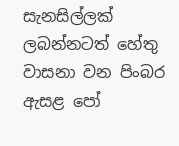සැනසිල්ලක් ලබන්නටත් හේතු වාසනා වන පිංබර ඇසළ පෝ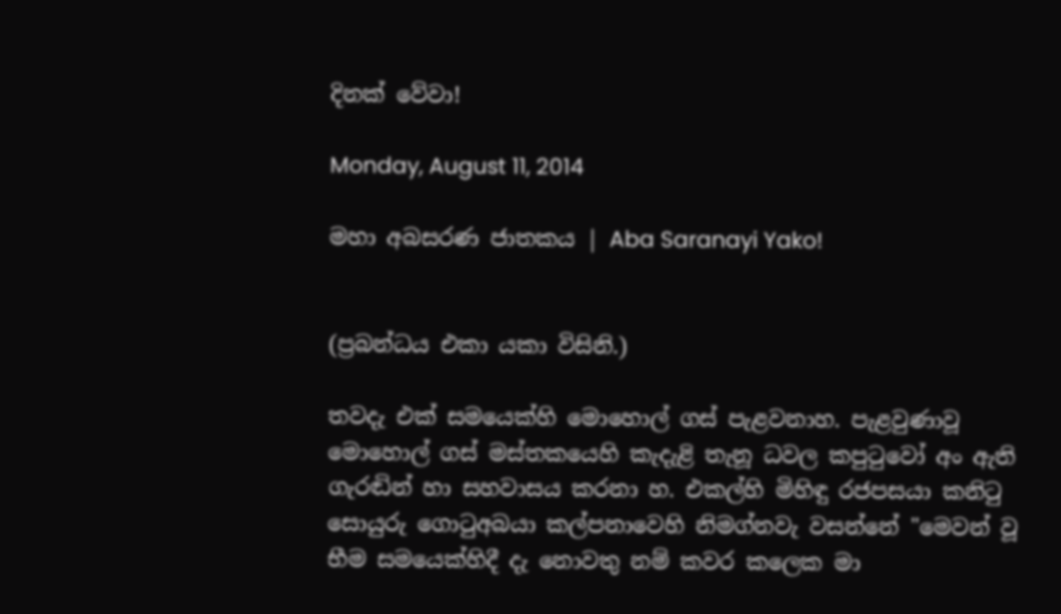දිනක් වේවා!

Monday, August 11, 2014

මහා අබසරණ ජාතකය | Aba Saranayi Yako!


(ප්‍රබන්ධය එකා යකා විසිනි.)

තවදැ එක් සමයෙක්හි මොහොල් ගස් පැළවනාහ. පැළවුණාවූ මොහොල් ගස් මස්තකයෙහි කැදැළි තැනූ ධවල කපුටුවෝ අං ඇති ගැරඬින් හා සහවාසය කරනා හ. එකල්හි මිහිඳු රජපසයා කනිටු සොයුරු ගොටුඅබයා කල්පනාවෙහි නිමග්නවැ වසන්නේ "මෙවන් වූ භීම සමයෙක්හිදී දැ නොවතු නම් කවර කලෙක මා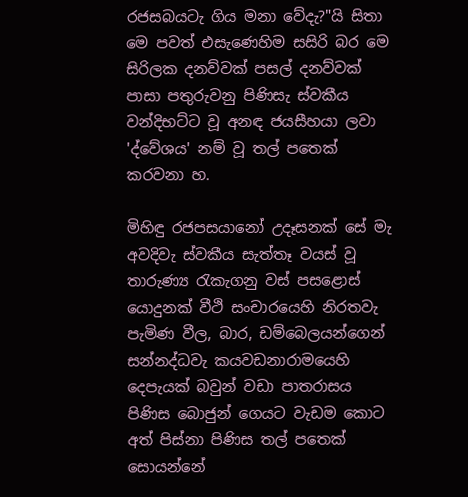රජසබයටැ ගිය මනා වේදැ?"යි සිතා මෙ පවත් එසැණෙහිම සසිරි බර මෙ සිරිලක දනව්වක් පසල් දනව්වක් පාසා පතුරුවනු පිණිසැ ස්වකීය වන්දිභට්ට වූ අනඳ ජයසීහයා ලවා 'ද්වේශය' නම් වූ තල් පතෙක් කරවනා හ.

මිහිඳු රජපසයානෝ උදෑසනක් සේ මැ අවදිවැ ස්වකීය සැත්තෑ වයස් වූ තාරුණ්‍ය රැකැගනු වස් පසළොස් යොදුනක් වීථි සංචාරයෙහි නිරතවැ පැමිණ වීල, බාර, ඩම්බෙලයන්ගෙන් සන්නද්ධවැ කයවඩනාරාමයෙහි දෙපැයක් බවුන් වඩා පාතරාසය පිණිස බොජුන් ගෙයට වැඩම කොට අත් පිස්නා පිණිස තල් පතෙක් සොයන්නේ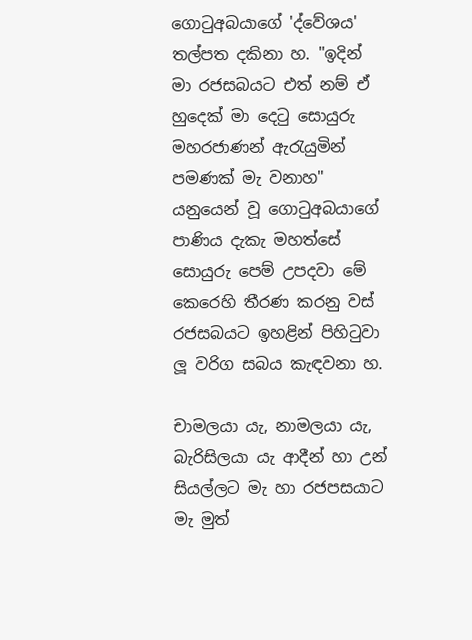ගොටුඅබයාගේ 'ද්වේශය' තල්පත දකිනා හ. "ඉදින් මා රජසබයට එත් නම් ඒ හුදෙක් මා දෙටු සොයුරු මහරජාණන් ඇරැයුමින් පමණක් මැ වනාහ" යනුයෙන් වූ ගොටුඅබයාගේ පාණිය දැකැ මහත්සේ සොයුරු පෙම් උපදවා මේ කෙරෙහි තීරණ කරනු වස් රජසබයට ඉහළින් පිහිටුවා ලූ වරිග සබය කැඳවනා හ.

චාමලයා යැ, නාමලයා යැ, බැරිසිලයා යැ ආදීන් හා උන් සියල්ලට මැ හා රජපසයාට මැ මුත්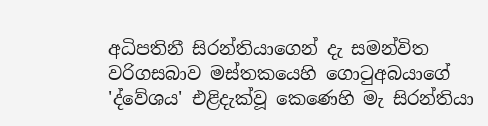අධිපතිනී සිරන්තියාගෙන් දැ සමන්විත වරිගසබාව මස්තකයෙහි ගොටුඅබයාගේ 'ද්වේශය' එළිදැක්වූ කෙණෙහි මැ සිරන්තියා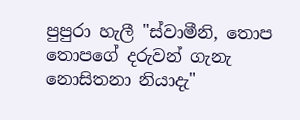පුපුරා හැලී "ස්වාමීනි, තොප තොපගේ දරුවන් ගැනැ නොසිතනා නියාදැ"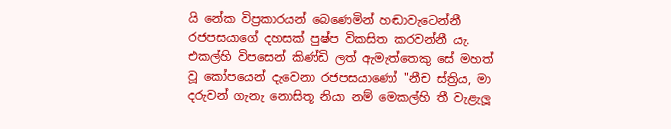යි නේක විප්‍රකාරයන් බෙණෙමින් හඬාවැටෙන්නී රජපසයාගේ දහසක් පුෂ්ප විකසිත කරවන්නී යැ. එකල්හි විපසෙන් කිණ්ඩි ලත් ඇමැත්තෙකු සේ මහත් වූ කෝපයෙන් දැවෙනා රජපසයාණෝ "නීච ස්ත්‍රිය, මා දරුවන් ගැනැ නොසිතූ නියා නම් මෙකල්හි තී වැළැලූ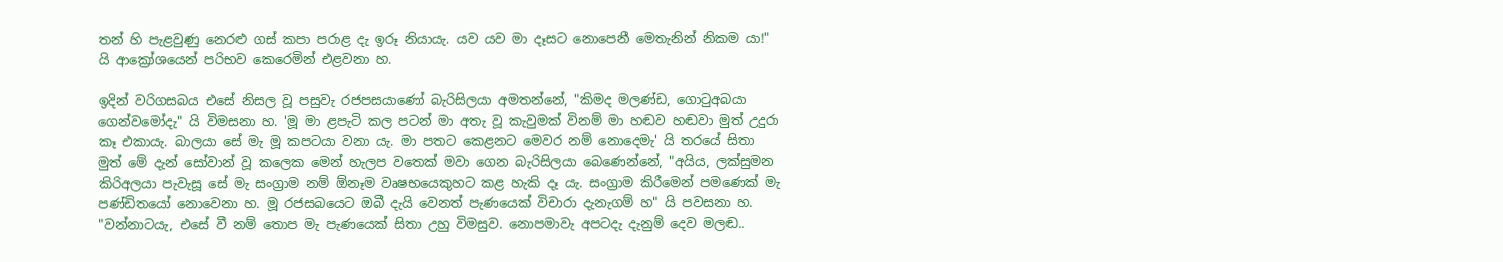තන් හි පැළවුණු නෙරළු ගස් කපා පරාළ දැ ඉරූ නියායැ. යව යව මා දෑසට නොපෙනී මෙතැනින් නිකම යා!" යි ආක්‍රෝශයෙන් පරිභව කෙරෙමින් එළවනා හ.

ඉදින් වරිගසබය එසේ නිසල වූ පසුවැ රජපසයාණෝ බැරිසිලයා අමතන්නේ, "කිමද මලණ්ඩ, ගොටුඅබයා ගෙන්වමෝදැ" යි විමසනා හ. 'මූ මා ළපැටි කල පටන් මා අතැ වූ කැවුමක් විනම් මා හඬව හඬවා මුත් උදුරා කෑ එකායැ. බාලයා සේ මැ මූ කපටයා වනා යැ. මා පතට කෙළනට මෙවර නම් නොදෙමැ' යි තරයේ සිතා මුත් මේ දැන් සෝවාන් වූ කලෙක මෙන් හැලප වතෙක් මවා ගෙන බැරිසිලයා බෙණෙන්නේ, "අයිය, ලක්සුමන කිරිඅලයා පැවැසූ සේ මැ සංග්‍රාම නම් ඕනෑම වෘෂභයෙකුහට කළ හැකි දෑ යැ. සංග්‍රාම කිරීමෙන් පමණෙක් මැ පණ්ඩිතයෝ නොවෙනා හ. මූ රජසබයෙට ඔබී දැයි වෙනත් පැණයෙක් විචාරා දැනැගම් හ" යි පවසනා හ. "වන්නාටයැ, එසේ වී නම් තොප මැ පැණයෙක් සිතා උහු විමසුව. නොපමාවැ අපටදැ දැනුම් දෙව මලඬ..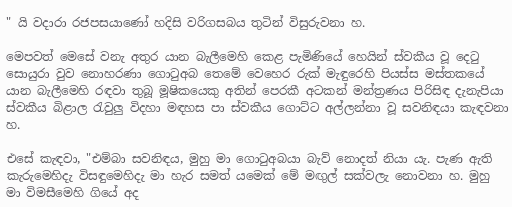" යි වදාරා රජපසයාණෝ හදිසි වරිගසබය තුටින් විසුරුවනා හ.

මෙපවත් මෙසේ වනැ අතුර යාන බැලීමෙහි කෙළ පැමිණියේ හෙයින් ස්වකීය වූ දෙටු සොයුරා වුව නොහරණා ගොටුඅබ තෙමේ වෙහෙර රුක් මැඳුරෙහි පියස්ස මස්තකයේ යාන බැලීමෙහි රඳවා තුබූ මූෂිකයෙකු අතින් පෙරකී අටකන් මන්ත්‍රණය පිරිසිඳ දැනැපියා ස්වකීය බිළාල රැවුලු විදහා මඳහස පා ස්වකීය ගොට්ට අල්ලන්නා වූ සවනිඳයා කැඳවනා හ.

එසේ කැඳවා, "එම්බා සවනිඳය, මුහු මා ගොටුඅබයා බැව් නොදත් නියා යැ. පැණ ඇති කැරුමෙහිදැ විසඳුමෙහිදැ මා හැර සමත් යමෙක් මේ මඟුල් සක්වලැ නොවනා හ. මුහු මා විමසීමෙහි ගියේ අද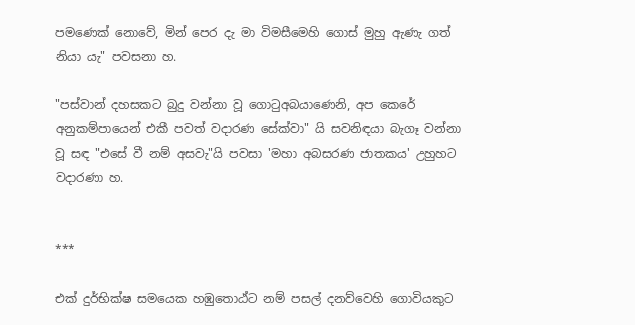පමණෙක් නොවේ, මින් පෙර දැ මා විමසීමෙහි ගොස් මුහු ඇණැ ගත් නියා යැ" පවසනා හ.

"පස්වාන් දහසකට බුදු වන්නා වූ ගොටුඅබයාණෙනි, අප කෙරේ අනුකම්පායෙන් එකී පවත් වදාරණ සේක්වා" යි සවනිඳයා බැගෑ වන්නා වූ සඳ "එසේ වී නම් අසවැ"යි පවසා 'මහා අබසරණ ජාතකය' උහුහට වදාරණා හ.


***

එක් දුර්භික්ෂ සමයෙක හඹුතොඨ්ට නම් පසල් දනව්වෙහි ගොවියකුට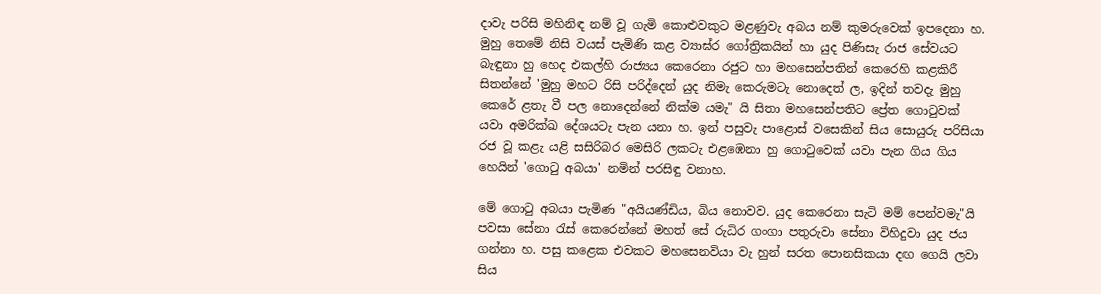දාවැ පරිසි මහිනිඳ නම් වූ ගැමි කොළුවකුට මළණුවැ අබය නම් කුමරුවෙක් ඉපදෙනා හ. මුහු තෙමේ නිසි වයස් පැමිණි කළ ව්‍යාඝ්ර ගෝත්‍රිකයින් හා යුද පිණිසැ රාජ සේවයට බැඳුනා හු හෙද එකල්හි රාජ්‍යය කෙරෙනා රජුට හා මහසෙන්පතින් කෙරෙහි කළකිරී සිතන්නේ 'මුහු මහට රිසි පරිද්දෙන් යුද නිමැ කෙරුමටැ නොදෙත් ල, ඉදින් තවදැ මුහු කෙරේ ළතැ වී පල නොදෙන්නේ නික්ම යමැ" යි සිතා මහසෙන්පතිට ප්‍රේත ගොටුවක් යවා අමරික්ඛ දේශයටැ පැන යනා හ. ඉන් පසුවැ පාළොස් වසෙකින් සිය සොයුරු පරිසියා රජ වූ කළැ යළි සසිරිබර මෙසිරි ලකටැ එළඹෙනා හු ගොටුවෙක් යවා පැන ගිය ගිය හෙයින් 'ගොටු අබයා' නමින් පරසිඳු වනාහ.

මේ ගොටු අබයා පැමිණ "අයියණ්ඩිය, බිය නොවව. යුද කෙරෙනා සැටි මම් පෙන්වමැ"යි පවසා සේනා රැස් කෙරෙන්නේ මහත් සේ රුධිර ගංගා පතුරුවා සේනා විහිදුවා යුද ජය ගන්නා හ. පසු කළෙක එවකට මහසෙනවියා වැ හුන් සරත පොනසිකයා දඟ ගෙයි ලවා සිය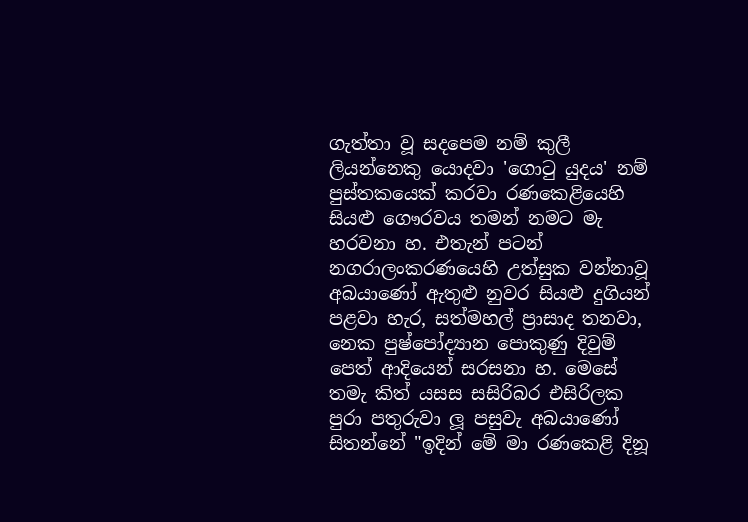ගැත්තා වූ සදපෙම නම් කුලී ලියන්නෙකු යොදවා 'ගොටු යුදය' නම් පුස්තකයෙක් කරවා රණකෙළියෙහි සියළු ගෞරවය තමන් නමට මැ හරවනා හ. එතැන් පටන් නගරාලංකරණයෙහි උත්සුක වන්නාවූ අබයාණෝ ඇතුළු නුවර සියළු දුගියන් පළවා හැර, සත්මහල් ප්‍රාසාද තනවා, නෙක පුෂ්පෝද්‍යාන පොකුණු දිවුම් පෙත් ආදියෙන් සරසනා හ. මෙසේ තමැ කිත් යසස සසිරිබර එසිරිලක පුරා පතුරුවා ලූ පසුවැ අබයාණෝ සිතන්නේ "ඉදින් මේ මා රණකෙළි දිනූ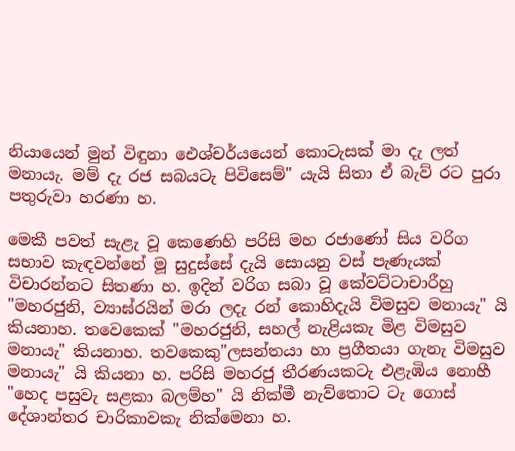නියායෙන් මුන් විඳුනා ඓශ්චර්යයෙන් කොටැසක් මා දැ ලත් මනායැ. මම් දැ රජ සබයටැ පිවිසෙම්" යැයි සිතා ඒ බැව් රට පුරා පතුරුවා හරණා හ.

මෙකී පවත් සැළැ වූ කෙණෙහි පරිසි මහ රජාණෝ සිය වරිග සභාව කැඳවන්නේ මූ සුදුස්සේ දැයි සොයනු වස් පැණැයක් විචාරන්නට සිතණා හ. ඉදින් වරිග සබා වූ කේවට්ටාචාරීහු "මහරජුනි, ව්‍යාඝ්රයින් මරා ලදැ රන් කොහිදැයි විමසුව මනායැ" යි කියනාහ. තවෙකෙක් "මහරජුනි, සහල් නැළියකැ මිළ විමසුව මනායැ" කියනාහ. තවකෙකු"ලසන්තයා හා ප්‍රගීතයා ගැනැ විමසුව මනායැ" යි කියනා හ. පරිසි මහරජු තීරණයකටැ එළැඹිය නොහී "හෙද පසුවැ සළකා බලම්හ" යි නික්මී නැව්තොට ටැ ගොස් දේශාන්තර චාරිකාවකැ නික්මෙනා හ.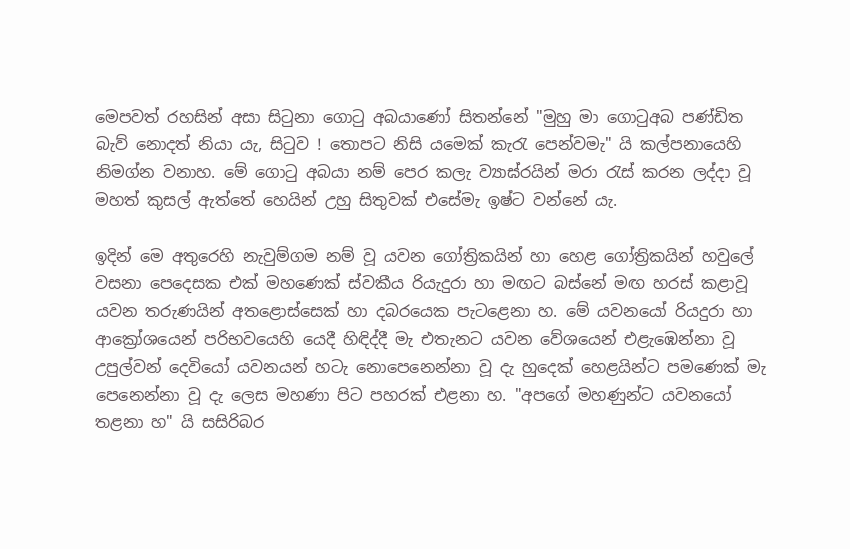මෙපවත් රහසින් අසා සිටුනා ගොටු අබයාණෝ සිතන්නේ "මුහු මා ගොටුඅබ පණ්ඩිත බැව් නොදත් නියා යැ, සිටුව ! තොපට නිසි යමෙක් කැරැ පෙන්වමැ" යි කල්පනායෙහි නිමග්න වනාහ. මේ ගොටු අබයා නම් පෙර කලැ ව්‍යාඝ්රයින් මරා රැස් කරන ලද්දා වූ මහත් කුසල් ඇත්තේ හෙයින් උහු සිතුවක් එසේමැ ඉෂ්ට වන්නේ යැ.

ඉදින් මෙ අතුරෙහි නැවුම්ගම නම් වූ යවන ගෝත්‍රිකයින් හා හෙළ ගෝත්‍රිකයින් හවුලේ වසනා පෙදෙසක එක් මහණෙක් ස්වකීය රියැදුරා හා මඟට බස්නේ මඟ හරස් කළාවූ යවන තරුණයින් අතළොස්සෙක් හා දබරයෙක පැටළෙනා හ. මේ යවනයෝ රියදුරා හා ආක්‍රෝශයෙන් පරිභවයෙහි යෙදී හිඳිද්දී මැ එතැනට යවන වේශයෙන් එළැඹෙන්නා වූ උපුල්වන් දෙවියෝ යවනයන් හටැ නොපෙනෙන්නා වූ දැ හුදෙක් හෙළයින්ට පමණෙක් මැ පෙනෙන්නා වූ දැ ලෙස මහණා පිට පහරක් එළනා හ. "අපගේ මහණුන්ට යවනයෝ තළනා හ" යි සසිරිබර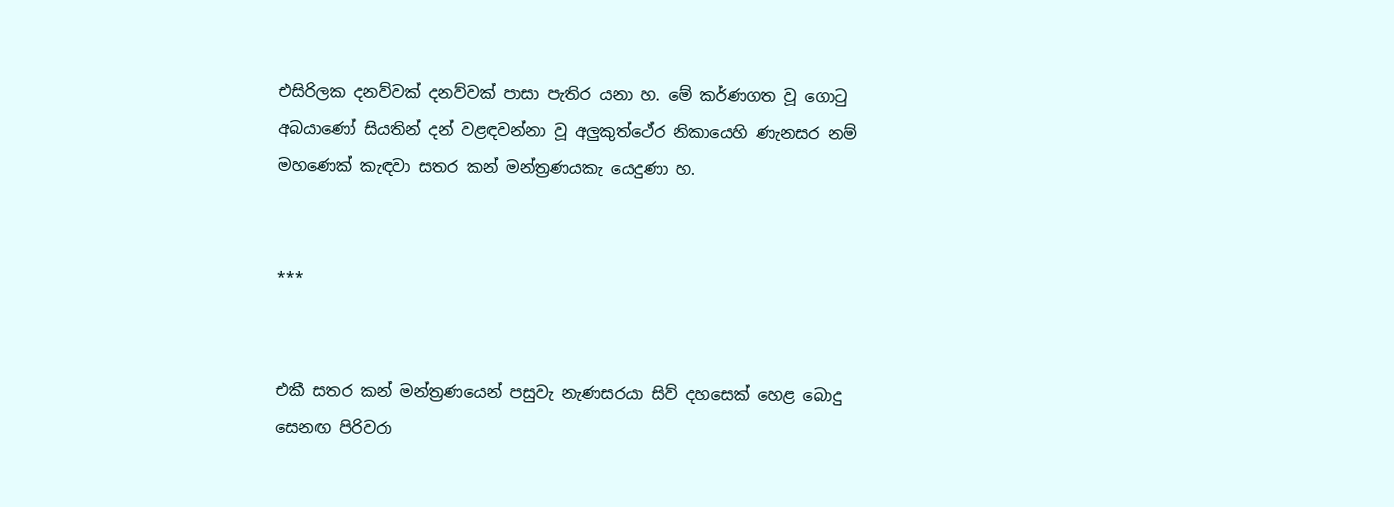එසිරිලක දනව්වක් දනව්වක් පාසා පැතිර යනා හ. මේ කර්ණගත වූ ගොටු අබයාණෝ සියතින් දන් වළඳවන්නා වූ අලුකුත්ථේර නිකායෙහි ණැනසර නම් මහණෙක් කැඳවා සතර කන් මන්ත්‍රණයකැ යෙදුණා හ.


***


එකී සතර කන් මන්ත්‍රණයෙන් පසුවැ නැණසරයා සිව් දහසෙක් හෙළ බොදු සෙනඟ පිරිවරා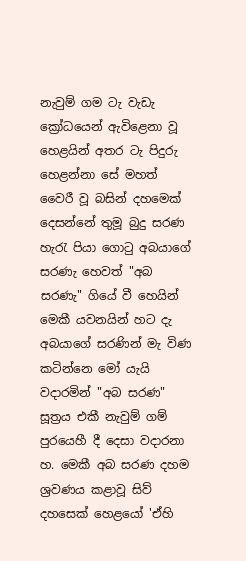නැවුම් ගම ටැ වැඩැ ක්‍රෝධයෙන් ඇවිළෙනා වූ හෙළයින් අතර ටැ පිදුරු හෙළන්නා සේ මහත් වෛරී වූ බසින් දහමෙක් දෙසන්නේ තුමූ බුදු සරණ හැරැ පියා ගොටු අබයාගේ සරණැ හෙවත් "අබ සරණැ" ගියේ වී හෙයින් මෙකී යවනයින් හට දැ අබයාගේ සරණින් මැ විණ කටින්නෙ මෝ යැයි වදාරමින් "අබ සරණ" සූත්‍රය එකී නැවුම් ගම් පුරයෙහී දී දෙසා වදාරනා හ. මෙකී අබ සරණ දහම ශ්‍රවණය කළාවූ සිව් දහසෙක් හෙළයෝ 'ඒහි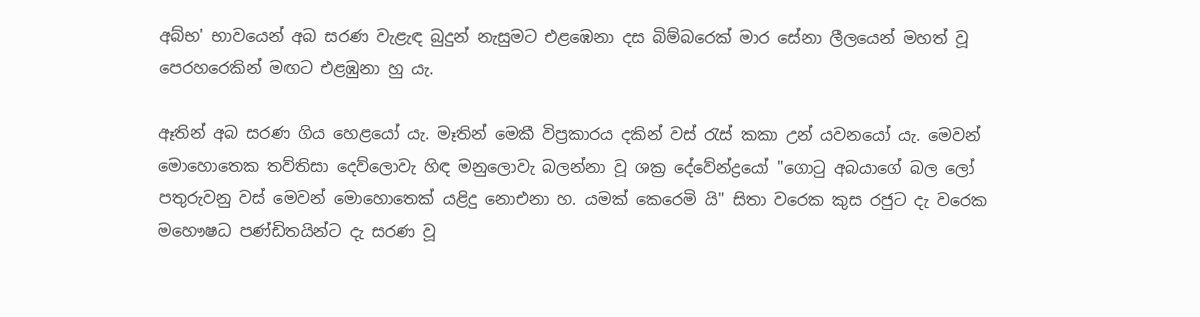අබ්භ' භාවයෙන් අබ සරණ වැළැඳ බුදුන් නැසුමට එළඹෙනා දස බිම්බරෙක් මාර සේනා ලීලයෙන් මහත් වූ පෙරහරෙකින් මඟට එළඹුනා හු යැ.

ඈතින් අබ සරණ ගිය හෙළයෝ යැ. මෑතින් මෙකී විප්‍රකාරය දකින් වස් රැස් කකා උන් යවනයෝ යැ. මෙවන් මොහොතෙක තව්තිසා දෙව්ලොවැ හිඳ මනුලොවැ බලන්නා වූ ශක්‍ර දේවේන්ද්‍රයෝ "ගොටු අබයාගේ බල ලෝ පතුරුවනු වස් මෙවන් මොහොතෙක් යළිදු නොඑනා හ. යමක් කෙරෙමි යි" සිතා වරෙක කුස රජුට දැ වරෙක මහෞෂධ පණ්ඩිතයින්ට දැ සරණ වූ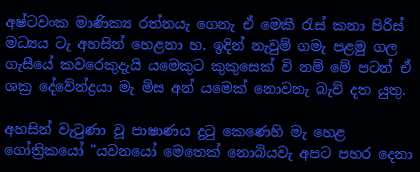අෂ්ටවංක මාණික්‍ය රත්නයැ ගෙනැ ඒ මෙකී රැස් කනා පිරිස් මධ්‍යය ටැ අහසින් හෙළනා හ. ඉදින් නැවුම් ගමැ පළමු ගල ගැසීයේ කවරෙකුදැයි යමෙකුට කුකුසෙක් වි නම් මේ පටන් ඒ ශක්‍ර දේවේන්ද්‍රයා මැ මිස අන් යමෙක් නොවනැ බැව් දත යුතු.

අහසින් වැටුණා වූ පාෂාණය දුටු කෙණෙහි මැ හෙළ ගෝත්‍රිකයෝ "යවනයෝ මෙතෙක් නොබියවැ අපට පහර දෙනා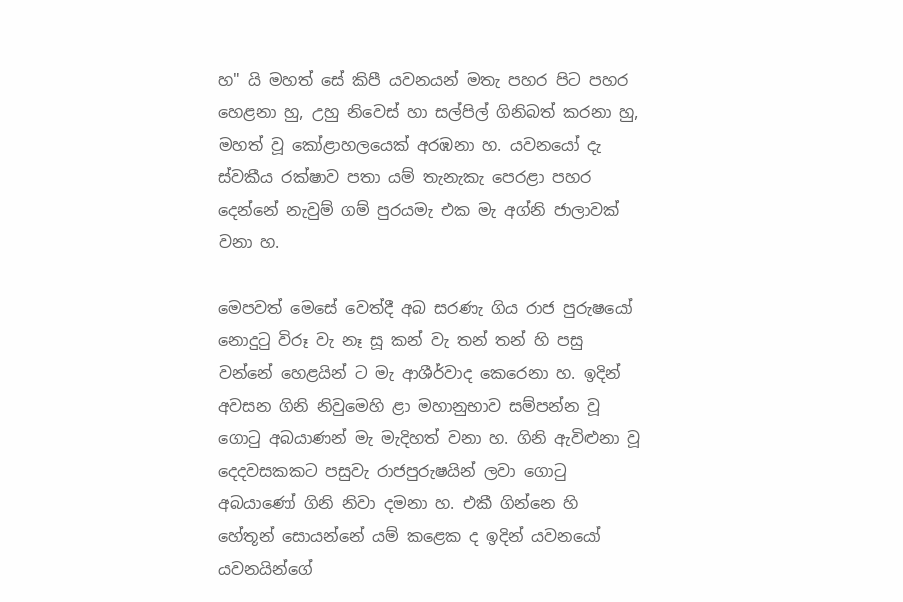හ" යි මහත් සේ කිපී යවනයන් මතැ පහර පිට පහර හෙළනා හු, උහු නිවෙස් හා සල්පිල් ගිනිබත් කරනා හු, මහත් වූ කෝළාහලයෙක් අරඹනා හ. යවනයෝ දැ ස්වකීය රක්ෂාව පතා යම් තැනැකැ පෙරළා පහර දෙන්නේ නැවුම් ගම් පුරයමැ එක මැ අග්නි ජාලාවක් වනා හ.

මෙපවත් මෙසේ වෙත්දී අබ සරණැ ගිය රාජ පුරුෂයෝ නොදුටු විරූ වැ නෑ සූ කන් වැ තන් තන් හි පසු වන්නේ හෙළයින් ට මැ ආශීර්වාද කෙරෙනා හ. ඉදින් අවසන ගිනි නිවුමෙහි ළා මහානුභාව සම්පන්න වූ ගොටු අබයාණන් මැ මැදිහත් වනා හ. ගිනි ඇවිළුනා වූ දෙදවසකකට පසුවැ රාජපුරුෂයින් ලවා ගොටු අබයාණෝ ගිනි නිවා දමනා හ. එකී ගින්නෙ හි හේතූන් සොයන්නේ යම් කළෙක ද ඉදින් යවනයෝ යවනයින්ගේ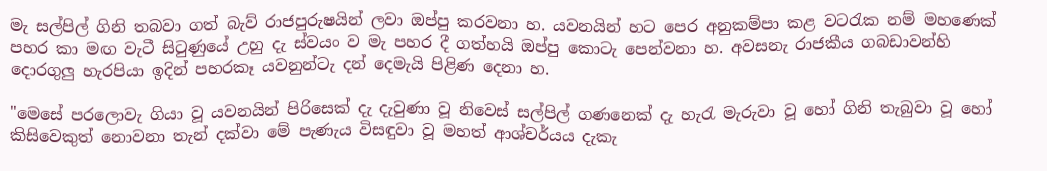මැ සල්පිල් ගිනි තබවා ගත් බැව් රාජපුරුෂයින් ලවා ඔප්පු කරවනා හ. යවනයින් හට පෙර අනුකම්පා කළ වටරැක නම් මහණෙක් පහර කා මඟ වැටී සිටුණුයේ උහු දැ ස්වයං ව මැ පහර දී ගත්හයි ඔප්පු කොටැ පෙන්වනා හ. අවසනැ රාජකීය ගබඩාවන්හි දොරගුලු හැරපියා ඉදින් පහරකෑ යවනුන්ටැ දන් දෙමැයි පිළිණ දෙනා හ.

"මෙසේ පරලොවැ ගියා වූ යවනයින් පිරිසෙක් දැ දැවුණා වූ නිවෙස් සල්පිල් ගණනෙක් දැ හැරැ මැරුවා වූ හෝ ගිනි තැබුවා වූ හෝ කිසිවෙකුත් නොවනා තැන් දක්වා මේ පැණැය විසඳුවා වූ මහත් ආශ්චර්යය දැකැ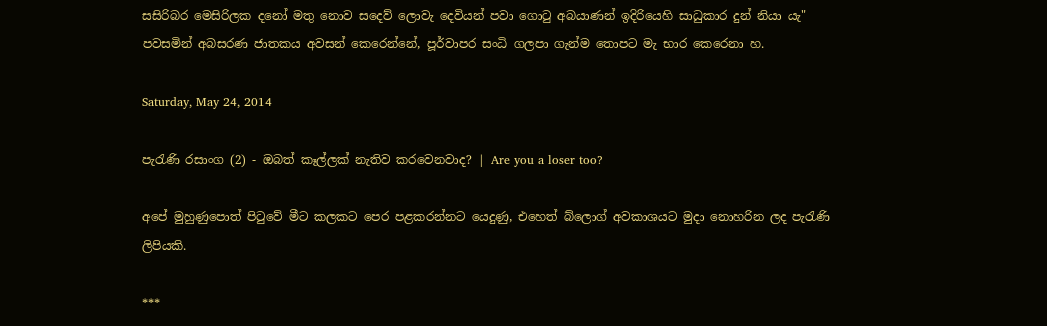සසිරිබර මෙසිරිලක දනෝ මතු නොව සදෙව් ලොවැ දෙවියන් පවා ගොටු අබයාණන් ඉදිරියෙහි සාධුකාර දුන් නියා යැ" පවසමින් අබසරණ ජාතකය අවසන් කෙරෙන්නේ, පූර්වාපර සංධි ගලපා ගැන්ම තොපට මැ භාර කෙරෙනා හ.

Saturday, May 24, 2014

පැරැණි රසාංග (2) - ඔබත් කෑල්ලක් නැතිව කරවෙනවාද? | Are you a loser too?

අපේ මුහුණුපොත් පිටුවේ මීට කලකට පෙර පළකරන්නට යෙදුණු, එහෙත් බ්ලොග් අවකාශයට මුදා නොහරින ලද පැරැණි ලිපියකි.

***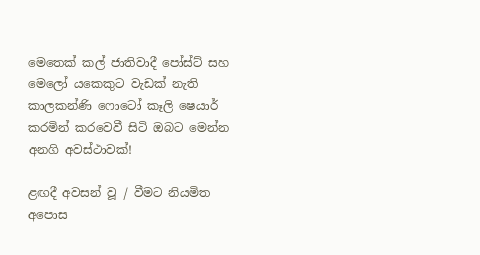මෙතෙක් කල් ජාතිවාදී පෝස්ට් සහ මෙලෝ යකෙකුට වැඩක් නැති කාලකන්ණි ෆොටෝ කෑලි ෂෙයාර් කරමින් කරවෙවී සිටි ඔබට මෙන්න අනගි අවස්ථාවක්!

ළඟදී අවසන් වූ / වීමට නියමිත අපොස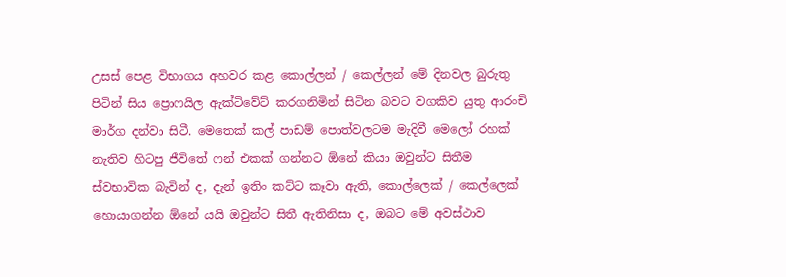උසස් පෙළ විභාගය අහවර කළ කොල්ලන් / කෙල්ලන් මේ දිනවල බුරුතු පිටින් සිය ප්‍රොෆයිල ඇක්ටිවේට් කරගනිමින් සිටින බවට වගකිව යුතු ආරංචි මාර්ග දන්වා සිටී. මෙතෙක් කල් පාඩම් පොත්වලටම මැදිවී මෙලෝ රහක් නැතිව හිටපු ජීවිතේ ෆන් එකක් ගන්නට ඕනේ කියා ඔවුන්ට සිතීම ස්වභාවික බැවින් ද, දැන් ඉතිං කට්ට කෑවා ඇති, කොල්ලෙක් / කෙල්ලෙක් හොයාගන්න ඕනේ යයි ඔවුන්ට සිතී ඇතිනිසා ද, ඔබට මේ අවස්ථාව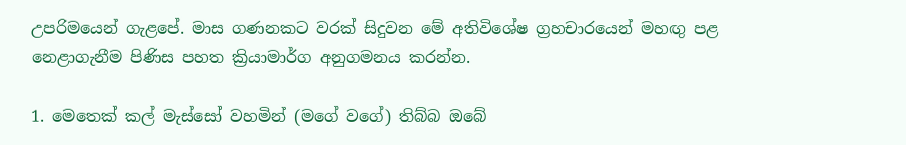උපරිමයෙන් ගැළපේ. මාස ගණනකට වරක් සිදුවන මේ අතිවිශේෂ ග්‍රහචාරයෙන් මහඟු පළ නෙළාගැනීම පිණිස පහත ක්‍රියාමාර්ග අනුගමනය කරන්න.

1. මෙතෙක් කල් මැස්සෝ වහමින් (මගේ වගේ) තිබ්බ ඔබේ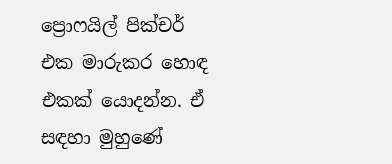ප්‍රොෆයිල් පික්චර් එක මාරුකර හොඳ එකක් යොදන්න. ඒ සඳහා මුහුණේ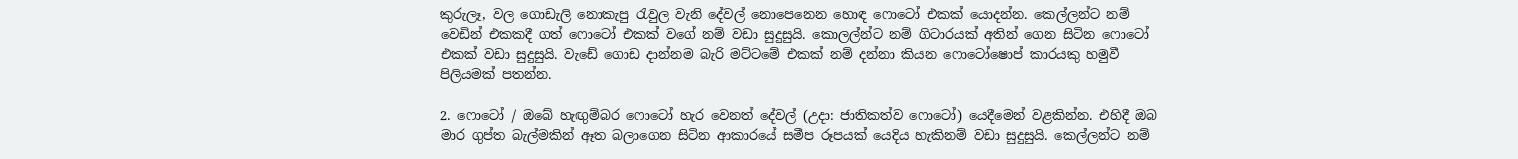කුරුලෑ, වල ගොඩැලි නොකැපු රැවුල වැනි දේවල් නොපෙනෙන හොඳ ෆොටෝ එකක් යොදන්න. කෙල්ලන්ට නම් වෙඩින් එකකදී ගත් ෆොටෝ එකක් වගේ නම් වඩා සුදුසුයි. කොලල්න්ට නම් ගිටාරයක් අතින් ගෙන සිටින ෆොටෝ එකක් වඩා සුදුසුයි. වැඩේ ගොඩ දාන්නම බැරි මට්ටමේ එකක් නම් දන්නා කියන ෆොටෝෂොප් කාරයකු හමුවී පිලියමක් පතන්න.

2. ෆොටෝ / ඔබේ හැඟුම්බර ෆොටෝ හැර වෙනත් දේවල් (උදා: ජාතිකත්ව ෆොටෝ) යෙදීමෙන් වළකින්න. එහිදී ඔබ මාර ගුප්ත බැල්මකින් ඈත බලාගෙන සිටින ආකාරයේ සමීප රූපයක් යෙදිය හැකිනම් වඩා සුදුසුයි. කෙල්ලන්ට නම්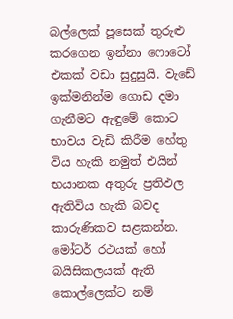බල්ලෙක් පූසෙක් තුරුළු කරගෙන ඉන්නා ෆොටෝ එකක් වඩා සුදුසුයි. වැඩේ ඉක්මනින්ම ගොඩ දමා ගැනීමට ඇඳුමේ කොට භාවය වැඩි කිරීම හේතු විය හැකි නමුත් එයින් භයානක අතුරු ප්‍රතිඵල ඇතිවිය හැකි බවද කාරුණිකව සළකන්න. මෝටර් රථයක් හෝ බයිසිකලයක් ඇති කොල්ලෙක්ට නම්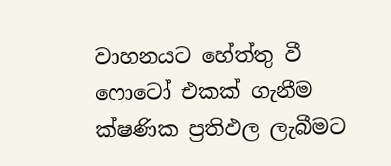වාහනයට හේත්තු වී ෆොටෝ එකක් ගැනීම ක්ෂණික ප්‍රතිඵල ලැබීමට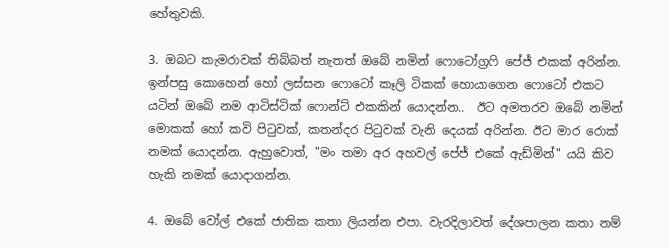හේතුවකි.

3. ඔබට කැමරාවක් තිබ්බත් නැතත් ඔබේ නමින් ෆොටෝග්‍රෆි පේජ් එකක් අරින්න. ඉන්පසු කොහෙන් හෝ ලස්සන ෆොටෝ කෑලි ටිකක් හොයාගෙන ෆොටෝ එකට යටින් ඔබේ නම ආටිස්ටික් ෆොන්ට් එකකින් යොදන්න..  ඊට අමතරව ඔබේ නමින් මොකක් හෝ කවි පිටුවක්, කතන්දර පිටුවක් වැනි දෙයක් අරින්න. ඊට මාර රොක් නමක් යොදන්න. ඇහුවොත්, "මං තමා අර අහවල් පේජ් එකේ ඇඩ්මින්" යයි කිව හැකි නමක් යොදාගන්න.

4. ඔබේ වෝල් එකේ ජාතික කතා ලියන්න එපා. වැරදිලාවත් දේශපාලන කතා නම්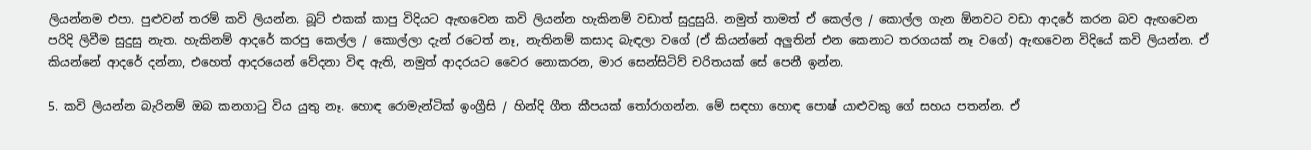ලියන්නම එපා. පුළුවන් තරම් කවි ලියන්න. බූට් එකක් කාපු විදියට ඇඟවෙන කවි ලියන්න හැකිනම් වඩාත් සුදුසුයි. නමුත් තාමත් ඒ කෙල්ල / කොල්ල ගැන ඕනවට වඩා ආදරේ කරන බව ඇඟවෙන පරිදි ලිවීම සුදුසු නැත. හැකිනම් ආදරේ කරපු කෙල්ල / කොල්ලා දැන් රටෙත් නෑ, නැතිනම් කසාද බැඳලා වගේ (ඒ කියන්නේ අලුතින් එන කෙනාට තරගයක් නෑ වගේ) ඇඟවෙන විදියේ කවි ලියන්න. ඒ කියන්නේ ආදරේ දන්නා, එහෙත් ආදරයෙන් වේදනා විඳ ඇති, නමුත් ආදරයට වෛර නොකරන, මාර සෙන්සිටිව් චරිතයක් සේ පෙනී ඉන්න.

5. කවි ලියන්න බැරිනම් ඔබ කනගාටු විය යුතු නෑ. හොඳ රොමැන්ටික් ඉංග්‍රීසි / හින්දි ගීත කීපයක් තෝරාගන්න. මේ සඳහා හොඳ පොෂ් යාළුවකු ගේ සහය පතන්න. ඒ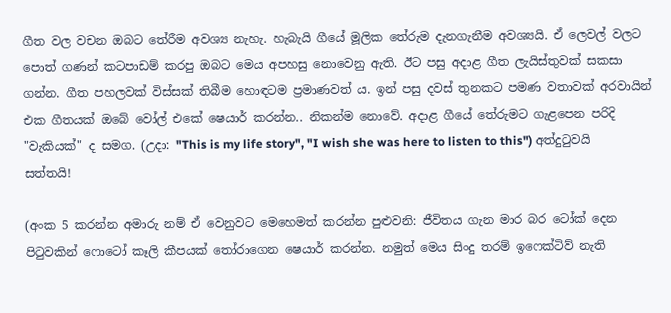ගීත වල වචන ඔබට තේරීම අවශ්‍ය නැහැ. හැබැයි ගීයේ මූලික තේරුම දැනගැනීම අවශ්‍යයි. ඒ ලෙවල් වලට පොත් ගණන් කටපාඩම් කරපු ඔබට මෙය අපහසු නොවෙනු ඇති. ඊට පසු අදාළ ගීත ලැයිස්තුවක් සකසා ගන්න. ගීත පහලවක් විස්සක් තිබීම හොඳටම ප්‍රමාණවත් ය. ඉන් පසු දවස් තුනකට පමණ වතාවක් අරවායින් එක ගීතයක් ඔබේ වෝල් එකේ ෂෙයාර් කරන්න.. නිකන්ම නොවේ. අදාළ ගීයේ තේරුමට ගැළපෙන පරිදි "වැකියක්" ද සමග. (උදා: "This is my life story", "I wish she was here to listen to this") අත්දුටුවයි සත්තයි!

(අංක 5 කරන්න අමාරු නම් ඒ වෙනුවට මෙහෙමත් කරන්න පුළුවනි: ජීවිතය ගැන මාර බර ටෝක් දෙන පිටුවකින් ෆොටෝ කෑලි කීපයක් තෝරාගෙන ෂෙයාර් කරන්න. නමුත් මෙය සිංදු තරම් ඉෆෙක්ටිව් නැති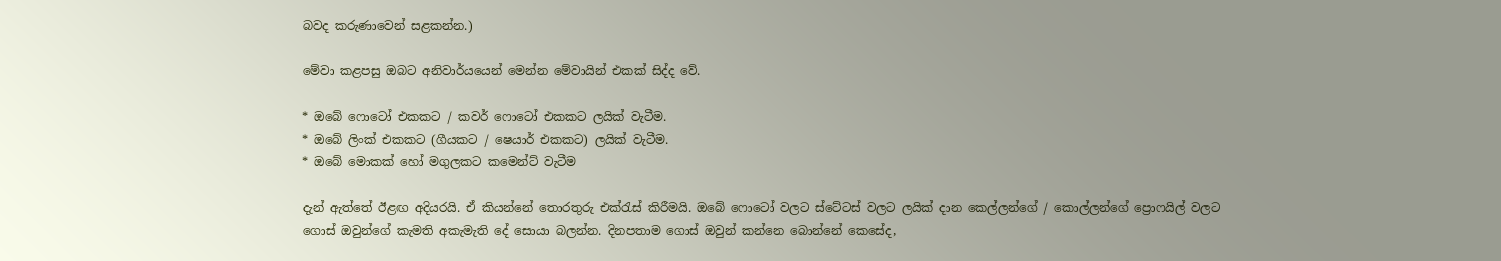බවද කරුණාවෙන් සළකන්න.)

මේවා කළපසු ඔබට අනිවාර්යයෙන් මෙන්න මේවායින් එකක් සිද්ද වේ.

* ඔබේ ෆොටෝ එකකට / කවර් ෆොටෝ එකකට ලයික් වැටීම.
* ඔබේ ලිංක් එකකට (ගීයකට / ෂෙයාර් එකකට) ලයික් වැටීම.
* ඔබේ මොකක් හෝ මගුලකට කමෙන්ට් වැටීම

දැන් ඇත්තේ ඊළඟ අදියරයි. ඒ කියන්නේ තොරතුරු එක්රැස් කිරීමයි. ඔබේ ෆොටෝ වලට ස්ටේටස් වලට ලයික් දාන කෙල්ලන්ගේ / කොල්ලන්ගේ ප්‍රොෆයිල් වලට ගොස් ඔවුන්ගේ කැමති අකැමැති දේ සොයා බලන්න. දිනපතාම ගොස් ඔවුන් කන්නෙ බොන්නේ කෙසේද,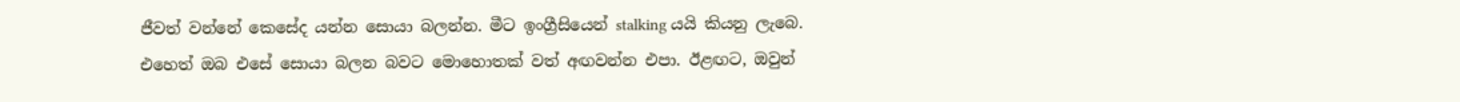ජීවත් වන්නේ කෙසේද යන්න සොයා බලන්න. මීට ඉංග්‍රීසියෙන් stalking යයි කියනු ලැබෙ. එහෙත් ඔබ එසේ සොයා බලන බවට මොහොතක් වත් අඟවන්න එපා. ඊළඟට, ඔවුන්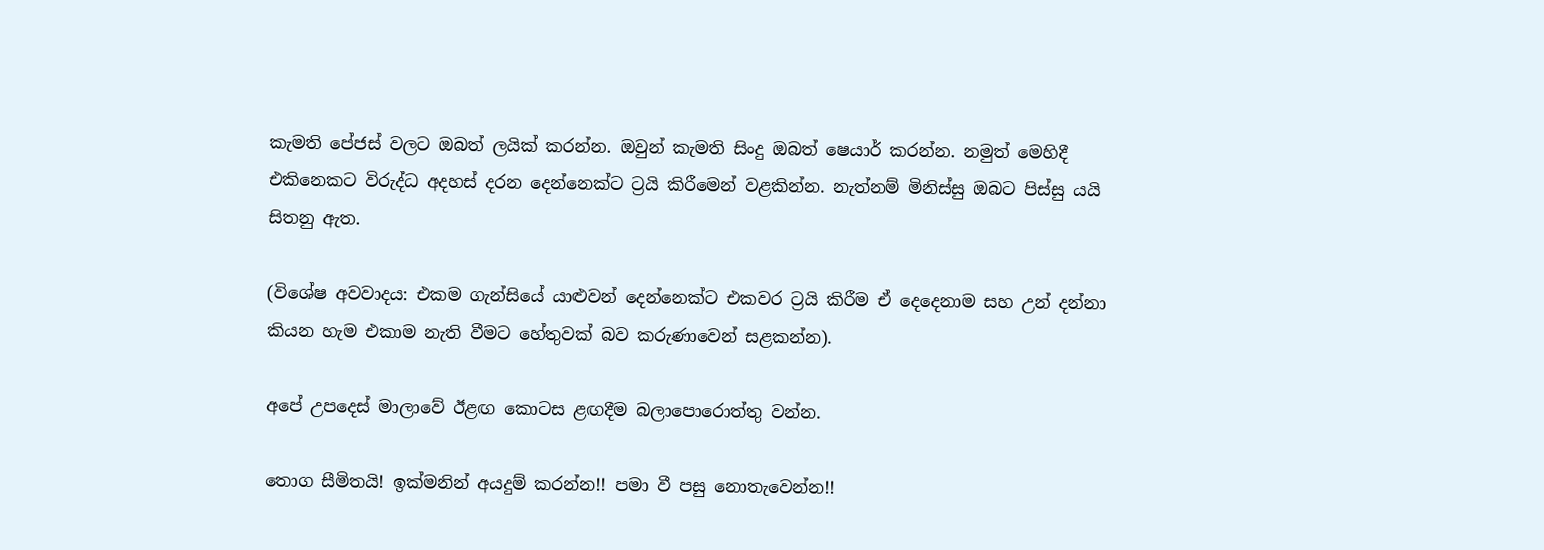කැමති පේජස් වලට ඔබත් ලයික් කරන්න. ඔවුන් කැමති සිංදු ඔබත් ෂෙයාර් කරන්න. නමුත් මෙහිදී එකිනෙකට විරුද්ධ අදහස් දරන දෙන්නෙක්ට ට්‍රයි කිරීමෙන් වළකින්න. නැත්නම් මිනිස්සු ඔබට පිස්සු යයි සිතනු ඇත.

(විශේෂ අවවාදය: එකම ගැන්සියේ යාළුවන් දෙන්නෙක්ට එකවර ට්‍රයි කිරීම ඒ දෙදෙනාම සහ උන් දන්නා කියන හැම එකාම නැති වීමට හේතුවක් බව කරුණාවෙන් සළකන්න).

අපේ උපදෙස් මාලාවේ ඊළඟ කොටස ළඟදීම බලාපොරොත්තු වන්න.

තොග සීමිතයි! ඉක්මනින් අයදුම් කරන්න!! පමා වී පසු නොතැවෙන්න!!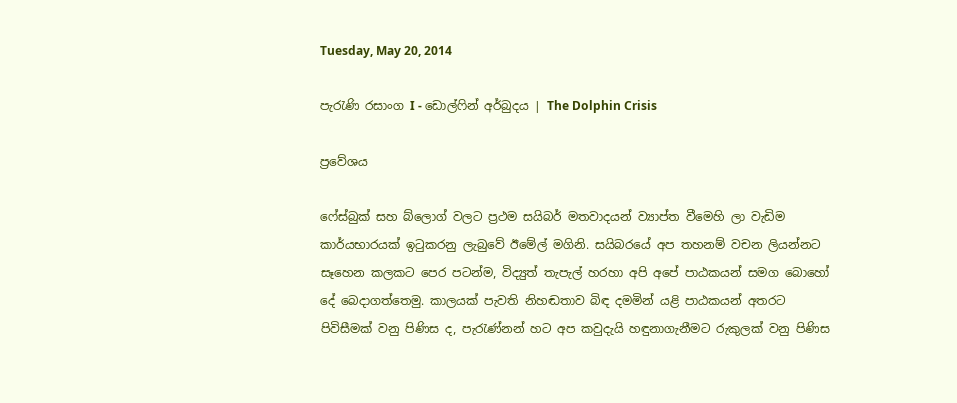Tuesday, May 20, 2014

පැරැණි රසාංග I - ඩොල්ෆින් අර්බුදය | The Dolphin Crisis

ප්‍රවේශය

ෆේස්බුක් සහ බ්ලොග් වලට ප්‍රථම සයිබර් මතවාදයන් ව්‍යාප්ත වීමෙහි ලා වැඩිම කාර්යභාරයක් ඉටුකරනු ලැබුවේ ඊමේල් මගිනි. සයිබරයේ අප තහනම් වචන ලියන්නට සෑහෙන කලකට පෙර පටන්ම, විද්‍යුත් තැපැල් හරහා අපි අපේ පාඨකයන් සමග බොහෝ දේ බෙදාගත්තෙමු. කාලයක් පැවති නිහඬතාව බිඳ දමමින් යළි පාඨකයන් අතරට පිවිසීමක් වනු පිණිස ද, පැරැණ්නන් හට අප කවුදැයි හඳුනාගැනීමට රුකුලක් වනු පිණිස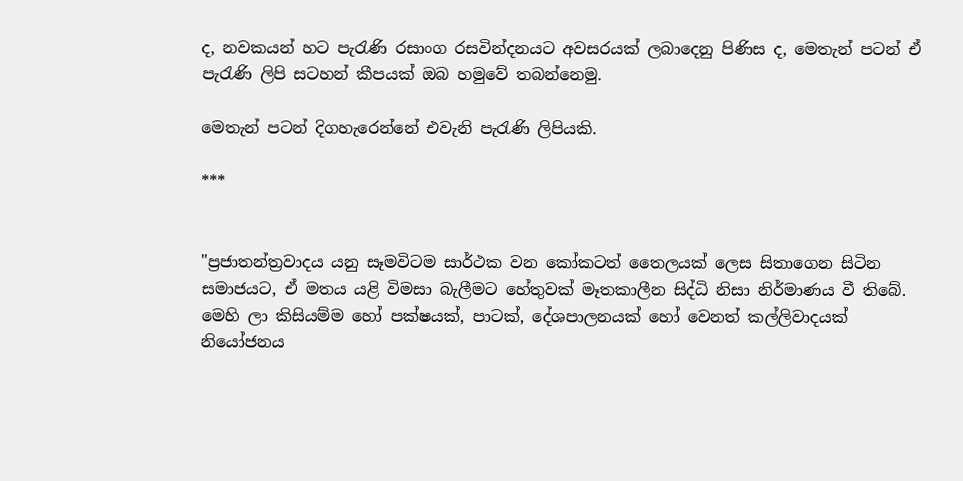ද, නවකයන් හට පැරැණි රසාංග රසවින්දනයට අවසරයක් ලබාදෙනු පිණිස ද, මෙතැන් පටන් ඒ පැරැණි ලිපි සටහන් කීපයක් ඔබ හමුවේ තබන්නෙමු.

මෙතැන් පටන් දිගහැරෙන්නේ එවැනි පැරැණි ලිපියකි.

***


"ප්‍රජාතන්ත්‍රවාදය යනු සෑමවිටම සාර්ථක වන කෝකටත් තෛලයක් ලෙස සිතාගෙන සිටින සමාජයට, ඒ මතය යළි විමසා බැලීමට හේතුවක් මෑතකාලීන සිද්ධි නිසා නිර්මාණය වී තිබේ. මෙහි ලා කිසියම්ම හෝ පක්ෂයක්, පාටක්, දේශපාලනයක් හෝ වෙනත් කල්ලිවාදයක් නියෝජනය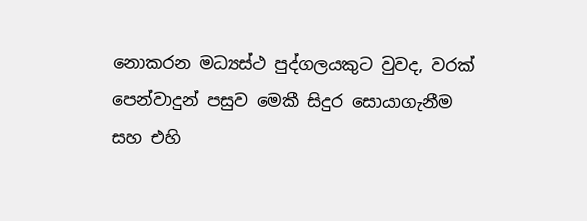නොකරන මධ්‍යස්ථ පුද්ගලයකුට වුවද, වරක් පෙන්වාදුන් පසුව මෙකී සිදුර සොයාගැනීම සහ එහි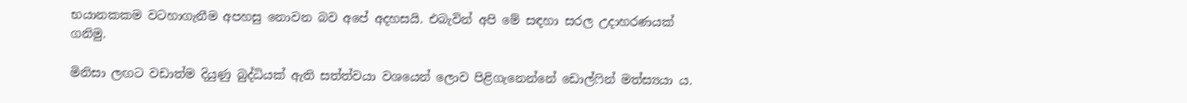භයානකකම වටහාගැනීම අපහසු නොවන බව අපේ අදහසයි. එබැවින් අපි මේ සඳහා සරල උදාහරණයක් ගනිමු.

මිනිසා ලඟට වඩාත්ම දියුණු බුද්ධියක් ඇති සත්ත්වයා වශයෙන් ලොව පිළිගැනෙන්නේ ඩොල්ෆින් මත්ස්‍යයා ය.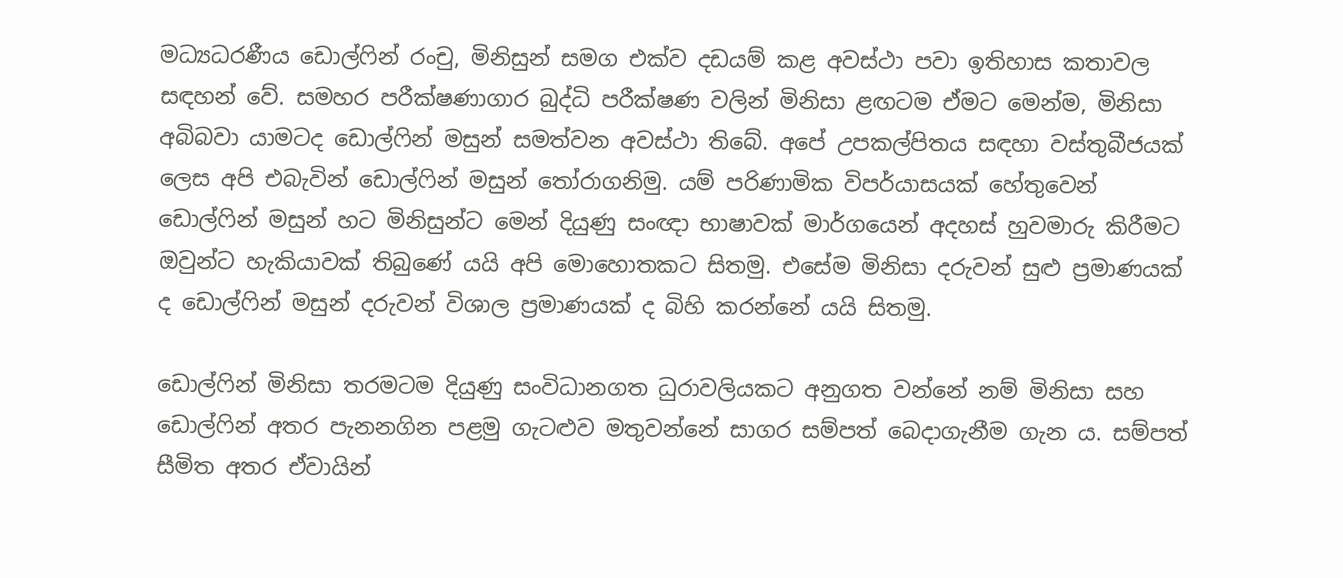මධ්‍යධරණීය ඩොල්ෆින් රංචු, මිනිසුන් සමග එක්ව දඩයම් කළ අවස්ථා පවා ඉතිහාස කතාවල සඳහන් වේ. සමහර පරීක්ෂණාගාර බුද්ධි පරීක්ෂණ වලින් මිනිසා ළඟටම ඒමට මෙන්ම, මිනිසා අබිබවා යාමටද ඩොල්ෆින් මසුන් සමත්වන අවස්ථා තිබේ. අපේ උපකල්පිතය සඳහා වස්තුබීජයක් ලෙස අපි එබැවින් ඩොල්ෆින් මසුන් තෝරාගනිමු. යම් පරිණාමික විපර්යාසයක් හේතුවෙන් ඩොල්ෆින් මසුන් හට මිනිසුන්ට මෙන් දියුණු සංඥා භාෂාවක් මාර්ගයෙන් අදහස් හුවමාරු කිරීමට ඔවුන්ට හැකියාවක් තිබුණේ යයි අපි මොහොතකට සිතමු. එසේම මිනිසා දරුවන් සුළු ප්‍රමාණයක් ද ඩොල්ෆින් මසුන් දරුවන් විශාල ප්‍රමාණයක් ද බිහි කරන්නේ යයි සිතමු.

ඩොල්ෆින් මිනිසා තරමටම දියුණු සංවිධානගත ධුරාවලියකට අනුගත වන්නේ නම් මිනිසා සහ ඩොල්ෆින් අතර පැනනගින පළමු ගැටළුව මතුවන්නේ සාගර සම්පත් බෙදාගැනීම ගැන ය. සම්පත් සීමිත අතර ඒවායින්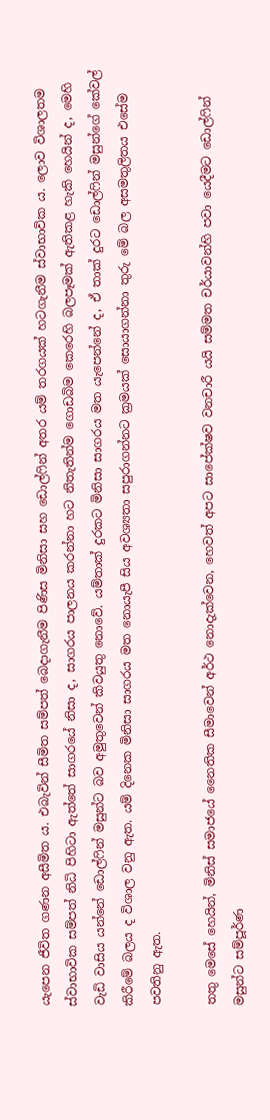යැපෙන ජීවිත ගණන අසීමිත ය. එබැවින් සීමිත සම්පත් බෙදාගැනීම පිණිස මිනිසා සහ ඩොල්ෆින් අතර යම් තරගයක් හටගැනීම ස්වාභාවික ය. ලොව විශාලතම ස්වාභාවික සම්පත් නිධි පිහිටා ඇත්තේ සාගරයේ නිසා ද, සාගරය පාලනය කරන්නා හට නිතැතින්ම ගොඩබිම කෙරෙහි බලපෑමක් ඇතිකළ හැකි හෙයින් ද, මෙහි වැඩි වාසිය යන්නේ ඩොල්ෆින් මසුන්ට බව අමුතුවෙන් කිවයුතු නොවේ. යම්තාක් දුරකට මිනිසා සාගරය මත යැපෙන්නේ ද, ඒ තාක් දුරට ඩොල්ෆින් මසුන්ගේ කේවල් කිරීමේ බලය ද විශාල වනු ඇත. යම් දිනෙක මිනිසා සාගරය මත නොයැපී සිය අවශ්‍යතා සපුරාගන්නට ක්‍රමයක් සොයාගන්නා තුරු මේ බල අසමතුලිතය එසේම පවතිනු ඇත.

තතු මෙසේ හෙයින්, මිනිස් සමාජයේ නෛතික සීමාවෙන් අර්ථ නොදැක්වෙන, හෙවත් අපට සාපේක්ෂව වනචාරී යයි සම්මත චර්යාවන්හි පවා යෙදීමට ඩොල්ෆින් මසුන්ට සම්පූර්ණ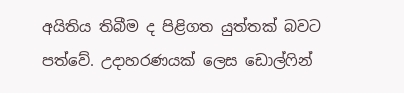අයිතිය තිබීම ද පිළිගත යුත්තක් බවට පත්වේ. උදාහරණයක් ලෙස ඩොල්ෆින්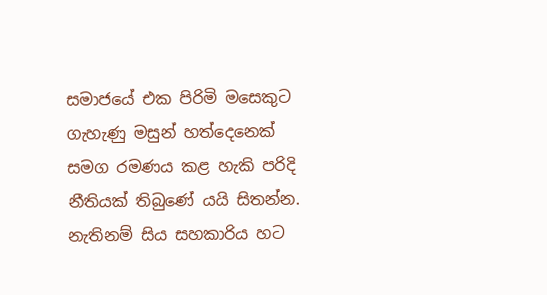සමාජයේ එක පිරිමි මසෙකුට ගැහැණු මසුන් හත්දෙනෙක් සමග රමණය කළ හැකි පරිදි නීතියක් තිබුණේ යයි සිතන්න. නැතිනම් සිය සහකාරිය හට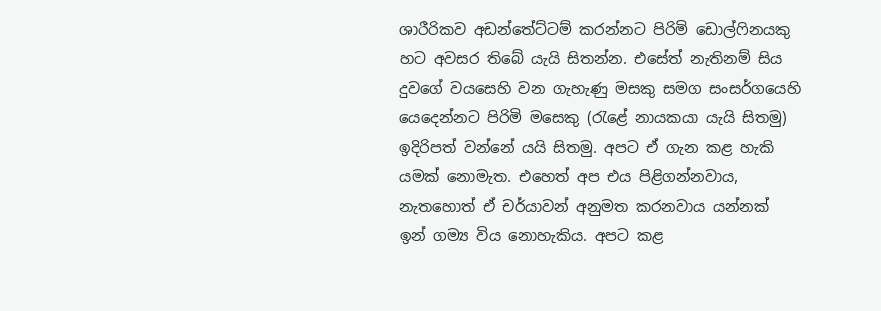ශාරීරිකව අඩන්තේට්ටම් කරන්නට පිරිමි ඩොල්ෆිනයකු හට අවසර තිබේ යැයි සිතන්න. එසේත් නැතිනම් සිය දුවගේ වයසෙහි වන ගැහැණු මසකු සමග සංසර්ගයෙහි යෙදෙන්නට පිරිමි මසෙකු (රැළේ නායකයා යැයි සිතමු) ඉදිරිපත් වන්නේ යයි සිතමු. අපට ඒ ගැන කළ හැකි යමක් නොමැත. එහෙත් අප එය පිළිගන්නවාය, නැතහොත් ඒ චර්යාවන් අනුමත කරනවාය යන්නක් ඉන් ගම්‍ය විය නොහැකිය. අපට කළ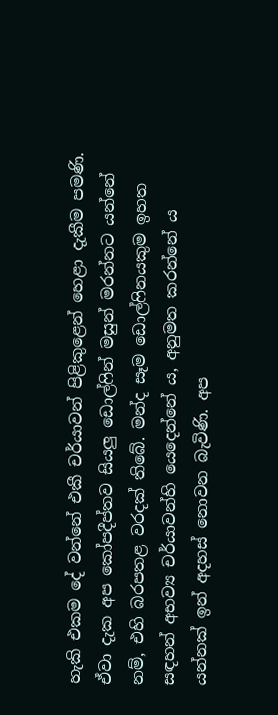හැකි එකම දේ වන්නේ එකී චර්යාවන් පිළිකුළෙන් හෙළා දැකීම පමණි. ඒවා දැක අප කෝපදීප්තව සියලු ඩොල්ෆින් මසුන් මරන්නට යන්නේ නම්, එහි බරපතළ වරදක් තිබේ. මන්ද සෑම ඩොල්ෆිනයකුම ඉහත සඳහන් අභව්‍ය චර්යාවන්හි යෙදෙන්නේ ය, අනුමත කරන්නේ ය යන්නක් ඉන් අදහස් නොවන බැවිණි. අප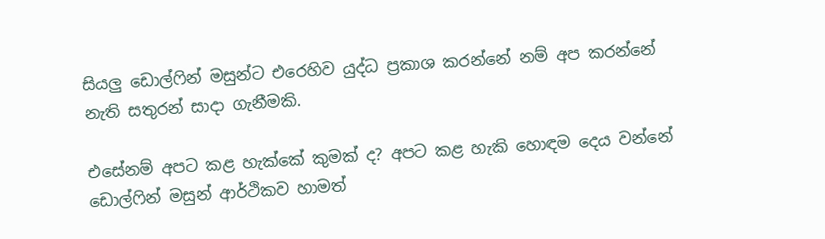සියලු ඩොල්ෆින් මසුන්ට එරෙහිව යුද්ධ ප්‍රකාශ කරන්නේ නම් අප කරන්නේ නැති සතුරන් සාදා ගැනීමකි.

එසේනම් අපට කළ හැක්කේ කුමක් ද? අපට කළ හැකි හොඳම දෙය වන්නේ ඩොල්ෆින් මසුන් ආර්ථිකව හාමත්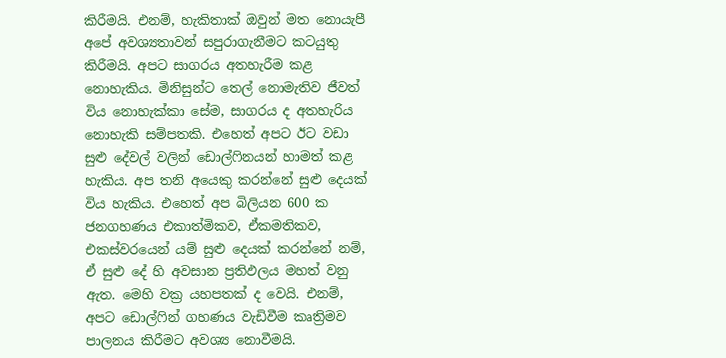කිරීමයි. එනම්, හැකිතාක් ඔවුන් මත නොයැපී අපේ අවශ්‍යතාවන් සපුරාගැනීමට කටයුතු කිරීමයි. අපට සාගරය අතහැරීම කළ නොහැකිය. මිනිසුන්ට තෙල් නොමැතිව ජීවත් විය නොහැක්කා සේම, සාගරය ද අතහැරිය නොහැකි සම්පතකි. එහෙත් අපට ඊට වඩා සුළු දේවල් වලින් ඩොල්ෆිනයන් හාමත් කළ හැකිය. අප තනි අයෙකු කරන්නේ සුළු දෙයක් විය හැකිය. එහෙත් අප බිලියන 600 ක ජනගහණය එකාත්මිකව, ඒකමතිකව, එකස්වරයෙන් යම් සුළු දෙයක් කරන්නේ නම්, ඒ සුළු දේ හි අවසාන ප්‍රතිඵලය මහත් වනු ඇත. මෙහි වක්‍ර යහපතක් ද වෙයි. එනම්, අපට ඩොල්ෆින් ගහණය වැඩිවීම කෘත්‍රිමව පාලනය කිරීමට අවශ්‍ය නොවීමයි.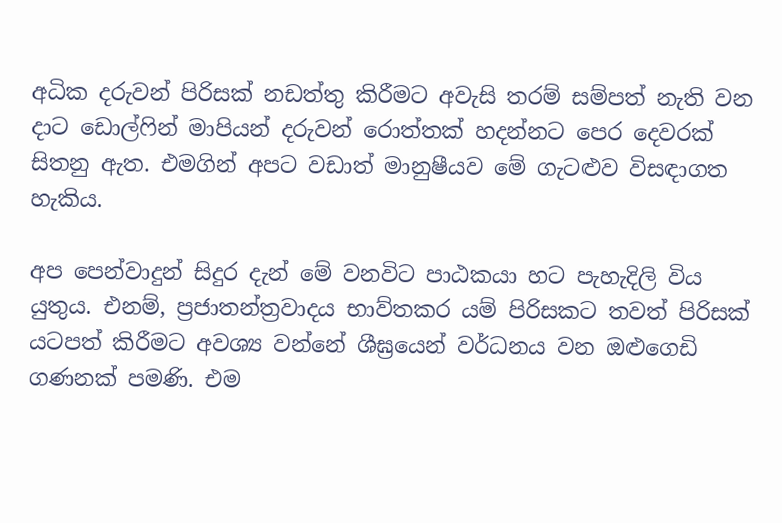අධික දරුවන් පිරිසක් නඩත්තු කිරීමට අවැසි තරම් සම්පත් නැති වන දාට ඩොල්ෆින් මාපියන් දරුවන් රොත්තක් හදන්නට පෙර දෙවරක් සිතනු ඇත. එමගින් අපට වඩාත් මානුෂීයව මේ ගැටළුව විසඳාගත හැකිය.

අප පෙන්වාදුන් සිදුර දැන් මේ වනවිට පාඨකයා හට පැහැදිලි විය යුතුය. එනම්, ප්‍රජාතන්ත්‍රවාදය භාව්තකර යම් පිරිසකට තවත් පිරිසක් යටපත් කිරීමට අවශ්‍ය වන්නේ ශීඝ්‍රයෙන් වර්ධනය වන ඔළුගෙඩි ගණනක් පමණි. එම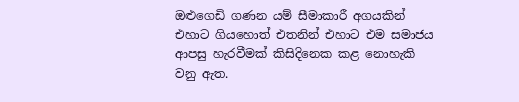ඔළුගෙඩි ගණන යම් සීමාකාරී අගයකින් එහාට ගියහොත් එතනින් එහාට එම සමාජය ආපසු හැරවීමක් කිසිදිනෙක කළ නොහැකි වනු ඇත.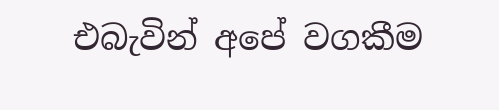එබැවින් අපේ වගකීම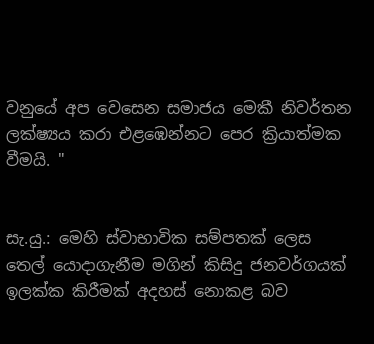වනුයේ අප වෙසෙන සමාජය මෙකී නිවර්තන ලක්ෂ්‍යය කරා එළඹෙන්නට පෙර ක්‍රියාත්මක වීමයි. "


සැ.යු.: මෙහි ස්වාභාවික සම්පතක් ලෙස තෙල් යොදාගැනීම මගින් කිසිදු ජනවර්ගයක් ඉලක්ක කිරීමක් අදහස් නොකළ බව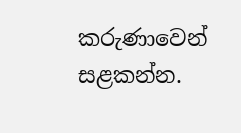කරුණාවෙන් සළකන්න.